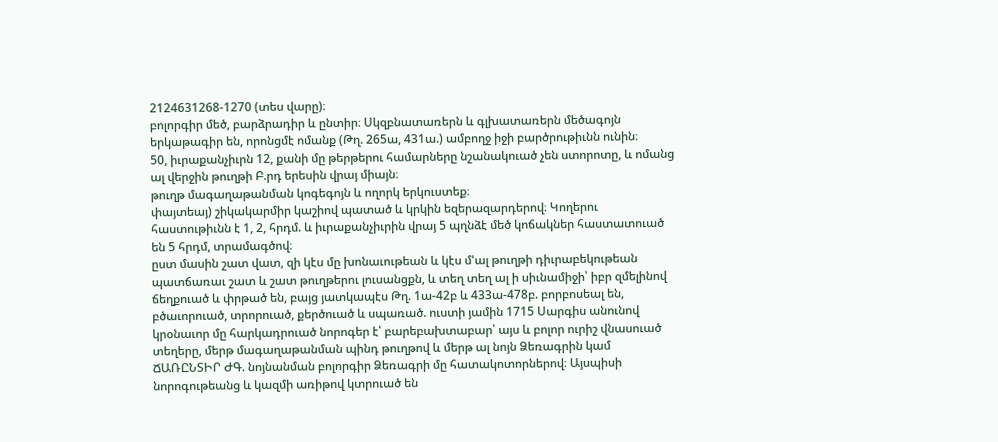2124631268-1270 (տես վարը)։
բոլորգիր մեծ, բարձրադիր և ընտիր։ Սկզբնատառերն և գլխատառերն մեծագոյն երկաթագիր են, որոնցմէ ոմանք (Թղ. 265ա, 431ա.) ամբողջ իջի բարծրութիւնն ունին։
50, իւրաքանչիւրն 12, քանի մը թերթերու համարները նշանակուած չեն ստորոտը, և ոմանց ալ վերջին թուղթի Բ.րդ երեսին վրայ միայն։
թուղթ մագաղաթանման կոգեգոյն և ողորկ երկուստեք։
փայտեայ) շիկակարմիր կաշիով պատած և կրկին եզերազարդերով։ Կողերու հաստութիւնն է 1, 2, հրդմ. և իւրաքանչիւրին վրայ 5 պղնձէ մեծ կոճակներ հաստատուած են 5 հրդմ, տրամագծով։
ըստ մասին շատ վատ, զի կէս մը խոնաւութեան և կէս մ'ալ թուղթի դիւրաբեկութեան պատճառաւ շատ և շատ թուղթերու լուսանցքն, և տեղ տեղ ալ ի սիւնամիջի՝ իբր զմելինով ճեղքուած և փրթած են, բայց յատկապէս Թղ. 1ա-42բ և 433ա-478բ. բորբոսեալ են, բծաւորուած, տրորուած, քերծուած և սպառած. ուստի յամին 1715 Սարգիս անունով կրօնաւոր մը հարկադրուած նորոգեր է՝ բարեբախտաբար՝ այս և բոլոր ուրիշ վնասուած տեղերը, մերթ մագաղաթանման պինդ թուղթով և մերթ ալ նոյն Ձեռագրին կամ ՃԱՌԸՆՏԻՐ ԺԳ. նոյնանման բոլորգիր Ձեռագրի մը հատակոտորներով։ Այսպիսի նորոգութեանց և կազմի առիթով կտրուած են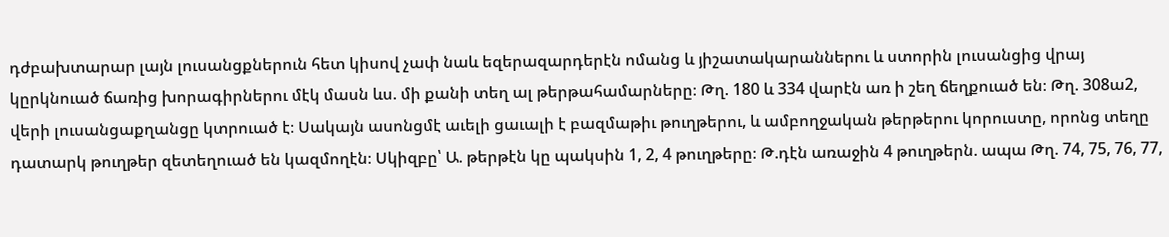դժբախտարար լայն լուսանցքներուն հետ կիսով չափ նաև եզերազարդերէն ոմանց և յիշատակարաններու և ստորին լուսանցից վրայ կըրկնուած ճառից խորագիրներու մէկ մասն ևս. մի քանի տեղ ալ թերթահամարները։ Թղ. 180 և 334 վարէն առ ի շեղ ճեղքուած են։ Թղ. 308ա2, վերի լուսանցաքղանցը կտրուած է։ Սակայն ասոնցմէ աւելի ցաւալի է բազմաթիւ թուղթերու, և ամբողջական թերթերու կորուստը, որոնց տեղը դատարկ թուղթեր զետեղուած են կազմողէն։ Սկիզբը՝ Ա. թերթէն կը պակսին 1, 2, 4 թուղթերը։ Թ.դէն առաջին 4 թուղթերն. ապա Թղ. 74, 75, 76, 77,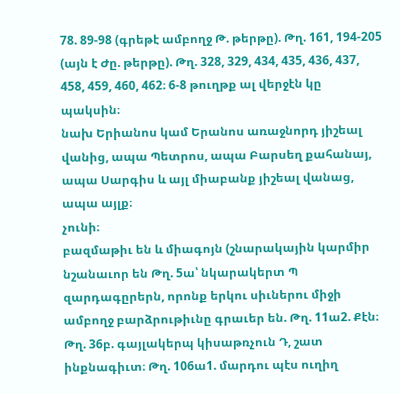78. 89-98 (գրեթէ ամբողջ Թ. թերթը). Թղ. 161, 194-205 (այն է Ժը. թերթը). Թղ. 328, 329, 434, 435, 436, 437, 458, 459, 460, 462։ 6-8 թուղթք ալ վերջէն կը պակսին։
նախ Երիանոս կամ Երանոս առաջնորդ յիշեալ վանից, ապա Պետրոս, ապա Բարսեղ քահանայ, ապա Սարգիս և այլ միաբանք յիշեալ վանաց, ապա այլք։
չունի։
բազմաթիւ են և միագոյն (շնարակային կարմիր նշանաւոր են Թղ. 5ա՝ նկարակերտ Պ զարդագըրերն, որոնք երկու սիւներու միջի ամբողջ բարձրութիւնը գրաւեր են. Թղ. 11ա2. Քէն։ Թղ. 36բ. գայլակերպ կիսաթռչուն Դ, շատ ինքնագիւտ։ Թղ. 106ա1. մարդու պէս ուղիղ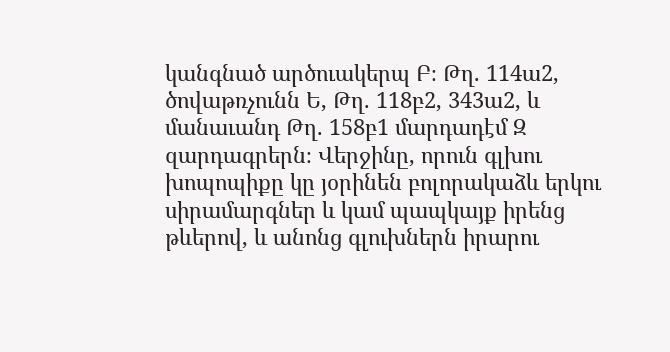կանգնած արծուակերպ Բ։ Թղ. 114ա2, ծովաթռչունն Ե, Թղ. 118բ2, 343ա2, և մանաւանդ Թղ. 158բ1 մարդադէմ Զ զարդագրերն։ Վերջինը, որուն գլխու խոպոպիքը կը յօրինեն բոլորակաձև երկու սիրամարգներ և կամ պապկայք իրենց թևերով, և անոնց գլուխներն իրարու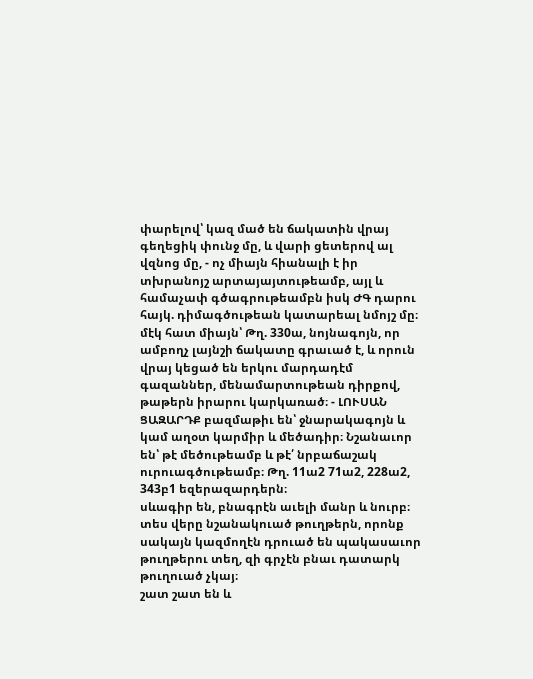փարելով՝ կազ մած են ճակատին վրայ գեղեցիկ փունջ մը, և վարի ցետերով ալ վզնոց մը, - ոչ միայն հիանալի է իր տխրանոյշ արտայայտութեամբ, այլ և համաչափ գծագրութեամբն իսկ ԺԳ դարու հայկ. դիմագծութեան կատարեալ նմոյշ մը։
մէկ հատ միայն՝ Թղ. 330ա, նոյնագոյն, որ ամբողչ լայնշի ճակատը գրաւած է, և որուն վրայ կեցած են երկու մարդադէմ գազաններ, մենամարտութեան դիրքով, թաթերն իրարու կարկառած։ - ԼՈՒՍԱՆ ՑԱԶԱՐԴՔ բազմաթիւ են՝ ջնարակագոյն և կամ աղօտ կարմիր և մեծադիր։ Նշանաւոր են՝ թէ մեծութեամբ և թէ՛ նրբաճաշակ ուրուագծութեամբ։ Թղ. 11ա2 71ա2, 228ա2, 343բ1 եզերազարդերն։
սևագիր են, բնագրէն աւելի մանր և նուրբ։
տես վերը նշանակուած թուղթերն, որոնք սակայն կազմողէն դրուած են պակասաւոր թուղթերու տեղ, զի գրչէն բնաւ դատարկ թուղուած չկայ։
շատ շատ են և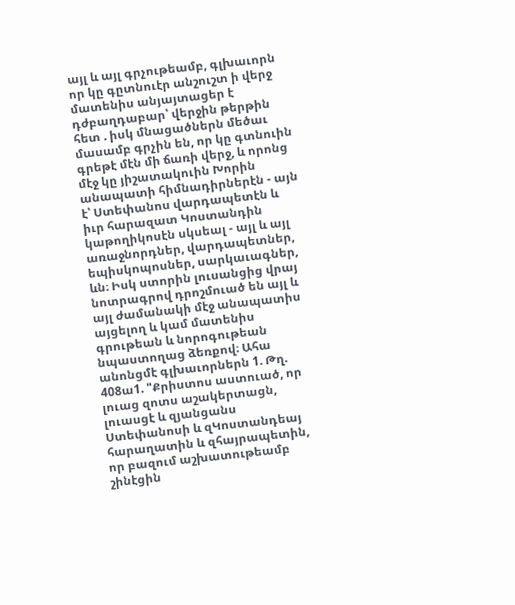այլ և այլ գրչութեամբ, գլխաւորն որ կը գըտնուէր անշուշտ ի վերջ մատենիս անյայտացեր է դժբաղդաբար՝ վերջին թերթին հետ . իսկ մնացածներն մեծաւ մասամբ գրչին են, որ կը գտնուին գրեթէ մէն մի ճառի վերջ, և որոնց մէջ կը յիշատակուին Խորին անապատի հիմնադիրներէն - այն է՝ Ստեփանոս վարդապետէն և իւր հարազատ Կոստանդին կաթողիկոսէն սկսեալ - այլ և այլ առաջնորդներ, վարդապետներ, եպիսկոպոսներ, սարկաւագներ, ևն։ Իսկ ստորին լուսանցից վրայ նոտրագրով դրոշմուած են այլ և այլ ժամանակի մէջ անապատիս այցելող և կամ մատենիս գրութեան և նորոգութեան նպաստողաց ձեռքով։ Ահա անոնցմէ գլխաւորներն 1. Թղ. 408ա1. "Քրիստոս աստուած, որ լուաց զոտս աշակերտացն, լուասցէ և զյանցանս Ստեփանոսի և զԿոստանդեայ հարաղատին և զհայրապետին, որ բազում աշխատութեամբ շինէցին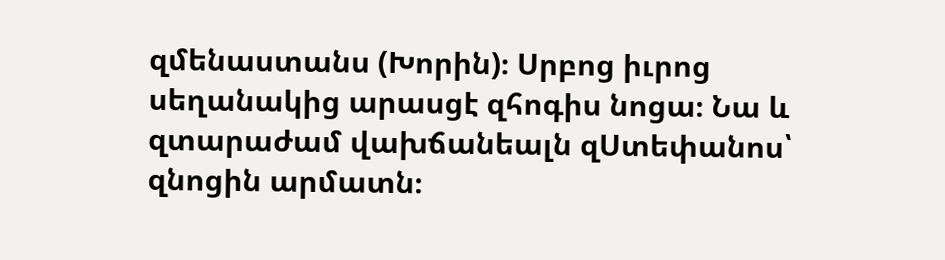զմենաստանս (Խորին)։ Սրբոց իւրոց սեղանակից արասցէ զհոգիս նոցա։ Նա և զտարաժամ վախճանեալն զՍտեփանոս՝ զնոցին արմատն։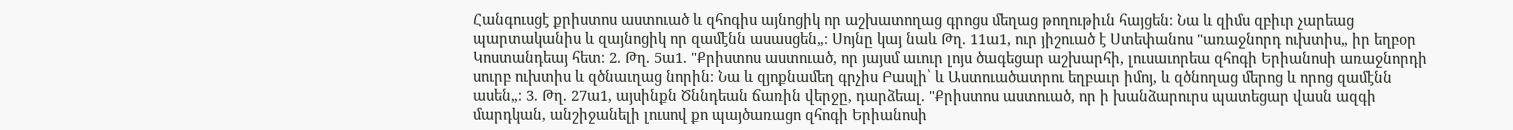Հանգուսցէ քրիստոս աստուած և զհոգիս այնոցիկ որ աշխատողաց գրոցս մեղաց թողութիւն հայցեն։ Նա և զիմս զբիւր չարեաց պարտականիս և զայնոցիկ որ զամէնն ասասցեն„։ Սոյնը կայ նաև Թղ. 11ա1, ուր յիշուած է Ստեփանոս "առաջնորդ ուխտիս„ իր եղբօր Կոստանդեայ հետ։ 2. Թղ. 5ա1. "Քրիստոս աստուած, որ յայսմ աւուր լոյս ծագեցար աշխարհի, լուսաւորեա զհոգի Երիանոսի առաջնորդի սուրբ ուխտիս և զծնաւղաց նորին։ Նա և զյոքնամեղ գրչիս Բասլի՝ և Աստուածատրու եղբաւր իմոյ, և զծնողաց մերոց և որոց զամէնն ասեն„։ 3. Թղ. 27ա1, այսինքն Ծննդեան ճառին վերջը, դարձեալ. "Քրիստոս աստուած, որ ի խանձարուրս պատեցար վասն ազգի մարդկան, անշիջանելի լուսով քո պայծառացո զհոգի Երիանոսի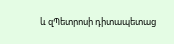և զՊետրոսի դիտապետաց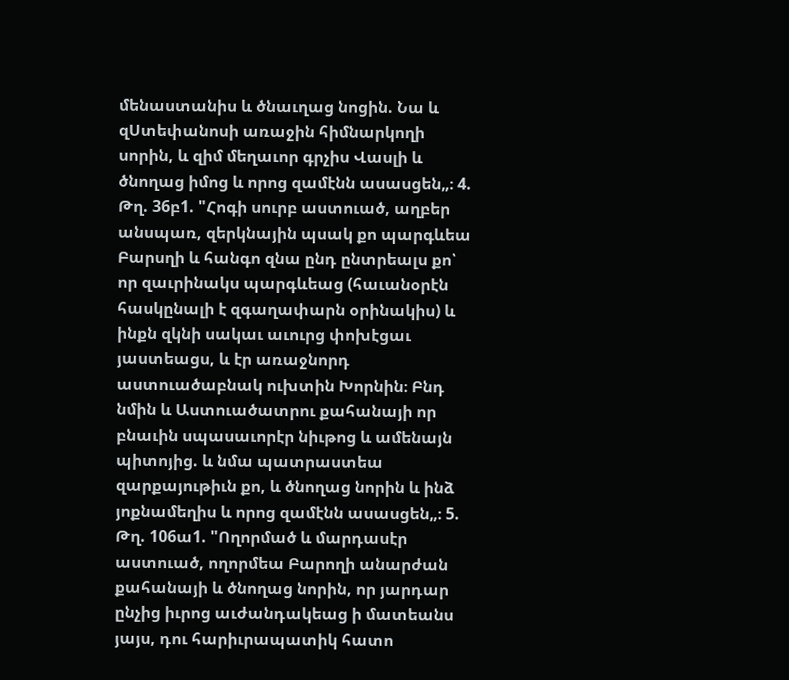մենաստանիս և ծնաւղաց նոցին. Նա և զՍտեփանոսի առաջին հիմնարկողի սորին, և զիմ մեղաւոր գրչիս Վասլի և ծնողաց իմոց և որոց զամէնն ասասցեն„։ 4. Թղ. 36բ1. "Հոգի սուրբ աստուած, աղբեր անսպառ, զերկնային պսակ քո պարգևեա Բարսղի և հանգո զնա ընդ ընտրեալս քո՝ որ զաւրինակս պարգևեաց (հաւանօրէն հասկընալի է զգաղափարն օրինակիս) և ինքն զկնի սակաւ աւուրց փոխէցաւ յաստեացս, և էր առաջնորդ աստուածաբնակ ուխտին Խորնին։ Բնդ նմին և Աստուածատրու քահանայի որ բնաւին սպասաւորէր նիւթոց և ամենայն պիտոյից. և նմա պատրաստեա զարքայութիւն քո, և ծնողաց նորին և ինձ յոքնամեղիս և որոց զամէնն ասասցեն„։ 5. Թղ. 106ա1. "Ողորմած և մարդասէր աստուած, ողորմեա Բարողի անարժան քահանայի և ծնողաց նորին, որ յարդար ընչից իւրոց աւժանդակեաց ի մատեանս յայս, դու հարիւրապատիկ հատո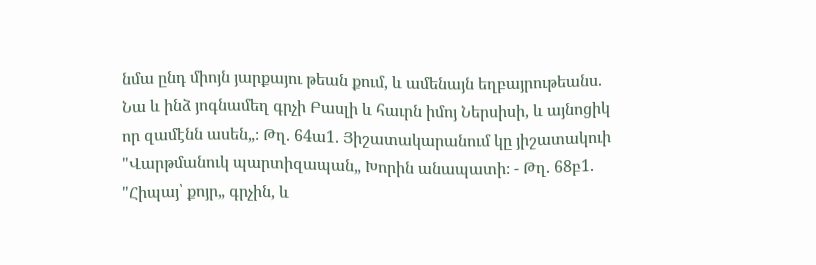նմա ընդ միոյն յարքայու թեան քում, և ամենայն եղբայրութեանս. Նա և ինձ յոգնամեղ գրչի Բասլի և հաւրն իմոյ Ներսիսի, և այնոցիկ որ զամէնն ասեն„։ Թղ. 64ա1. Յիշատակարանում կը յիշատակուի "Վարթմանուկ պարտիզապան„ Խորին անապատի։ - Թղ. 68բ1. "Հիպայ՝ քոյր„ գրչին, և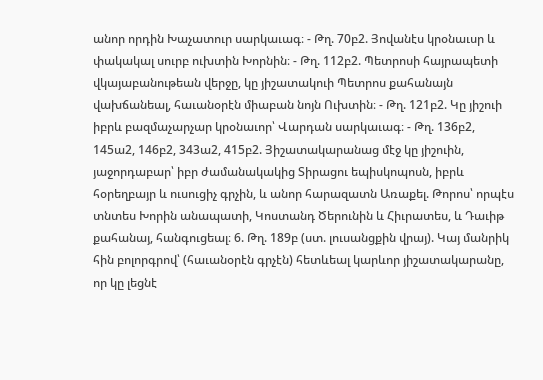անոր որդին Խաչատուր սարկաւագ։ - Թղ. 70բ2. Յովանէս կրօնաւսր և փակակալ սուրբ ուխտին Խորնին։ - Թղ. 112բ2. Պետրոսի հայրապետի վկայաբանութեան վերջը, կը յիշատակուի Պետրոս քահանայն վախճանեալ, հաւանօրէն միաբան նոյն Ուխտին։ - Թղ. 121բ2. Կը յիշուի իբրև բազմաչարչար կրօնաւոր՝ Վարդան սարկաւագ։ - Թղ. 136բ2, 145ա2, 146բ2, 343ա2, 415բ2. Յիշատակարանաց մէջ կը յիշուին, յաջորդաբար՝ իբր ժամանակակից Տիրացու եպիսկոպոսն, իբրև հօրեղբայր և ուսուցիչ գրչին, և անոր հարազատն Առաքել. Թորոս՝ որպէս տնտես Խորին անապատի, Կոստանդ Ծերունին և Հիւրատես, և Դաւիթ քահանայ, հանգուցեալ։ 6. Թղ. 189բ (ստ. լուսանցքին վրայ). Կայ մանրիկ հին բոլորգրով՝ (հաւանօրէն գրչէն) հետևեալ կարևոր յիշատակարանը, որ կը լեցնէ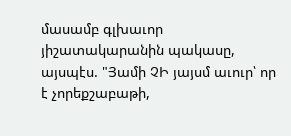մասամբ գլխաւոր յիշատակարանին պակասը, այսպէս. "Յամի ՉԻ յայսմ աւուր՝ որ է չորեքշաբաթի,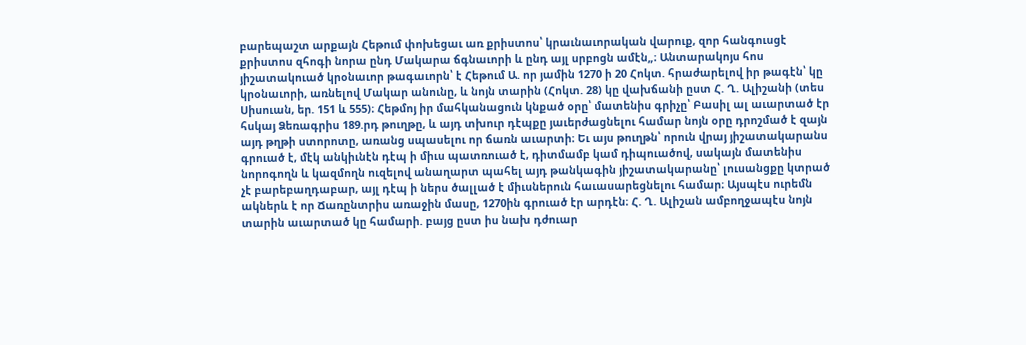բարեպաշտ արքայն Հեթում փոխեցաւ առ քրիստոս՝ կրաւնաւորական վարուք, զոր հանգուսցէ քրիստոս զհոգի նորա ընդ Մակարա ճգնաւորի և ընդ այլ սրբոցն ամէն„։ Անտարակոյս հոս յիշատակուած կրօնաւոր թագաւորն՝ է Հեթում Ա. որ յամին 1270 ի 20 Հոկտ. հրաժարելով իր թագէն՝ կը կրօնաւորի, առնելով Մակար անունը, և նոյն տարին (Հոկտ. 28) կը վախճանի ըստ Հ. Ղ. Ալիշանի (տես Սիսուան, եր. 151 և 555)։ Հեթմոյ իր մահկանացուն կնքած օրը՝ մատենիս գրիչը՝ Բասիլ ալ աւարտած էր հսկայ Ձեռագրիս 189.րդ թուղթը, և այդ տխուր դէպքը յաւերժացնելու համար նոյն օրը դրոշմած է զայն այդ թղթի ստորոտը, առանց սպասելու որ ճառն աւարտի։ Եւ այս թուղթն՝ որուն վրայ յիշատակարանս գրուած է, մէկ անկիւնէն դէպ ի միւս պատռուած է, դիտմամբ կամ դիպուածով, սակայն մատենիս նորոգողն և կազմողն ուզելով անաղարտ պահել այդ թանկագին յիշատակարանը՝ լուսանցքը կտրած չէ բարեբաղդաբար, այլ դէպ ի ներս ծալլած է միւսներուն հաւասարեցնելու համար։ Այսպէս ուրեմն ակներև է որ Ճառընտրիս առաջին մասը, 1270ին գրուած էր արդէն։ Հ. Ղ. Ալիշան ամբողջապէս նոյն տարին աւարտած կը համարի. բայց ըստ իս նախ դժուար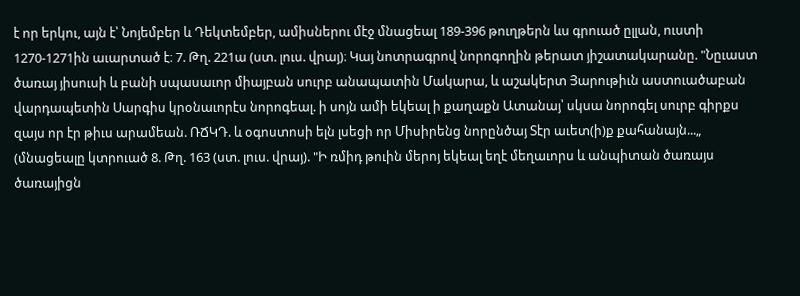է որ երկու, այն է՝ Նոյեմբեր և Դեկտեմբեր, ամիսներու մէջ մնացեալ 189-396 թուղթերն ևս գրուած ըլլան, ուստի 1270-1271ին աւարտած է։ 7. Թղ. 221ա (ստ. լուս. վրայ)։ Կայ նոտրագրով նորոգողին թերատ յիշատակարանը. "Նըւաստ ծառայ յիսուսի և բանի սպասաւոր միայբան սուրբ անապատին Մակարա, և աշակերտ Յարութիւն աստուածաբան վարդապետին Սարգիս կրօնաւորէս նորոգեալ. ի սոյն ամի եկեալ ի քաղաքն Ատանայ՝ սկսա նորոգել սուրբ գիրքս զայս որ էր թիւս արամեան. ՌՃԿԴ. և օգոստոսի ելն լսեցի որ Միսիրենց նորընծայ Տէր աւետ(ի)ք քահանայն...„ (մնացեալը կտրուած 8. Թղ. 163 (ստ. լուս. վրայ). "Ի ռմիդ թուին մերոյ եկեալ եղէ մեղաւորս և անպիտան ծառայս ծառայիցն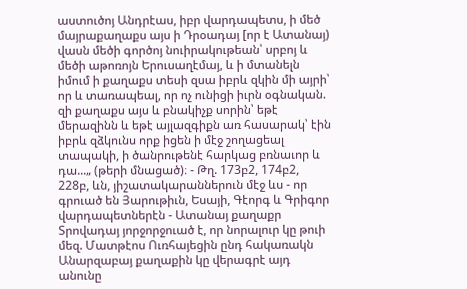աստուծոյ Անդրէաս, իբր վարդապետս, ի մեծ մայրաքաղաքս այս ի Դրօադայ [որ է Ատանայ) վասն մեծի գործոյ նուիրակութեան՝ սրբոյ և մեծի աթոռոյն Երուսաղէմայ, և ի մտանելն իմում ի քաղաքս տեսի զսա իբրև զկին մի այրի՝ որ և տառապեալ, որ ոչ ունիցի իւրն օգնական. զի քաղաքս այս և բնակիչք սորին՝ եթէ մերազինն և եթէ այլազգիքն առ հասարակ՝ էին իբրև զձկունս որք իցեն ի մէջ շողացեալ տապակի, ի ծանրութենէ հարկաց բռնաւոր և դա...„ (թերի մնացած)։ - Թղ. 173բ2, 174բ2, 228բ, ևն, յիշատակարաններուն մէջ ևս - որ գրուած են Յարութիւն, Եսայի, Գէորգ և Գրիգոր վարդապետներէն - Ատանայ քաղաքր Տրովադայ յորջորջուած է, որ նորալուր կը թուի մեզ. Մատթէոս Ուռհայեցին ընդ հակառակն Անարզաբայ քաղաքին կը վերագրէ այդ անունը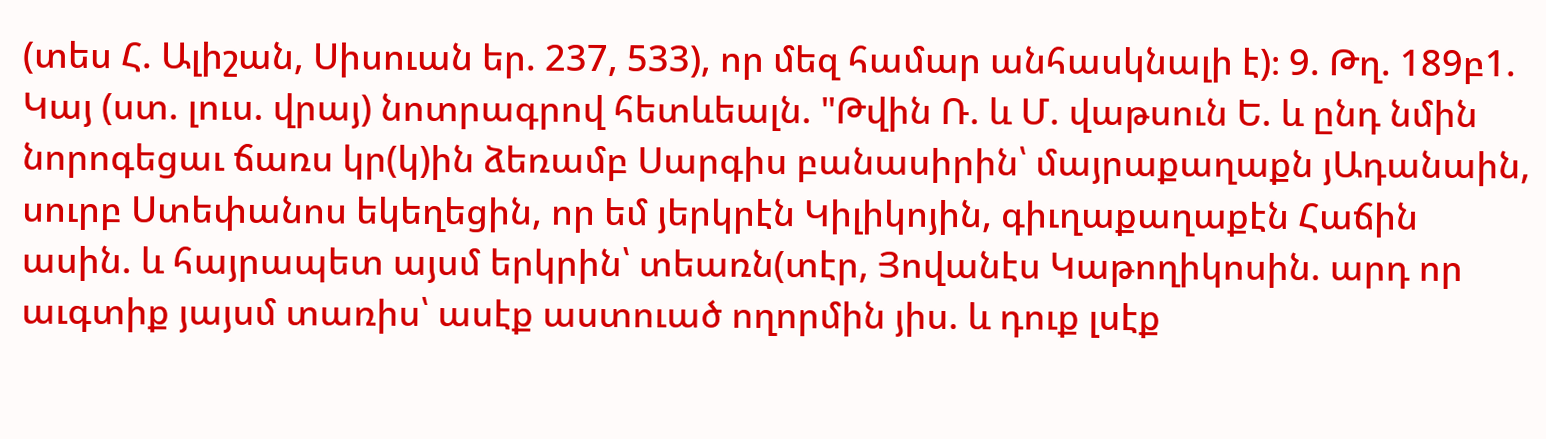(տես Հ. Ալիշան, Սիսուան եր. 237, 533), որ մեզ համար անհասկնալի է)։ 9. Թղ. 189բ1. Կայ (ստ. լուս. վրայ) նոտրագրով հետևեալն. "Թվին Ռ. և Մ. վաթսուն Ե. և ընդ նմին նորոգեցաւ ճառս կր(կ)ին ձեռամբ Սարգիս բանասիրին՝ մայրաքաղաքն յԱդանաին, սուրբ Ստեփանոս եկեղեցին, որ եմ յերկրէն Կիլիկոյին, գիւղաքաղաքէն Հաճին ասին. և հայրապետ այսմ երկրին՝ տեառն(տէր, Յովանէս Կաթողիկոսին. արդ որ աւգտիք յայսմ տառիս՝ ասէք աստուած ողորմին յիս. և դուք լսէք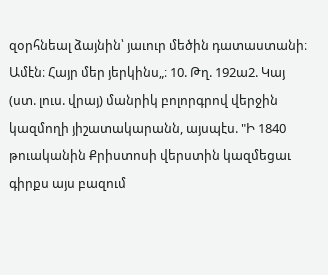զօրհնեալ ձայնին՝ յաւուր մեծին դատաստանի։ Ամէն։ Հայր մեր յերկինս„։ 10. Թղ. 192ա2. Կայ (ստ. լուս. վրայ) մանրիկ բոլորգրով վերջին կազմողի յիշատակարանն, այսպէս. "Ի 1840 թուականին Քրիստոսի վերստին կազմեցաւ գիրքս այս բազում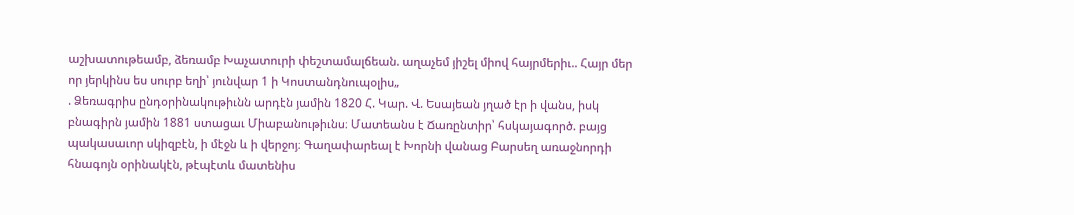աշխատութեամբ, ձեռամբ Խաչատուրի փեշտամալճեան. աղաչեմ յիշել միով հայրմերիւ.. Հայր մեր որ յերկինս ես սուրբ եղի՝ յունվար 1 ի Կոստանդնուպօլիս„
. Ձեռագրիս ընդօրինակութիւնն արդէն յամին 1820 Հ. Կար. Վ. Եսայեան յղած էր ի վանս, իսկ բնագիրն յամին 1881 ստացաւ Միաբանութիւնս։ Մատեանս է Ճառընտիր՝ հսկայագործ. բայց պակասաւոր սկիզբէն, ի մէջն և ի վերջոյ։ Գաղափարեալ է Խորնի վանաց Բարսեղ առաջնորդի հնագոյն օրինակէն, թէպէտև մատենիս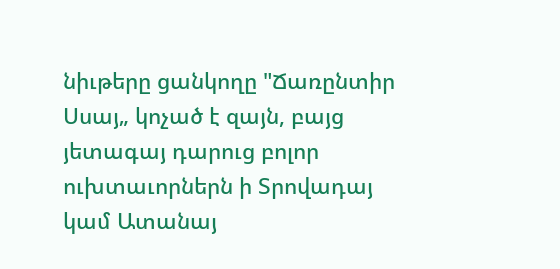նիւթերը ցանկողը "Ճառընտիր Սսայ„ կոչած է զայն, բայց յետագայ դարուց բոլոր ուխտաւորներն ի Տրովադայ կամ Ատանայ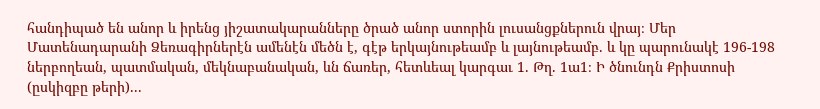հանդիպած են անոր և իրենց յիշատակարանները ծրած անոր ստորին լուսանցքներուն վրայ։ Մեր Մատենադարանի Ձեռագիրներէն ամենէն մեծն է, գէթ երկայնութեամբ և լայնութեամբ. և կը պարունակէ 196-198 ներբողեան, պատմական, մեկնաբանական, ևն ճառեր, հետևեալ կարգաւ 1. Թղ. 1ա1։ Ի ծնունդն Քրիստոսի (ըսկիզբը թերի)...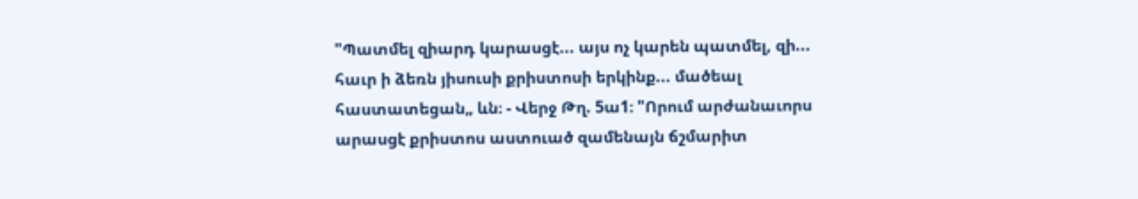"Պատմել զիարդ կարասցէ... այս ոչ կարեն պատմել, զի... հաւր ի ձեռն յիսուսի քրիստոսի երկինք... մածեալ հաստատեցան„ ևն։ - Վերջ Թղ. 5ա1։ "Որում արժանաւորս արասցէ քրիստոս աստուած զամենայն ճշմարիտ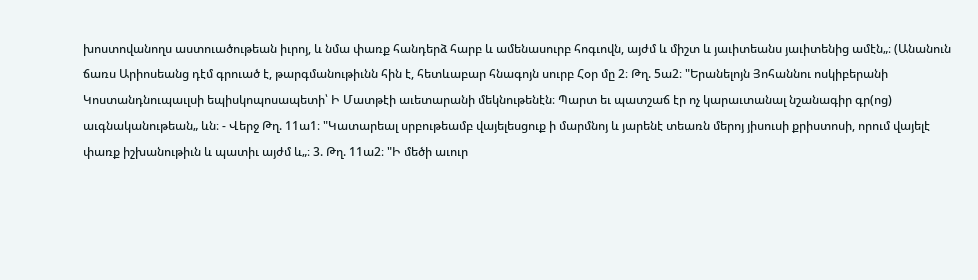խոստովանողս աստուածութեան իւրոյ, և նմա փառք հանդերձ հարբ և ամենասուրբ հոգւովն, այժմ և միշտ և յաւիտեանս յաւիտենից ամէն„։ (Անանուն ճառս Արիոսեանց դէմ գրուած է, թարգմանութիւնն հին է, հետևաբար հնագոյն սուրբ Հօր մը 2։ Թղ. 5ա2։ "Երանելոյն Յոհաննու ոսկիբերանի Կոստանդնուպաւլսի եպիսկոպոսապետի՝ Ի Մատթէի աւետարանի մեկնութենէն։ Պարտ եւ պատշաճ էր ոչ կարաւտանալ նշանագիր գր(ոց) աւգնականութեան„ ևն։ - Վերջ Թղ. 11ա1։ "Կատարեալ սրբութեամբ վայելեսցուք ի մարմնոյ և յարենէ տեառն մերոյ յիսուսի քրիստոսի, որում վայելէ փառք իշխանութիւն և պատիւ այժմ և„։ 3. Թղ. 11ա2։ "Ի մեծի աւուր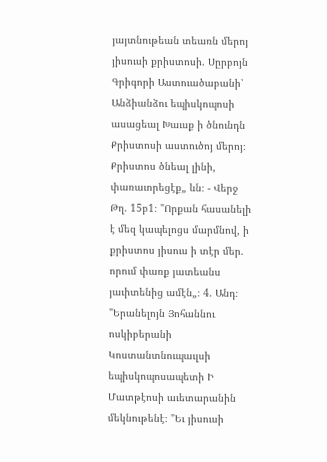յայտնութեան տեառն մերոյ յիսուսի քրիստոսի. Սըրբոյն Գրիգորի Աստուածաբանի՝ Անձիանձու եպիսկոպոսի ասացեալ Խաւսք ի ծնունդն Քրիստոսի աստուծոյ մերոյ։ Քրիստոս ծնեալ լինի, փառաւորեցէք„ ևն։ - Վերջ Թղ. 15բ1։ "Որքան հասանելի է մեզ կապելոցս մարմնով, ի քրիստոս յիսուս ի տէր մեր. որում փառք յատեանս յաւիտենից ամէն„։ 4. Անդ։ "Երանելոյն Յոհաննու ոսկիբերանի Կոստանտնուպաւլսի եպիսկոպոսապետի Ի Մատթէոսի աւետարանին մեկնութենէ։ "Եւ յիսուսի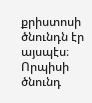քրիստոսի ծնունդն էր այսպէս։ Որպիսի ծնունդ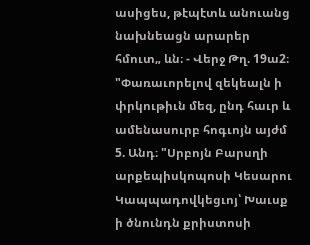ասիցես, թէպէտև անուանց նախնեացն արարեր հմուտ„ ևն։ - Վերջ Թղ. 19ա2։ "Փառաւորելով զեկեալն ի փրկութիւն մեզ, ընդ հաւր և ամենասուրբ հոգւոյն այժմ 5. Անդ։ "Սրբոյն Բարսղի արքեպիսկոպոսի Կեսարու Կապպադովկեցւոյ՝ Խաւսք ի ծնունդն քրիստոսի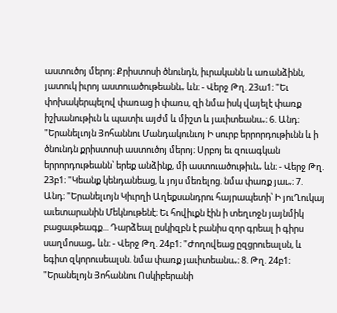աստուծոյ մերոյ։ Քրիստոսի ծնունդն, իւրականն և առանձինն, յատուկ իւրոյ աստուածութեանն„ ևն։ - Վերջ Թղ. 23ա1։ "Եւ փոխակերպելով փառաց ի փառս, զի նմա իսկ վայելէ փառք իշխանութիւն և պատիւ այժմ և միշտ և յաւիտեանս„։ 6. Անդ։ "Երանելւոյն Յոհաննու Մանդակունւոյ Ի սուրբ երրորդութիւնն և ի ծնունդն քրիստոսի աստուծոյ մերոյ։ Սրբոյ եւ զուագկան երրորդութեանն՝ երեք անձինք, մի աստուածութիւն„ ևն։ - Վերջ Թղ. 23բ1։ "Կեանք կենդանեաց, և յոյս մեռելոց. նմա փառք յաւ„։ 7. Անդ։ "Երանելւոյն Կիւրղի Աղեքսանդրու հայրապետի՝ Ի յուՂուկայ աւետարանին Մեկնութենէ։ Եւ հովիւքն էին ի տեղւոջն յայնմիկ բացաւթեագք... Դարձեալ ըսկիզբն է բանիս զոր գրեալ ի գիրս սաղմոսաց„ ևն։ - Վերջ Թղ. 24բ1։ "Ժողովեաց ըզցրուեալսն, և եգիտ զկորուսեալսն. նմա փառք յաւիտեանս„։ 8. Թղ. 24բ1։ "Երանելոյն Յոհաննու Ոսկիբերանի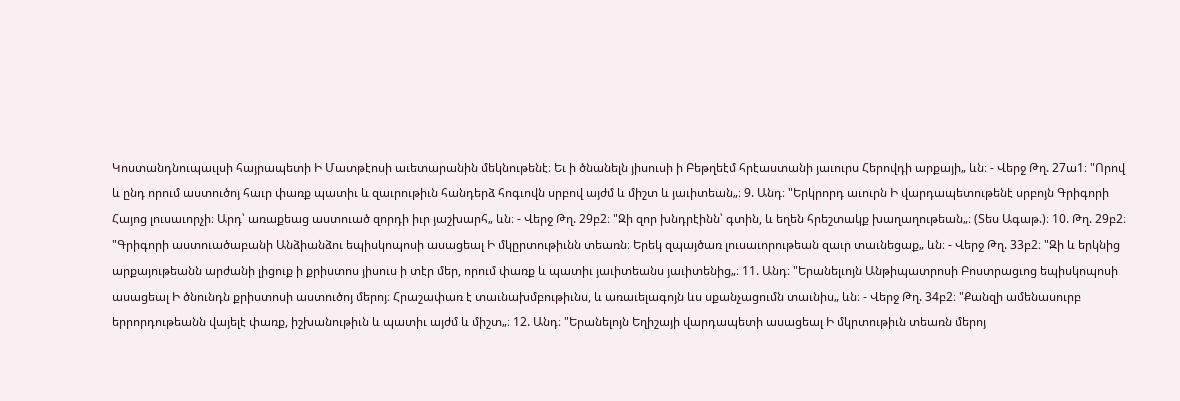Կոստանդնուպաւլսի հայրապետի Ի Մատթէոսի աւետարանին մեկնութենէ։ Եւ ի ծնանելն յիսուսի ի Բեթղեէմ հրէաստանի յաւուրս Հերովդի արքայի„ ևն։ - Վերջ Թղ. 27ա1։ "Որով և ընդ որում աստուծոյ հաւր փառք պատիւ և զաւրութիւն հանդերձ հոգւովն սրբով այժմ և միշտ և յաւիտեան„։ 9. Անդ։ "Երկրորդ աւուրն Ի վարդապետութենէ սրբոյն Գրիգորի Հայոց լուսաւորչի։ Արդ՝ առաքեաց աստուած զորդի իւր յաշխարհ„ ևն։ - Վերջ Թղ. 29բ2։ "Զի զոր խնդրէինն՝ գտին, և եղեն հրեշտակք խաղաղութեան„։ (Տես Ագաթ.)։ 10. Թղ. 29բ2։ "Գրիգորի աստուածաբանի Անձիանձու եպիսկոպոսի ասացեալ Ի մկըրտութիւնն տեառն։ Երեկ զպայծառ լուսաւորութեան զաւր տաւնեցաք„ ևն։ - Վերջ Թղ. 33բ2։ "Զի և երկնից արքայութեանն արժանի լիցուք ի քրիստոս յիսուս ի տէր մեր, որում փառք և պատիւ յաւիտեանս յաւիտենից„։ 11. Անդ։ "Երանելւոյն Անթիպատրոսի Բոստրացւոց եպիսկոպոսի ասացեալ Ի ծնունդն քրիստոսի աստուծոյ մերոյ։ Հրաշափառ է տաւնախմբութիւնս, և առաւելագոյն ևս սքանչացումն տաւնիս„ ևն։ - Վերջ Թղ. 34բ2։ "Քանզի ամենասուրբ երրորդութեանն վայելէ փառք, իշխանութիւն և պատիւ այժմ և միշտ„։ 12. Անդ։ "Երանելոյն Եղիշայի վարդապետի ասացեալ Ի մկրտութիւն տեառն մերոյ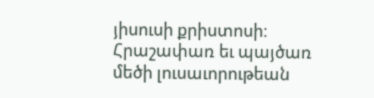յիսուսի քրիստոսի։ Հրաշափառ եւ պայծառ մեծի լուսաւորութեան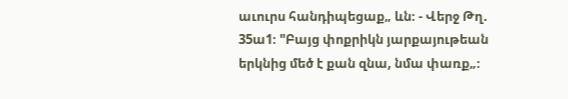աւուրս հանդիպեցաք„ ևն։ - Վերջ Թղ. 35ա1։ "Բայց փոքրիկն յարքայութեան երկնից մեծ է քան զնա, նմա փառք„։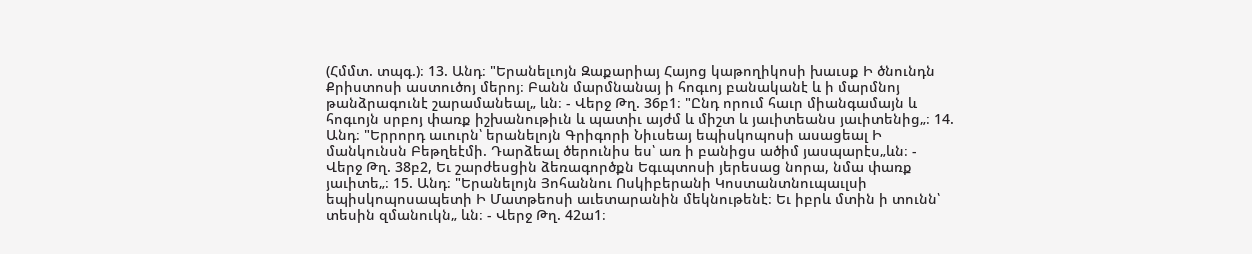(Հմմտ. տպգ.)։ 13. Անդ։ "Երանելւոյն Զաքարիայ Հայոց կաթողիկոսի խաւսք Ի ծնունդն Քրիստոսի աստուծոյ մերոյ։ Բանն մարմնանայ ի հոգւոյ բանականէ և ի մարմնոյ թանձրագունէ շարամանեալ„ ևն։ - Վերջ Թղ. 36բ1։ "Ընդ որում հաւր միանգամայն և հոգւոյն սրբոյ փառք իշխանութիւն և պատիւ այժմ և միշտ և յաւիտեանս յաւիտենից„։ 14. Անդ։ "Երրորդ աւուրն՝ երանելոյն Գրիգորի Նիւսեայ եպիսկոպոսի ասացեալ Ի մանկունսն Բեթղեէմի. Դարձեալ ծերունիս ես՝ առ ի բանիցս ածիմ յասպարէս„ևն։ - Վերջ Թղ. 38բ2, Եւ շարժեսցին ձեռագործքն Եգւպտոսի յերեսաց նորա, նմա փառք յաւիտե„։ 15. Անդ։ "Երանելոյն Յոհաննու Ոսկիբերանի Կոստանտնուպաւլսի եպիսկոպոսապետի Ի Մատթեոսի աւետարանին մեկնութենէ։ Եւ իբրև մտին ի տունն՝ տեսին զմանուկն„ ևն։ - Վերջ Թղ. 42ա1։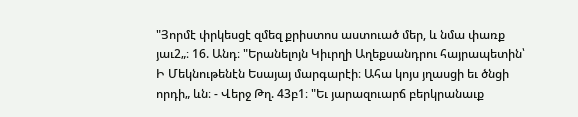"Յորմէ փրկեսցէ զմեզ քրիստոս աստուած մեր, և նմա փառք յաւ2„։ 16. Անդ։ "Երանելոյն Կիւրղի Աղեքսանդրու հայրապետին՝ Ի Մեկնութենէն Եսայայ մարգարէի։ Ահա կոյս յղասցի եւ ծնցի որդի„ ևն։ - Վերջ Թղ. 43բ1։ "Եւ յարազուարճ բերկրանաւք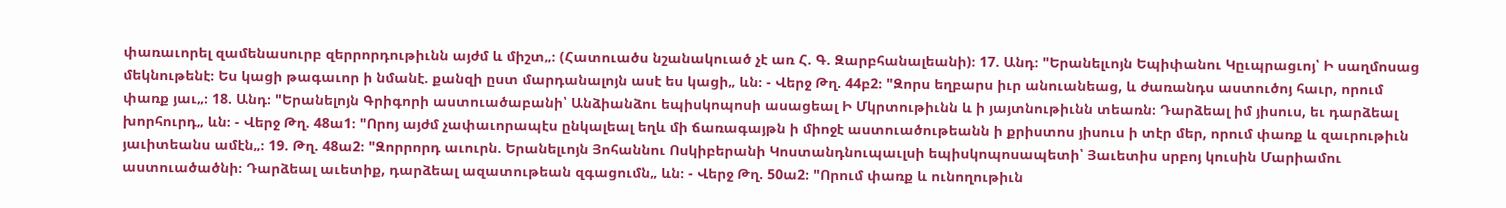փառաւորել զամենասուրբ զերրորդութիւնն այժմ և միշտ„։ (Հատուածս նշանակուած չէ առ Հ. Գ. Զարբհանալեանի)։ 17. Անդ։ "Երանելւոյն Եպիփանու Կըւպրացւոյ՝ Ի սաղմոսաց մեկնութենէ։ Ես կացի թագաւոր ի նմանէ. քանզի ըստ մարդանալոյն ասէ ես կացի„ ևն։ - Վերջ Թղ. 44բ2։ "Զորս եղբարս իւր անուանեաց, և ժառանդս աստուծոյ հաւր, որում փառք յաւ„։ 18. Անդ։ "Երանելոյն Գրիգորի աստուածաբանի՝ Անձիանձու եպիսկոպոսի ասացեալ Ի Մկրտութիւնն և ի յայտնութիւնն տեառն։ Դարձեալ իմ յիսուս, եւ դարձեալ խորհուրդ„ ևն։ - Վերջ Թղ. 48ա1։ "Որոյ այժմ չափաւորապէս ընկալեալ եղև մի ճառագայթն ի միոջէ աստուածութեանն ի քրիստոս յիսուս ի տէր մեր, որում փառք և զաւրութիւն յաւիտեանս ամէն„։ 19. Թղ. 48ա2։ "Զորրորդ աւուրն. Երանելւոյն Յոհաննու Ոսկիբերանի Կոստանդնուպաւլսի եպիսկոպոսապետի՝ Յաւետիս սրբոյ կուսին Մարիամու աստուածածնի։ Դարձեալ աւետիք, դարձեալ ազատութեան զգացումն„ ևն։ - Վերջ Թղ. 50ա2։ "Որում փառք և ունողութիւն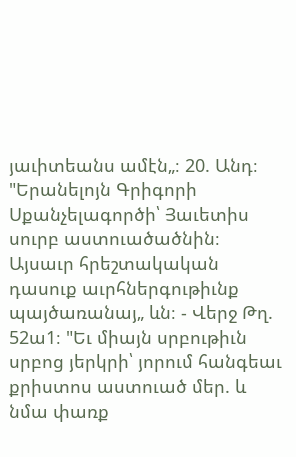յաւիտեանս ամէն„։ 20. Անդ։ "Երանելոյն Գրիգորի Սքանչելագործի՝ Յաւետիս սուրբ աստուածածնին։ Այսաւր հրեշտակական դասուք աւրհներգութիւնք պայծառանայ„ ևն։ - Վերջ Թղ. 52ա1։ "Եւ միայն սրբութիւն սրբոց յերկրի՝ յորում հանգեաւ քրիստոս աստուած մեր. և նմա փառք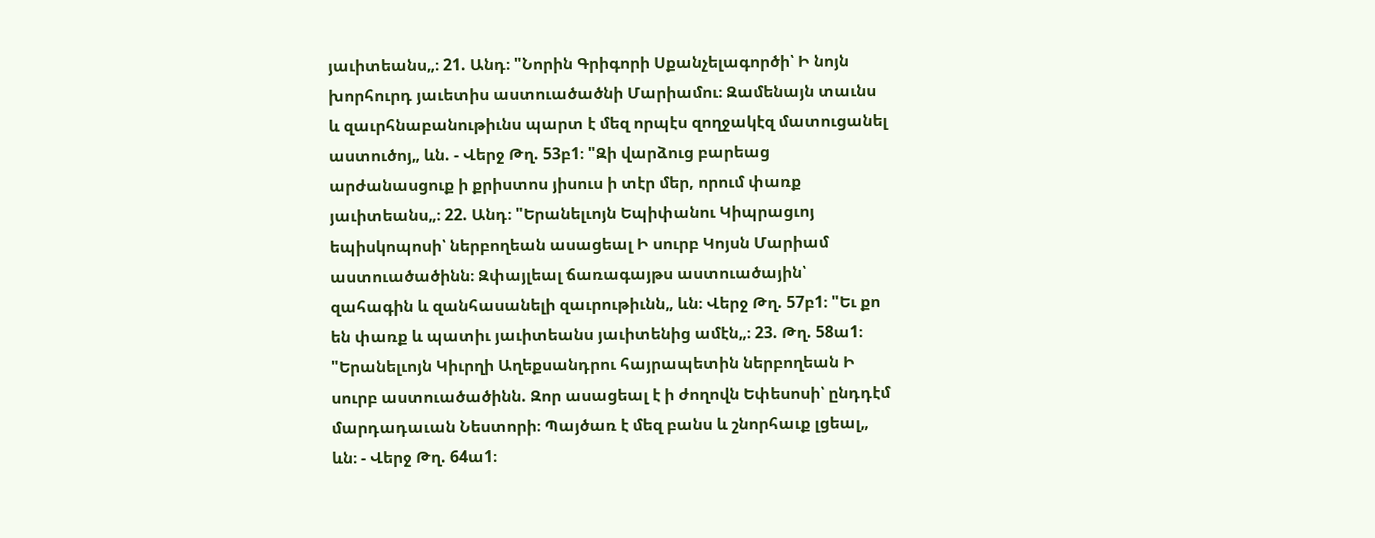յաւիտեանս„։ 21. Անդ։ "Նորին Գրիգորի Սքանչելագործի՝ Ի նոյն խորհուրդ յաւետիս աստուածածնի Մարիամու։ Զամենայն տաւնս և զաւրհնաբանութիւնս պարտ է մեզ որպէս զողջակէզ մատուցանել աստուծոյ„ ևն. - Վերջ Թղ. 53բ1։ "Զի վարձուց բարեաց արժանասցուք ի քրիստոս յիսուս ի տէր մեր, որում փառք յաւիտեանս„։ 22. Անդ։ "Երանելւոյն Եպիփանու Կիպրացւոյ եպիսկոպոսի՝ ներբողեան ասացեալ Ի սուրբ Կոյսն Մարիամ աստուածածինն։ Զփայլեալ ճառագայթս աստուածային՝ զահագին և զանհասանելի զաւրութիւնն„ ևն։ Վերջ Թղ. 57բ1։ "Եւ քո են փառք և պատիւ յաւիտեանս յաւիտենից ամէն„։ 23. Թղ. 58ա1։ "Երանելւոյն Կիւրղի Աղեքսանդրու հայրապետին ներբողեան Ի սուրբ աստուածածինն. Զոր ասացեալ է ի ժողովն Եփեսոսի՝ ընդդէմ մարդադաւան Նեստորի։ Պայծառ է մեզ բանս և շնորհաւք լցեալ„ ևն։ - Վերջ Թղ. 64ա1։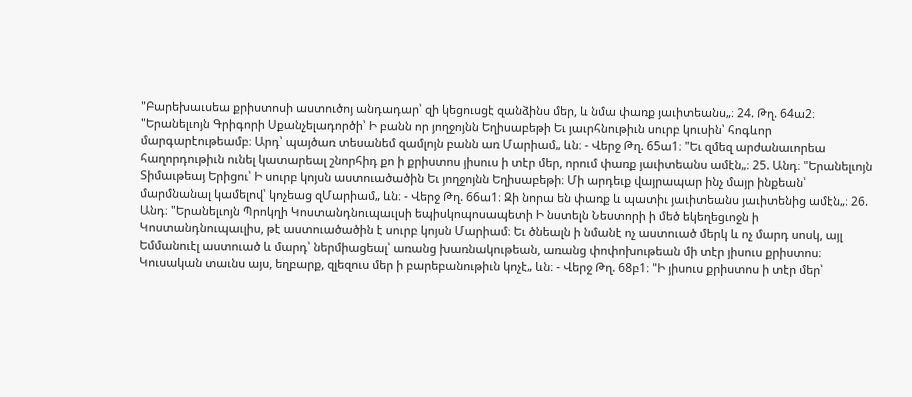"Բարեխաւսեա քրիստոսի աստուծոյ անդադար՝ զի կեցուսցէ զանձինս մեր, և նմա փառք յաւիտեանս„։ 24. Թղ. 64ա2։ "Երանելւոյն Գրիգորի Սքանչելադործի՝ Ի բանն որ յողջոյնն Եղիսաբեթի Եւ յաւրհնութիւն սուրբ կուսին՝ հոգևոր մարգարէութեամբ։ Արդ՝ պայծառ տեսանեմ զամլոյն բանն առ Մարիամ„ ևն։ - Վերջ Թղ. 65ա1։ "Եւ զմեզ արժանաւորեա հաղորդութիւն ունել կատարեալ շնորհիդ քո ի քրիստոս յիսուս ի տէր մեր, որում փառք յաւիտեանս ամէն„։ 25. Անդ։ "Երանելւոյն Տիմաւթեայ Երիցու՝ Ի սուրբ կոյսն աստուածածին Եւ յողջոյնն Եղիսաբեթի։ Մի արդեւք վայրապար ինչ մայր ինքեան՝ մարմնանալ կամելով՝ կոչեաց զՄարիամ„ ևն։ - Վերջ Թղ. 66ա1։ Զի նորա են փառք և պատիւ յաւիտեանս յաւիտենից ամէն„։ 26. Անդ։ "Երանելւոյն Պրոկղի Կոստանդնուպաւլսի եպիսկոպոսապետի Ի նստելն Նեստորի ի մեծ եկեղեցւոջն ի Կոստանդնուպաւլիս, թէ աստուածածին է սուրբ կոյսն Մարիամ։ Եւ ծնեալն ի նմանէ ոչ աստուած մերկ և ոչ մարդ սոսկ, այլ Եմմանուէլ աստուած և մարդ՝ ներմիացեալ՝ առանց խառնակութեան, առանց փոփոխութեան մի տէր յիսուս քրիստոս։ Կուսական տաւնս այս, եղբարք, զլեզուս մեր ի բարեբանութիւն կոչէ„ ևն։ - Վերջ Թղ. 68բ1։ "Ի յիսուս քրիստոս ի տէր մեր՝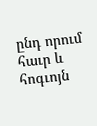ընդ որում հաւր և հոգւոյն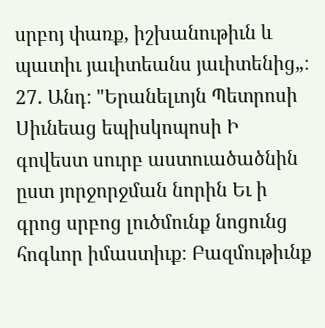սրբոյ փառք, իշխանութիւն և պատիւ յաւիտեանս յաւիտենից„։ 27. Անդ։ "Երանելւոյն Պետրոսի Սիւնեաց եպիսկոպոսի Ի գովեստ սուրբ աստուածածնին ըստ յորջորջման նորին Եւ ի գրոց սրբոց լուծմունք նոցունց հոգևոր իմաստիւք։ Բազմութիւնք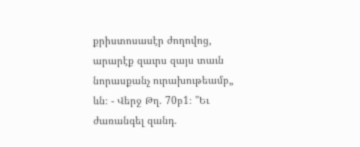քրիստոսասէր ժողովոց, արարէք զաւրս զայս տաւն նորասքանչ ուրախութեամբ„ ևն։ - Վերջ Թղ. 70բ1։ "Եւ ժառանգել զանդ.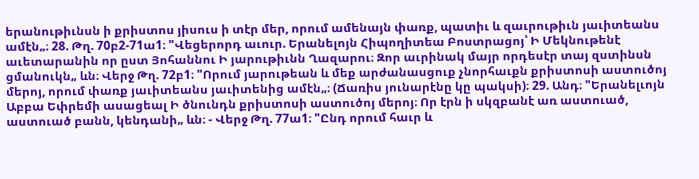երանութիւնսն ի քրիստոս յիսուս ի տէր մեր, որում ամենայն փառք, պատիւ և զաւրութիւն յաւիտեանս ամէն„։ 28. Թղ. 70բ2-71ա1։ "Վեցերորդ աւուր. Երանելոյն Հիպողիտեա Բոստրացոյ՝ Ի Մեկնութենէ աւետարանին որ ըստ Յոհաննու Ի յարութիւնն Ղազարու։ Զոր աւրինակ մայր որդեսէր տայ զստինսն ցմանուկն„ ևն։ Վերջ Թղ. 72բ1։ "Որում յարութեան և մեք արժանասցուք չնորհաւքն քրիստոսի աստուծոյ մերոյ, որում փառք յաւիտեանս յաւիտենից ամէն„։ (Ճառիս յունարէնը կը պակսի)։ 29. Անդ։ "Երանելւոյն Աբբա Եփրեմի ասացեալ Ի ծնունդն քրիստոսի աստուծոյ մերոյ։ Որ էրն ի սկզբանէ առ աստուած, աստուած բանն, կենդանի„ ևն։ - Վերջ Թղ. 77ա1։ "Ընդ որում հաւր և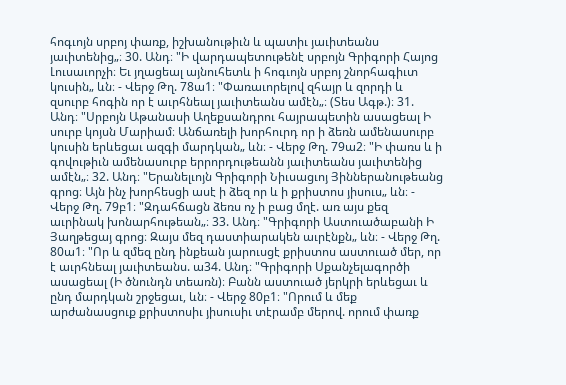հոգւոյն սրբոյ փառք, իշխանութիւն և պատիւ յաւիտեանս յաւիտենից„։ 30. Անդ։ "Ի վարդապետութենէ սրբոյն Գրիգորի Հայոց Լուսաւորչի։ Եւ յղացեալ այնուհետև ի հոգւոյն սրբոյ շնորհագիւտ կուսին„ ևն։ - Վերջ Թղ. 78ա1։ "Փառաւորելով զհայր և զորդի և զսուրբ հոգին որ է աւրհնեալ յաւիտեանս ամէն„։ (Տես Ագթ.)։ 31. Անդ։ "Սրբոյն Աթանասի Աղեքսանդրու հայրապետին ասացեալ Ի սուրբ կոյսն Մարիամ։ Անճառելի խորհուրդ որ ի ձեռն ամենասուրբ կուսին երևեցաւ ազգի մարդկան„ ևն։ - Վերջ Թղ. 79ա2։ "Ի փառս և ի գովութիւն ամենասուրբ երրորդութեանն յաւիտեանս յաւիտենից ամէն„։ 32. Անդ։ "Երանելւոյն Գրիգորի Նիւսացւոյ Յիններանութեանց գրոց։ Այն ինչ խորհեսցի ասէ ի ձեզ որ և ի քրիստոս յիսուս„ ևն։ - Վերջ Թղ. 79բ1։ "Զդահճացն ձեռս ոչ ի բաց մղէ. առ այս քեզ աւրինակ խոնարհութեան„։ 33. Անդ։ "Գրիգորի Աստուածաբանի Ի Յաղթեցայ գրոց։ Զայս մեզ դաստիարակեն աւրէնքն„ ևն։ - Վերջ Թղ. 80ա1։ "Որ և զմեզ ընդ ինքեան յարուսցէ քրիստոս աստուած մեր, որ է աւրհնեալ յաւիտեանս. ա34. Անդ։ "Գրիգորի Սքանչելագործի ասացեալ (Ի ծնունդն տեառն)։ Բանն աստուած յերկրի երևեցաւ և ընդ մարդկան շրջեցաւ, ևն։ - Վերջ 80բ1։ "Որում և մեք արժանասցուք քրիստոսիւ յիսուսիւ տէրամբ մերով. որում փառք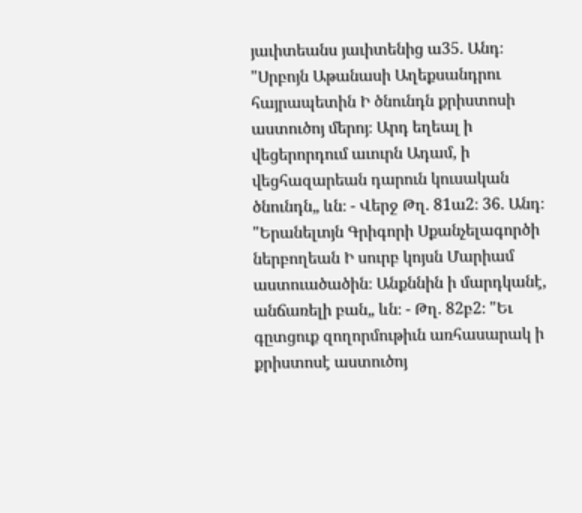յաւիտեանս յաւիտենից ա35. Անդ։ "Սրբոյն Աթանասի Աղեքսանդրու հայրապետին Ի ծնունդն քրիստոսի աստուծոյ մերոյ։ Արդ եղեալ ի վեցերորդում աւուրն Ադամ, ի վեցհազարեան դարուն կուսական ծնունդն„ ևն։ - Վերջ Թղ. 81ա2։ 36. Անդ։ "Երանելւոյն Գրիգորի Սքանչելագործի ներբողեան Ի սուրբ կոյսն Մարիամ աստուածածին։ Անքննին ի մարդկանէ, անճառելի բան„ ևն։ - Թղ. 82բ2։ "Եւ գըտցուք զողորմութիւն առհասարակ ի քրիստոսէ աստուծոյ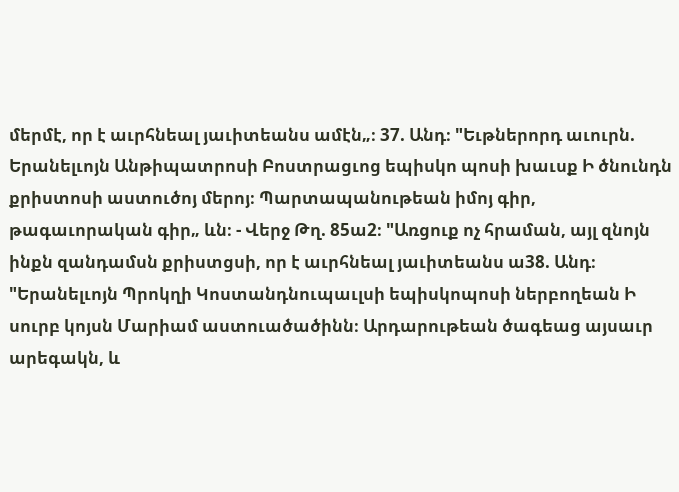մերմէ, որ է աւրհնեալ յաւիտեանս ամէն„։ 37. Անդ։ "Եւթներորդ աւուրն. Երանելւոյն Անթիպատրոսի Բոստրացւոց եպիսկո պոսի խաւսք Ի ծնունդն քրիստոսի աստուծոյ մերոյ։ Պարտապանութեան իմոյ գիր, թագաւորական գիր„ ևն։ - Վերջ Թղ. 85ա2։ "Առցուք ոչ հրաման, այլ զնոյն ինքն զանդամսն քրիստցսի, որ է աւրհնեալ յաւիտեանս ա38. Անդ։ "Երանելւոյն Պրոկղի Կոստանդնուպաւլսի եպիսկոպոսի ներբողեան Ի սուրբ կոյսն Մարիամ աստուածածինն։ Արդարութեան ծագեաց այսաւր արեգակն, և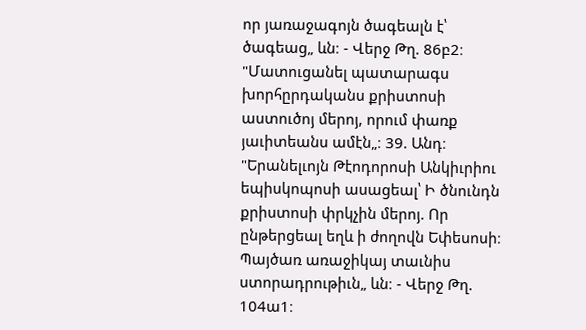որ յառաջագոյն ծագեալն է՝ ծագեաց„ ևն։ - Վերջ Թղ. 86բ2։ "Մատուցանել պատարագս խորհըրդականս քրիստոսի աստուծոյ մերոյ, որում փառք յաւիտեանս ամէն„։ 39. Անդ։ "Երանելւոյն Թէոդորոսի Անկիւրիու եպիսկոպոսի ասացեալ՝ Ի ծնունդն քրիստոսի փրկչին մերոյ. Որ ընթերցեալ եղև ի ժողովն Եփեսոսի։ Պայծառ առաջիկայ տաւնիս ստորադրութիւն„ ևն։ - Վերջ Թղ. 104ա1։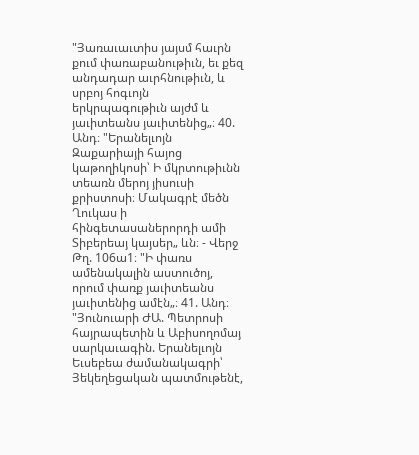"Յառաւաւտիս յայսմ հաւրն քում փառաբանութիւն, եւ քեզ անդադար աւրհնութիւն, և սրբոյ հոգւոյն երկրպագութիւն այժմ և յաւիտեանս յաւիտենից„։ 40. Անդ։ "Երանելւոյն Զաքարիայի հայոց կաթողիկոսի՝ Ի մկրտութիւնն տեառն մերոյ յիսուսի քրիստոսի։ Մակագրէ մեծն Ղուկաս ի հինգետասաներորդի ամի Տիբերեայ կայսեր„ ևն։ - Վերջ Թղ. 106ա1։ "Ի փառս ամենակալին աստուծոյ, որում փառք յաւիտեանս յաւիտենից ամէն„։ 41. Անդ։ "Յունուարի ԺԱ. Պետրոսի հայրապետին և Աբիսողոմայ սարկաւագին. Երանելւոյն Եւսեբեա ժամանակագրի՝ Յեկեղեցական պատմութենէ,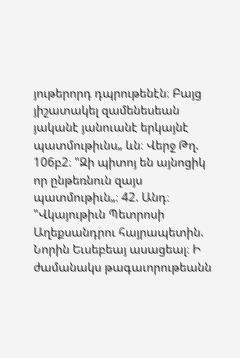յութերորդ դպրութենէն։ Բայց յիշատակել զամենեսեան յականէ յանուանէ երկայնէ պատմութիւնս„ ևն։ Վերջ Թղ. 106բ2։ "Զի պիտոյ են այնոցիկ որ ընթեռնուն զայս պատմութիւն„։ 42. Անդ։ "Վկայութիւն Պետրոսի Աղեքսանդրու հայրապետին. Նորին Եւսեբեայ ասացեալ։ Ի ժամանակս թագաւորութեանն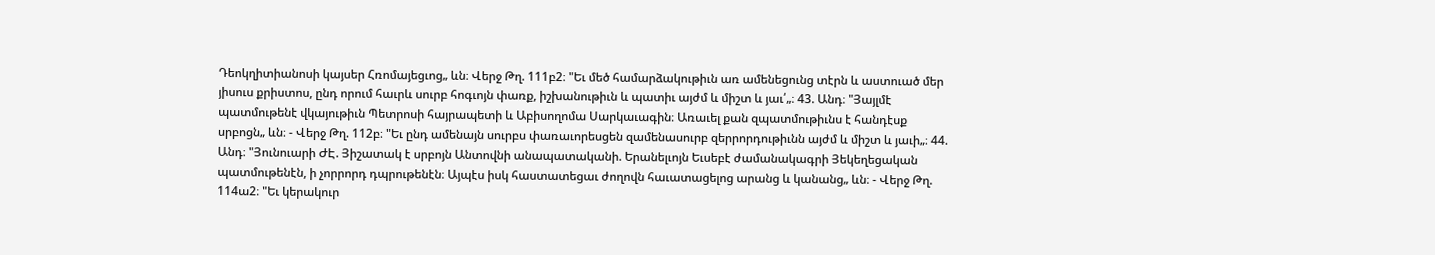Դեոկղիտիանոսի կայսեր Հռոմայեցւոց„ ևն։ Վերջ Թղ. 111բ2։ "Եւ մեծ համարձակութիւն առ ամենեցունց տէրն և աստուած մեր յիսուս քրիստոս, ընդ որում հաւրև սուրբ հոգւոյն փառք, իշխանութիւն և պատիւ այժմ և միշտ և յաւ՛„։ 43. Անդ։ "Յայլմէ պատմութենէ վկայութիւն Պետրոսի հայրապետի և Աբիսողոմա Սարկաւագին։ Առաւել քան զպատմութիւնս է հանդէսք սրբոցն„ ևն։ - Վերջ Թղ. 112բ։ "Եւ ընդ ամենայն սուրբս փառաւորեսցեն զամենասուրբ զերրորդութիւնն այժմ և միշտ և յաւի„։ 44. Անդ։ "Յունուարի ԺԷ. Յիշատակ է սրբոյն Անտովնի անապատականի. Երանելւոյն Եւսեբէ ժամանակագրի Յեկեղեցական պատմութենէն, ի չորրորդ դպրութենէն։ Այպէս իսկ հաստատեցաւ ժողովն հաւատացելոց արանց և կանանց„ ևն։ - Վերջ Թղ. 114ա2։ "Եւ կերակուր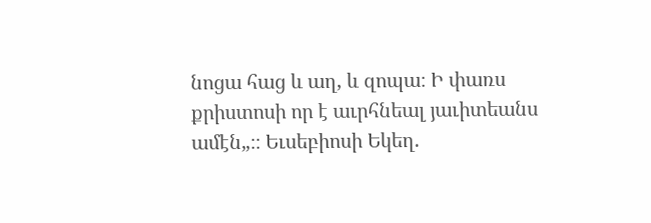նոցա հաց և աղ, և զոպա։ Ի փառս քրիստոսի որ է աւրհնեալ յաւիտեանս ամէն„։։ Եւսեբիոսի Եկեղ.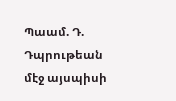Պաամ. Դ. Դպրութեան մէջ այսպիսի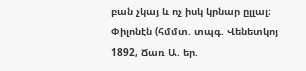բան չկայ և ոչ իսկ կրնար ըլլալ։ Փիլոնէն (հմմտ. տպգ. Վենետկոյ 1892, Ճառ Ա. եր.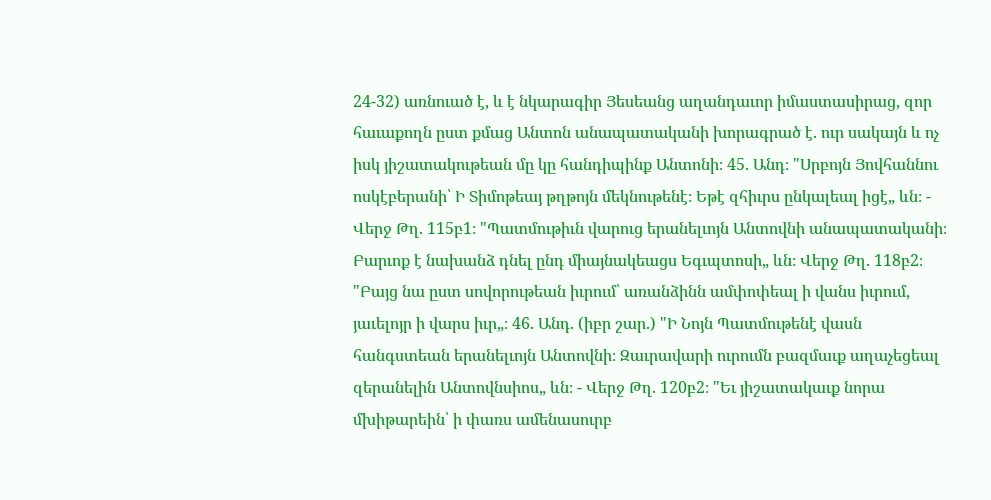24-32) առնուած է, և է նկարագիր Յեսեանց աղանդաւոր իմաստասիրաց, զոր հաւաքողն ըստ քմաց Անտոն անապատականի խորագրած է. ուր սակայն և ոչ իսկ յիշատակութեան մը կը հանդիպինք Անտոնի։ 45. Անդ։ "Սրբոյն Յովհաննու ոսկէբերանի՝ Ի Տիմոթեայ թղթոյն մեկնութենէ։ Եթէ զհիւրս ընկալեալ իցէ„ ևն։ - Վերջ Թղ. 115բ1։ "Պատմութիւն վարուց երանելւոյն Անտովնի անապատականի։ Բարւոք է նախանձ դնել ընդ միայնակեացս Եգւպտոսի„ ևն։ Վերջ Թղ. 118բ2։ "Բայց նա ըստ սովորութեան իւրում՝ առանձինն ամփոփեալ ի վանս իւրում, յաւելոյր ի վարս իւր„։ 46. Անդ. (իբր շար.) "Ի Նոյն Պատմութենէ վասն հանգստեան երանելւոյն Անտովնի։ Զաւրավարի ուրումն բազմաւք աղաչեցեալ զերանելին Անտովնսիոս„ ևն։ - Վերջ Թղ. 120բ2։ "Եւ յիշատակաւք նորա մխիթարեին՝ ի փառս ամենասուրբ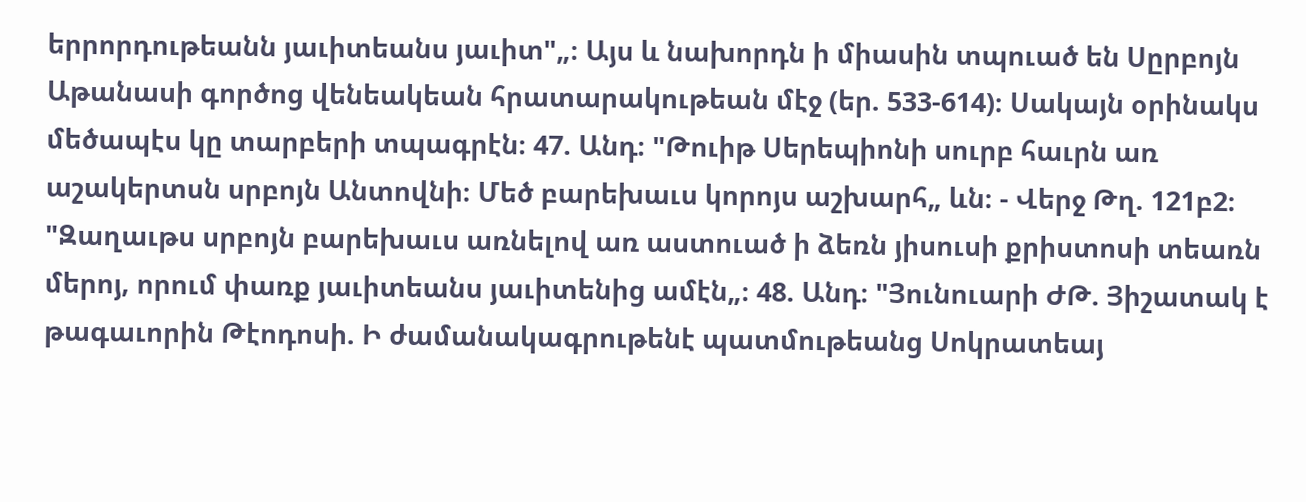երրորդութեանն յաւիտեանս յաւիտ"„։ Այս և նախորդն ի միասին տպուած են Սըրբոյն Աթանասի գործոց վենեակեան հրատարակութեան մէջ (եր. 533-614)։ Սակայն օրինակս մեծապէս կը տարբերի տպագրէն։ 47. Անդ։ "Թուիթ Սերեպիոնի սուրբ հաւրն առ աշակերտսն սրբոյն Անտովնի։ Մեծ բարեխաւս կորոյս աշխարհ„ ևն։ - Վերջ Թղ. 121բ2։ "Զաղաւթս սրբոյն բարեխաւս առնելով առ աստուած ի ձեռն յիսուսի քրիստոսի տեառն մերոյ, որում փառք յաւիտեանս յաւիտենից ամէն„։ 48. Անդ։ "Յունուարի ԺԹ. Յիշատակ է թագաւորին Թէոդոսի. Ի ժամանակագրութենէ պատմութեանց Սոկրատեայ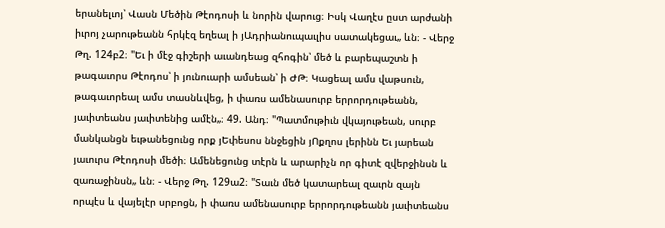երանելւոյ՝ Վասն Մեծին Թէոդոսի և նորին վարուց։ Իսկ Վաղէս ըստ արժանի իւրոյ չարութեանն հրկէզ եղեալ ի յԱդրիանուպաւլիս սատակեցաւ„ ևն։ - Վերջ Թղ. 124բ2։ "Եւ ի մէջ գիշերի աւանդեաց զհոգին՝ մեծ և բարեպաշտն ի թագաւորս Թէոդոս՝ ի յունուարի ամսեան՝ ի ԺԹ։ Կացեալ ամս վաթսուն, թագաւորեալ ամս տասնևվեց, ի փառս ամենասուրբ երրորդութեանն, յաւիտեանս յաւիտենից ամէն„։ 49. Անդ։ "Պատմութիւն վկայութեան, սուրբ մանկանցն եւթանեցունց որք յԵփեսոս ննջեցին յՈքղոս լերինն Եւ յարեան յաւուրս Թէոդոսի մեծի։ Ամենեցունց տէրն և արարիչն որ գիտէ զվերջինսն և զառաջինսն„ ևն։ - Վերջ Թղ. 129ա2։ "Տաւն մեծ կատարեալ զաւրն զայն որպէս և վայելէր սրբոցն, ի փառս ամենասուրբ երրորդութեանն յաւիտեանս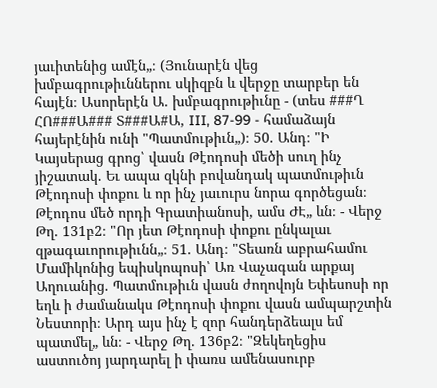յաւիտենից ամէն„։ (Յունարէն վեց խմբագրութիւններու սկիզբն և վերջը տարբեր են հայէն։ Ասորերէն Ա. խմբագրութիւնը - (տես ###Ղ ՀՈ###Ա### Տ###Ա#Ա, III, 87-99 - համաձայն հայերէնին ունի "Պատմութիւն„)։ 50. Անդ։ "Ի Կայսերաց գրոց՝ վասն Թէոդոսի մեծի սուղ ինչ յիշատակ. Եւ ապա զկնի բովանդակ պատմութիւն Թէոդոսի փոքու և որ ինչ յաւուրս նորա գործեցան։ Թէոդոս մեծ որդի Գրատիանոսի, ամս ԺԷ„ ևն։ - Վերջ Թղ. 131բ2։ "Որ յետ Թէոդոսի փոքու ընկալաւ զթագաւորութիւնն„։ 51. Անդ։ "Տեառն աբրահամու Մամիկոնից եպիսկոպոսի՝ Առ Վաչագան արքայ Աղուանից. Պատմութիւն վասն ժողովոյն Եփեսոսի որ եղև ի ժամանակս Թէոդոսի փոքու վասն ամպարշտին Նեստորի։ Արդ այս ինչ է զոր հանդերձեալս եմ պատմել„ ևն։ - Վերջ Թղ. 136բ2։ "Զեկեղեցիս աստուծոյ յարդարել ի փառս ամենասուրբ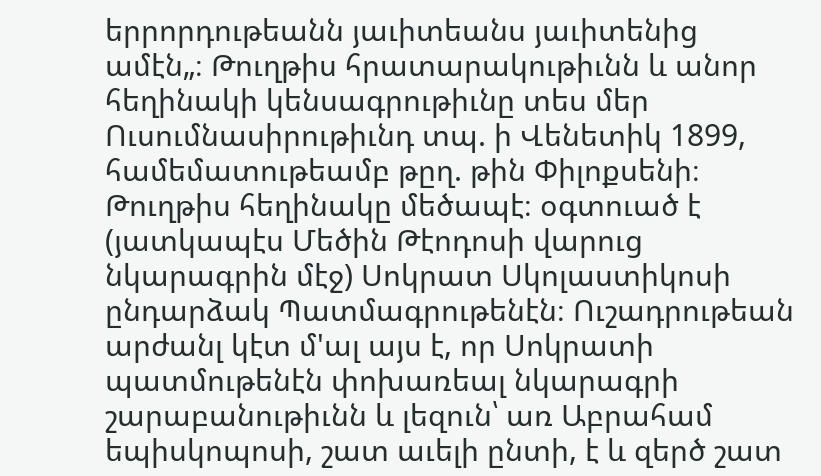երրորդութեանն յաւիտեանս յաւիտենից ամէն„։ Թուղթիս հրատարակութիւնն և անոր հեղինակի կենսագրութիւնը տես մեր Ուսումնասիրութիւնդ տպ. ի Վենետիկ 1899, համեմատութեամբ թըղ. թին Փիլոքսենի։ Թուղթիս հեղինակը մեծապէ։ օգտուած է (յատկապէս Մեծին Թէոդոսի վարուց նկարագրին մէջ) Սոկրատ Սկոլաստիկոսի ընդարձակ Պատմագրութենէն։ Ուշադրութեան արժանլ կէտ մ'ալ այս է, որ Սոկրատի պատմութենէն փոխառեալ նկարագրի շարաբանութիւնն և լեզուն՝ առ Աբրահամ եպիսկոպոսի, շատ աւելի ընտի, է և զերծ շատ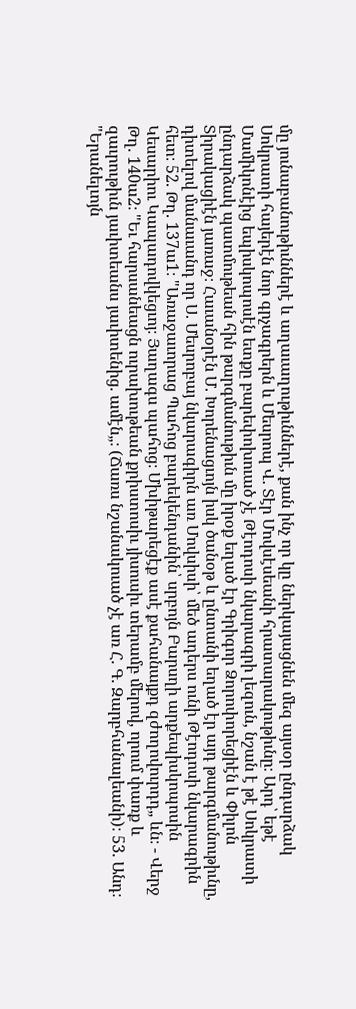մը յունաբանութիւններէ և աղաւաղութիւններէ, քան ինչ որ կը ներկայացնեն մեզ այսօր ընդարձակ Սոկրատի հայերէն նոր գրչագրերն և Մեսրոպ Վ. Տէր Մովսէսեանի հրատարակութիւնը։ Արդ՝ եթէ Մամիկոնէից եպիսկոպոսէն ետքը բարեփոխուած չէ Թէոդոսի նկարագրի լեզուն, նշան է թէ Սոկրատի ընդարձակ պատմութեան հին թարգմանութիւն մը իրօք եղած էր Գրիգոր Ձորոփորեցիէն և Փիլոն Տիրակացիէն յառաջ։ Հաւանօրէն Մ. Խորենացւոյն իսկ ծանօթ և ընտանի եղած էր այդ թարգմանութիւնը, դիտելով մանաւանդ որ Ս. Մեսրոբայ նկարագիրն առ Մովսիսի՝ մեծ ադերս ունի Թէոդոսի նկարագրին հետ։ 52. Թղ. 137ա1։ "Առաջաւորաց Պահոց բարեկենդանին՝ սրբոյն Բարսղի արքեպիսկոպոսին Կեսարիու Կապադովկեցւոյ։ Յաղագս պահոց։ Մխիթարեցէք ասէ քահանայքդ զժողովուրդդ„ ևն։ - Վերջ Թղ. 140ա2։ "Եւ հարսանեացն ուրախութեան քրիստոսիւ յիսուսիւ տերամբ մերով, որում փառք և զաւրութիւն յաւիտեանս յաւիտենից. ամէն„։ (Ճառս նշանակուած չէ առ Հ. Գ. Զարբհանալեանի)։ 53. Անդ։ "Երանելւոյն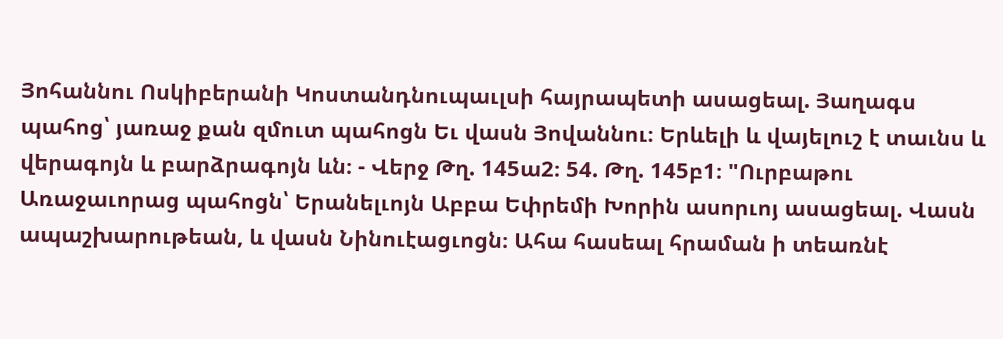Յոհաննու Ոսկիբերանի Կոստանդնուպաւլսի հայրապետի ասացեալ. Յաղագս պահոց՝ յառաջ քան զմուտ պահոցն Եւ վասն Յովաննու։ Երևելի և վայելուշ է տաւնս և վերագոյն և բարձրագոյն ևն։ - Վերջ Թղ. 145ա2։ 54. Թղ. 145բ1։ "Ուրբաթու Առաջաւորաց պահոցն՝ Երանելւոյն Աբբա Եփրեմի Խորին ասորւոյ ասացեալ. Վասն ապաշխարութեան, և վասն Նինուէացւոցն։ Ահա հասեալ հրաման ի տեառնէ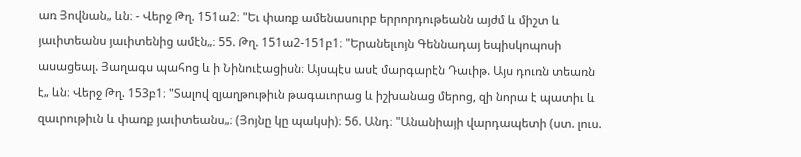առ Յովնան„ ևն։ - Վերջ Թղ. 151ա2։ "Եւ փառք ամենասուրբ երրորդութեանն այժմ և միշտ և յաւիտեանս յաւիտենից ամէն„։ 55. Թղ. 151ա2-151բ1։ "Երանելւոյն Գեննադայ եպիսկոպոսի ասացեալ. Յաղագս պահոց և ի Նինուէացիսն։ Այսպէս ասէ մարգարէն Դաւիթ. Այս դուռն տեառն է„ ևն։ Վերջ Թղ. 153բ1։ "Տալով զյաղթութիւն թագաւորաց և իշխանաց մերոց, զի նորա է պատիւ և զաւրութիւն և փառք յաւիտեանս„։ (Յոյնը կը պակսի)։ 56. Անդ։ "Անանիայի վարդապետի (ստ. լուս.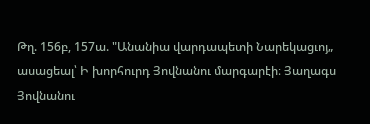Թղ. 156բ, 157ա. "Անանիա վարդապետի Նարեկացւոյ„ ասացեալ՝ Ի խորհուրդ Յովնանու մարգարէի։ Յաղագս Յովնանու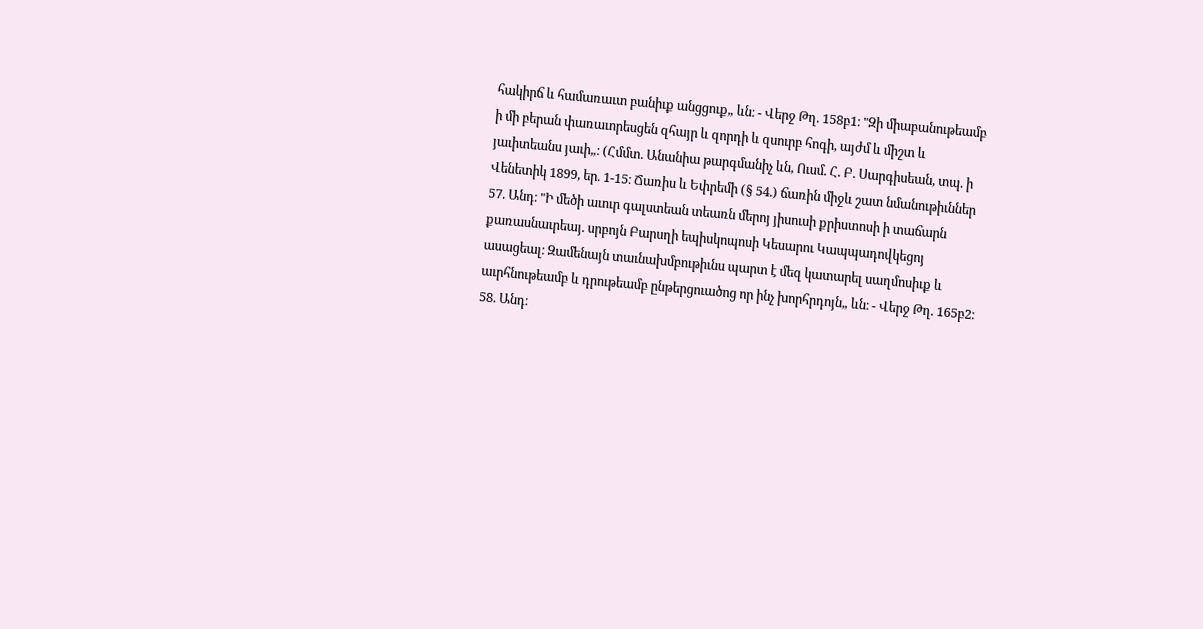հակիրճ և համառաւտ բանիւք անցցուք„ ևն։ - Վերջ Թղ. 158բ1։ "Զի միաբանութեամբ ի մի բերան փառաւորեսցեն զհայր և զորդի և զսուրբ հոգի, այժմ և միշտ և յաւիտեանս յաւի„։ (Հմմտ. Անանիա թարգմանիչ ևն, Ուսմ. Հ. Բ. Սարգիսեան, տպ. ի Վենետիկ 1899, եր. 1-15։ Ճառիս և Եփրեմի (§ 54.) ճառին միջև շատ նմանութիւններ 57. Անդ։ "Ի մեծի աւուր գալստեան տեառն մերոյ յիսուսի քրիստոսի ի տաճարն քառասնաւրեայ. սրբոյն Բարսղի եպիսկոպոսի Կեսարու Կապպադովկեցոյ ասացեալ։ Զամենայն տաւնախմբութիւնս պարտ է մեզ կատարել սաղմոսիւք և աւրհնութեամբ և դրութեամբ ընթերցուածոց որ ինչ խորհրդոյն„ ևն։ - Վերջ Թղ. 165բ2։ 58. Անդ։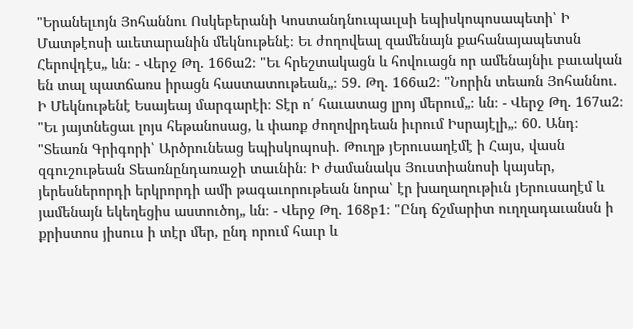"Երանելւոյն Յոհաննու Ոսկեբերանի Կոստանդնուպաւլսի եպիսկոպոսապետի՝ Ի Մատթէոսի աւետարանին մեկնութենէ։ Եւ ժողովեալ զամենայն քահանայապետսն Հերովդէս„ ևն։ - Վերջ Թղ. 166ա2։ "Եւ հրեշտակացն և հովուացն որ ամենայնիւ բաւական են տալ պատճառս իրացն հաստատութեան„։ 59. Թղ. 166ա2։ "Նորին տեառն Յոհաննու. Ի Մեկնութենէ Եսայեայ մարգարէի։ Տէր ո՛ հաւատաց լրոյ մերում„։ ևն։ - Վերջ Թղ. 167ա2։ "Եւ յայտնեցաւ լոյս հեթանոսաց, և փառք ժողովրդեան իւրում Իսրայէլի„։ 60. Անդ։ "Տեառն Գրիգորի՝ Արծրունեաց եպիսկոպոսի. Թուղթ յԵրուսաղէմէ ի Հայս, վասն զգուշութեան Տեառնընդառաջի տաւնին։ Ի ժամանակս Յուստիանոսի կայսեր, յերեսներորդի երկրորդի ամի թագաւորութեան նորա՝ էր խաղաղութիւն յԵրուսաղէմ և յամենայն եկեղեցիս աստուծոյ„ ևն։ - Վերջ Թղ. 168բ1։ "Ընդ ճշմարիտ ուղղադաւանսն ի քրիստոս յիսուս ի տէր մեր, ընդ որում հաւր և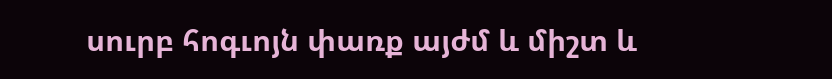սուրբ հոգւոյն փառք այժմ և միշտ և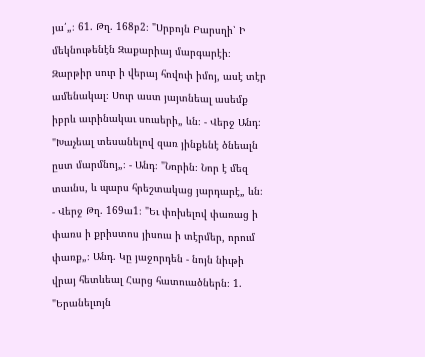յա՛„։ 61. Թղ. 168բ2։ "Սրբոյն Բարսղի՝ Ի մեկնութենէն Զաքարիայ մարգարէի։ Զարթիր սուր ի վերայ հովուի իմոյ, ասէ տէր ամենակալ։ Սուր աստ յայտնեալ ասեմք իբրև աւրինակաւ սուսերի„ ևն։ - Վերջ Անդ։ "Խաչեալ տեսանելով զառ յինքենէ ծնեալն ըստ մարմնոյ„։ - Անդ։ "Նորին։ Նոր է մեզ տաւնս, և պարս հրեշտակաց յարդարէ„ ևն։ - Վերջ Թղ. 169ա1։ "Եւ փոխելով փառաց ի փառս ի քրիստոս յիսուս ի տէրմեր, որում փառք„։ Անդ. Կը յաջորդեն - նոյն նիւթի վրայ հետևեալ Հարց հատուածներն։ 1. "Երանելւոյն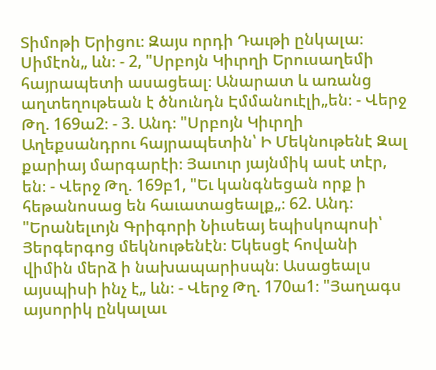Տիմոթի Երիցու։ Զայս որդի Դաւթի ընկալա։ Սիմէոն„ ևն։ - 2, "Սրբոյն Կիւրղի Երուսաղեմի հայրապետի ասացեալ։ Անարատ և առանց աղտեղութեան է ծնունդն Էմմանուէլի„են։ - Վերջ Թղ. 169ա2։ - 3. Անդ։ "Սրբոյն Կիւրղի Աղեքսանդրու հայրապետին՝ Ի Մեկնութենէ Զալ քարիայ մարգարէի։ Յաւուր յայնմիկ ասէ տէր, են։ - Վերջ Թղ. 169բ1, "Եւ կանգնեցան որք ի հեթանոսաց են հաւատացեալք„։ 62. Անդ։ "Երանելւոյն Գրիգորի Նիւսեայ եպիսկոպոսի՝ Յերգերգոց մեկնութենէն։ Եկեսցէ հովանի վիմին մերձ ի նախապարիսպն։ Ասացեալս այսպիսի ինչ է„ ևն։ - Վերջ Թղ. 170ա1։ "Յաղագս այսորիկ ընկալաւ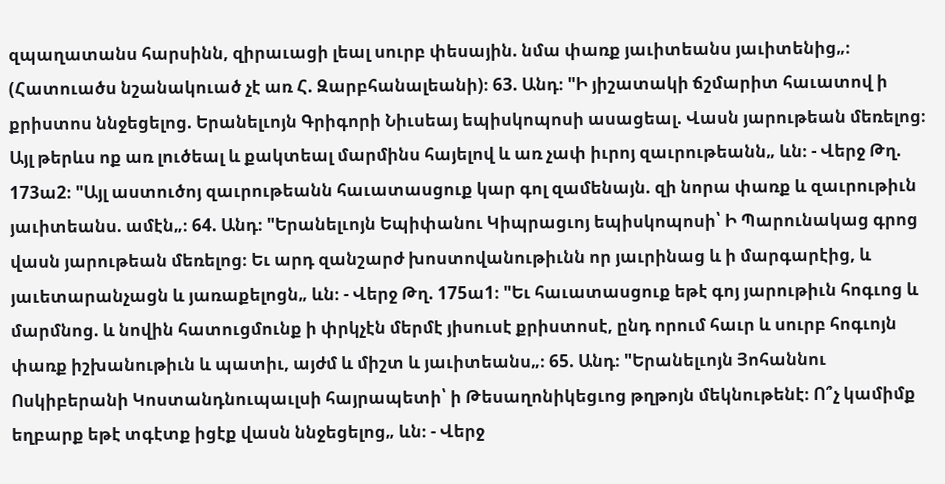զպաղատանս հարսինն, զիրաւացի լեալ սուրբ փեսային. նմա փառք յաւիտեանս յաւիտենից„։ (Հատուածս նշանակուած չէ առ Հ. Զարբհանալեանի)։ 63. Անդ։ "Ի յիշատակի ճշմարիտ հաւատով ի քրիստոս ննջեցելոց. Երանելւոյն Գրիգորի Նիւսեայ եպիսկոպոսի ասացեալ. Վասն յարութեան մեռելոց։ Այլ թերևս ոք առ լուծեալ և քակտեալ մարմինս հայելով և առ չափ իւրոյ զաւրութեանն„ ևն։ - Վերջ Թղ. 173ա2։ "Այլ աստուծոյ զաւրութեանն հաւատասցուք կար գոլ զամենայն. զի նորա փառք և զաւրութիւն յաւիտեանս. ամէն„։ 64. Անդ։ "Երանելւոյն Եպիփանու Կիպրացւոյ եպիսկոպոսի՝ Ի Պարունակաց գրոց վասն յարութեան մեռելոց։ Եւ արդ զանշարժ խոստովանութիւնն որ յաւրինաց և ի մարգարէից, և յաւետարանչացն և յառաքելոցն„ ևն։ - Վերջ Թղ. 175ա1։ "Եւ հաւատասցուք եթէ գոյ յարութիւն հոգւոց և մարմնոց. և նովին հատուցմունք ի փրկչէն մերմէ յիսուսէ քրիստոսէ, ընդ որում հաւր և սուրբ հոգւոյն փառք իշխանութիւն և պատիւ, այժմ և միշտ և յաւիտեանս„։ 65. Անդ։ "Երանելւոյն Յոհաննու Ոսկիբերանի Կոստանդնուպաւլսի հայրապետի՝ ի Թեսաղոնիկեցւոց թղթոյն մեկնութենէ։ Ո՞չ կամիմք եղբարք եթէ տգէտք իցէք վասն ննջեցելոց„ ևն։ - Վերջ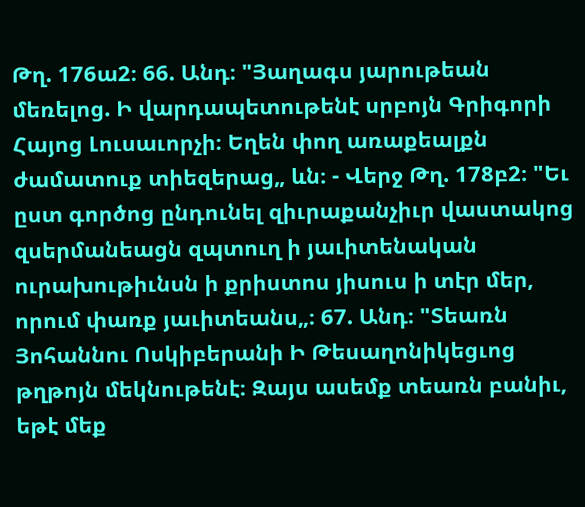Թղ. 176ա2։ 66. Անդ։ "Յաղագս յարութեան մեռելոց. Ի վարդապետութենէ սրբոյն Գրիգորի Հայոց Լուսաւորչի։ Եղեն փող առաքեալքն ժամատուք տիեզերաց„ ևն։ - Վերջ Թղ. 178բ2։ "Եւ ըստ գործոց ընդունել զիւրաքանչիւր վաստակոց զսերմանեացն զպտուղ ի յաւիտենական ուրախութիւնսն ի քրիստոս յիսուս ի տէր մեր, որում փառք յաւիտեանս„։ 67. Անդ։ "Տեառն Յոհաննու Ոսկիբերանի Ի Թեսաղոնիկեցւոց թղթոյն մեկնութենէ։ Զայս ասեմք տեառն բանիւ, եթէ մեք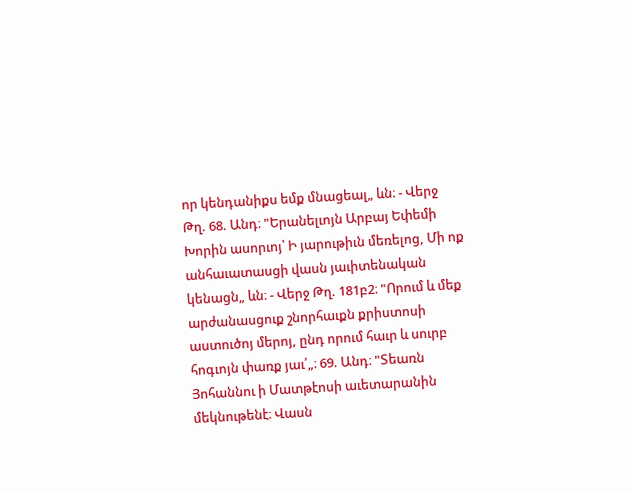որ կենդանիքս եմք մնացեալ„ ևն։ - Վերջ Թղ. 68. Անդ։ "Երանելւոյն Արբայ Եփեմի Խորին ասորւոյ՝ Ի յարութիւն մեռելոց, Մի ոք անհաւատասցի վասն յաւիտենական կենացն„ ևն։ - Վերջ Թղ. 181բ2։ "Որում և մեք արժանասցուք շնորհաւքն քրիստոսի աստուծոյ մերոյ, ընդ որում հաւր և սուրբ հոգւոյն փառք յաւ՛„։ 69. Անդ։ "Տեառն Յոհաննու ի Մատթէոսի աւետարանին մեկնութենէ։ Վասն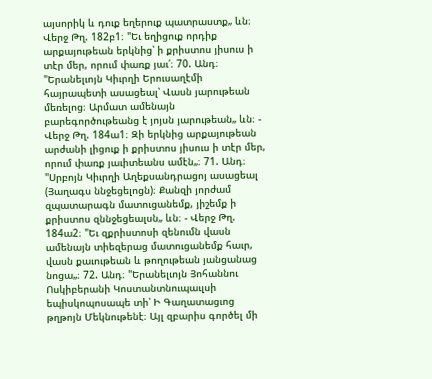այսորիկ և դուք եղերուք պատրաստք„ ևն։ Վերջ Թղ. 182բ1։ "Եւ եղիցուք որդիք արքայութեան երկնից՝ ի քրիստոս յիսուս ի տէր մեր, որում փառք յաւ՛։ 70. Անդ։ "Երանելւոյն Կիւրղի Երուսաղէմի հայրապետի ասացեալ՝ Վասն յարութեան մեռելոց։ Արմատ ամենայն բարեգործութեանց է յոյսն յարութեան„ ևն։ - Վերջ Թղ. 184ա1։ Զի երկնից արքայութեան արժանի լիցուք ի քրիստոս յիսուս ի տէր մեր, որում փառք յաւիտեանս ամէն„։ 71. Անդ։ "Սրբոյն Կիւրղի Աղեքսանդրացոյ ասացեալ (Յաղագս ննջեցելոցն)։ Քանզի յորժամ զպատարագն մատուցանեմք, յիշեմք ի քրիստոս զննջեցեալսն„ ևն։ - Վերջ Թղ. 184ա2։ "Եւ զքրիստոսի զենումն վասն ամենայն տիեզերաց մատուցանեմք հաւր, վասն քաւութեան և թողութեան յանցանաց նոցա„։ 72. Անդ։ "Երանելւոյն Յոհաննու Ոսկիբերանի Կոստանտնուպաւլսի եպիսկոպոսապե տի՝ Ի Գաղատացւոց թղթոյն Մեկնութենէ։ Այլ զբարիս գործել մի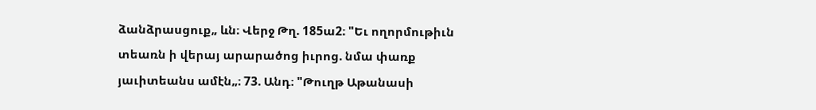ձանձրասցուք„ ևն։ Վերջ Թղ. 185ա2։ "Եւ ողորմութիւն տեառն ի վերայ արարածոց իւրոց. նմա փառք յաւիտեանս ամէն„։ 73. Անդ։ "Թուղթ Աթանասի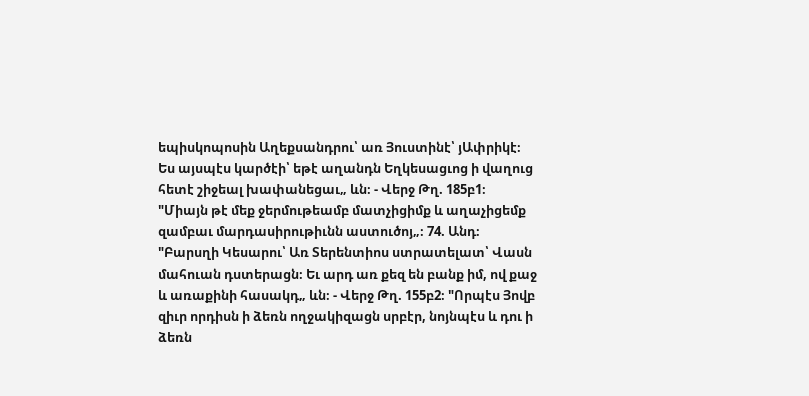եպիսկոպոսին Աղեքսանդրու՝ առ Յուստինէ՝ յԱփրիկէ։ Ես այսպէս կարծէի՝ եթէ աղանդն Եղկեսացւոց ի վաղուց հետէ շիջեալ խափանեցաւ„ ևն։ - Վերջ Թղ. 185բ1։ "Միայն թէ մեք ջերմութեամբ մատչիցիմք և աղաչիցեմք զամբաւ մարդասիրութիւնն աստուծոյ„։ 74. Անդ։ "Բարսղի Կեսարու՝ Առ Տերենտիոս ստրատելատ՝ Վասն մահուան դստերացն։ Եւ արդ առ քեզ են բանք իմ, ով քաջ և առաքինի հասակդ„ ևն։ - Վերջ Թղ. 155բ2։ "Որպէս Յովբ զիւր որդիսն ի ձեռն ողջակիզացն սրբէր, նոյնպէս և դու ի ձեռն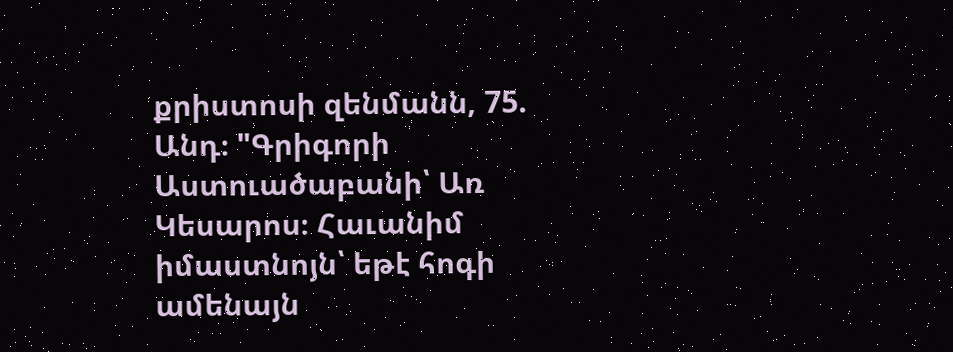քրիստոսի զենմանն, 75. Անդ։ "Գրիգորի Աստուածաբանի՝ Առ Կեսարոս։ Հաւանիմ իմաստնոյն՝ եթէ հոգի ամենայն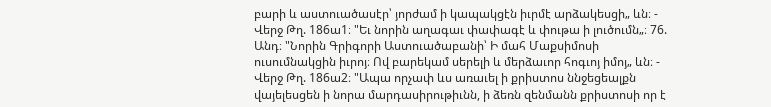բարի և աստուածասէր՝ յորժամ ի կապակցէն իւրմէ արձակեսցի„ ևն։ - Վերջ Թղ. 186ա1։ "Եւ նորին աղագաւ փափագէ և փութա ի լուծումն„։ 76. Անդ։ "Նորին Գրիգորի Աստուածաբանի՝ Ի մահ Մաքսիմոսի ուսումնակցին իւրոյ։ Ով բարեկամ սերելի և մերձաւոր հոգւոյ իմոյ„ ևն։ - Վերջ Թղ. 186ա2։ "Ապա որչափ ևս առաւել ի քրիստոս ննջեցեալքն վայելեսցեն ի նորա մարդասիրութիւնն, ի ձեռն զենմանն քրիստոսի որ է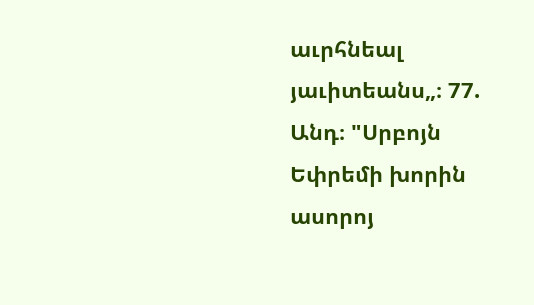աւրհնեալ յաւիտեանս„։ 77. Անդ։ "Սրբոյն Եփրեմի խորին ասորոյ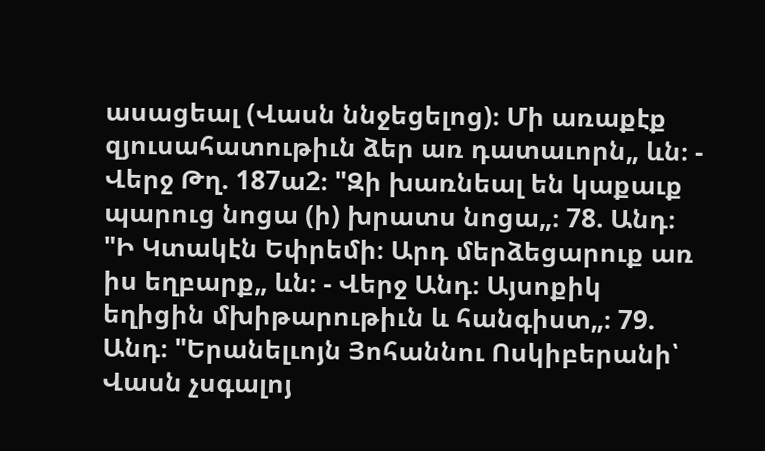ասացեալ (Վասն ննջեցելոց)։ Մի առաքէք զյուսահատութիւն ձեր առ դատաւորն„ ևն։ - Վերջ Թղ. 187ա2։ "Զի խառնեալ են կաքաւք պարուց նոցա (ի) խրատս նոցա„։ 78. Անդ։ "Ի Կտակէն Եփրեմի։ Արդ մերձեցարուք առ իս եղբարք„ ևն։ - Վերջ Անդ։ Այսոքիկ եղիցին մխիթարութիւն և հանգիստ„։ 79. Անդ։ "Երանելւոյն Յոհաննու Ոսկիբերանի՝ Վասն չսգալոյ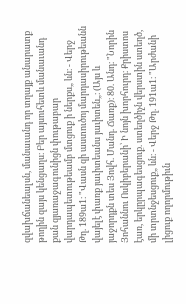զվախճանեալսն, մանաւանդ որ տղայք անարատք թողին զայս կենցաղս։ Բեր այսուհետև մանաւանդ քան զյառաջագունիցն փութաբար վարդապետութեամբ մտցուք ի ներքս„ ևն։ - Վերջ Թղ. 189ա1։ "Վասն զի աստուծոյ մարդասիրութեանն վայելէ փառք յաւիտեանս յաւիտեն„։ (Այս և յաջորդքն տես Յովհ. Մանդ. Ճառք)։ 80. Անդ։ "Նորին Յոհաննու Ոսկիբերանի՝ Ի նոյն խորհուրդ։ Քրիստոս էառ, երկըրպագեսցուք. ստեղծիչն վերստին ստեղծ, մի տրտնջեսցուք„ ևն։ - Վերջ Թղ. 191ա1։ "Արժանի լիցուք ողորմութիւն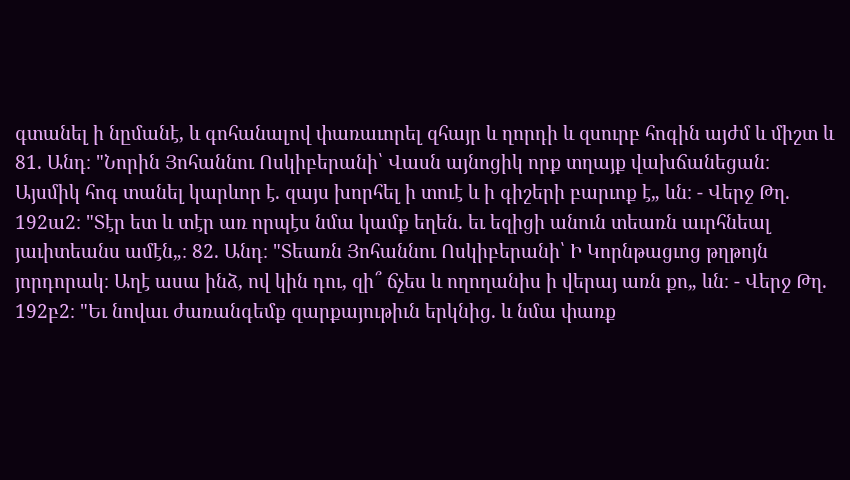գտանել ի նըմանէ, և գոհանալով փառաւորել զհայր և ղորդի և զսուրբ հոգին այժմ և միշտ և 81. Անդ։ "Նորին Յոհաննու Ոսկիբերանի՝ Վասն այնոցիկ որք տղայք վախճանեցան։ Այսմիկ հոգ տանել կարևոր է. զայս խորհել ի տուէ և ի գիշերի բարւոք է„ ևն։ - Վերջ Թղ. 192ա2։ "Տէր ետ և տէր առ որպէս նմա կամք եղեն. եւ եզիցի անուն տեառն աւրհնեալ յաւիտեանս ամէն„։ 82. Անդ։ "Տեառն Յոհաննու Ոսկիբերանի՝ Ի Կորնթացւոց թղթոյն յորդորակ։ Աղէ ասա ինձ, ով կին դու, զի՞ ճչես և ողողանիս ի վերայ առն քո„ ևն։ - Վերջ Թղ. 192բ2։ "Եւ նովաւ ժառանգեմք զարքայութիւն երկնից. և նմա փառք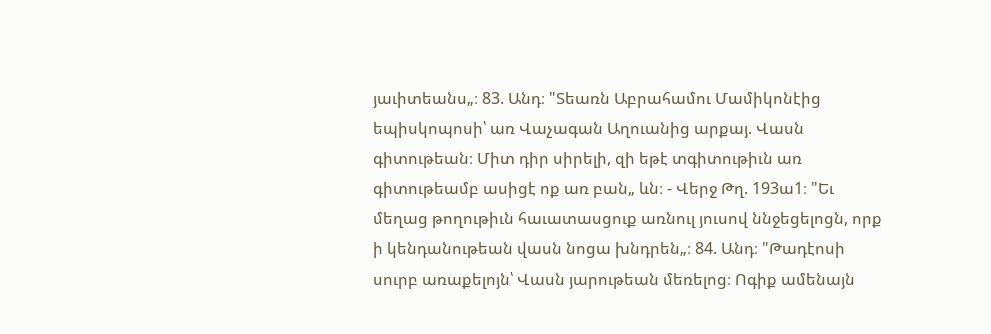յաւիտեանս„։ 83. Անդ։ "Տեառն Աբրահամու Մամիկոնէից եպիսկոպոսի՝ առ Վաչագան Աղուանից արքայ. Վասն գիտութեան։ Միտ դիր սիրելի, զի եթէ տգիտութիւն առ գիտութեամբ ասիցէ ոք առ բան„ ևն։ - Վերջ Թղ. 193ա1։ "Եւ մեղաց թողութիւն հաւատասցուք առնուլ յուսով ննջեցելոցն, որք ի կենդանութեան վասն նոցա խնդրեն„։ 84. Անդ։ "Թադէոսի սուրբ առաքելոյն՝ Վասն յարութեան մեռելոց։ Ոգիք ամենայն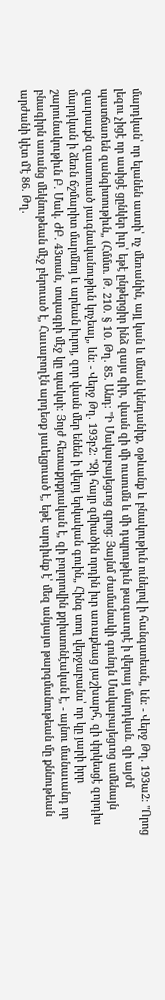մարդկան՝ որ ելանեն աստի՝ ոչ մեռանին, այլ կան և մնան կենդանիք, օթևանք և բնակութիւն ունելով ի հանգստեան„ ևն։ - Վերջ Թղ. 193ա2։ "Որոց լեզու չիցէ որ ասիցէ ցընկեր իւր՝ եթէ ընթերցիր ինձ զայս գիր, վասն զի մի ուսումն և մի դպրութիւն թագաւորէ ի վերայ մարդկան. զի այժմ պատճառեն զանգիտութիւն„ (Հմմտ. Թ. 210. § 10. Թղ. 85. Անդ։ "Ի Մակաբայեցւոց գրոց։ Յայնմ ժամանակի գունդն Մակաբայեցւոց ամենայն զաւրաւքն զաստուած յաւգնականութիւն կոչեալ„ ևն։ - Վերջ Թղ. 193բ2։ "Զի հայր զմիածին որդին իւր առաքեաց յաշխարհ, զի փրկեսցէ զորդիս մարդկան ի ձեռն ճշմարիտ մարմնոյ և արեան իւրոյ, զոր վասն մեր ենեն ի վելոյ երկական գուին„ Հինգ տող վերջաբանս՝ որ կը յարի իրր շարունակութիւն Բ. Մակ. ԺԲ. 43տան, տպագրի մէջ կը պակսի։ Յոյժ հետաքրքրական է, զի բոլորովին քրիստոնէական է, - այնու մանաւանդ որ բնագիրն առանց մեկնութեան մէջ բերուած է, Հաւաբողէն արդեօք յաւելցուած է, եթէ արդիւնք է՝ մեզ անյայտ թարգմանութեան մը քննութեան արժանի կէտ մ'է 86. Թղ.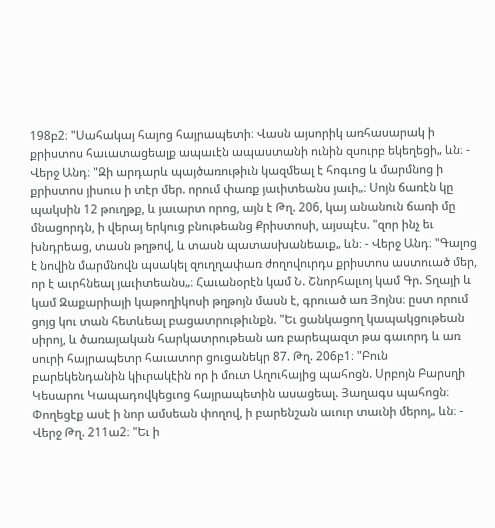198բ2։ "Սահակայ հայոց հայրապետի։ Վասն այսորիկ առհասարակ ի քրիստոս հաւատացեալք ապաւէն ապաստանի ունին զսուրբ եկեղեցի„ ևն։ - Վերջ Անդ։ "Զի արդարև պայծառութիւն կազմեալ է հոգւոց և մարմնոց ի քրիստոս յիսուս ի տէր մեր. որում փառք յաւիտեանս յաւի„։ Սոյն ճառէն կը պակսին 12 թուղթք, և յաւարտ որոց, այն է Թղ. 206, կայ անանուն ճառի մը մնացորդն, ի վերայ երկուց բնութեանց Քրիստոսի, այսպէս. "զոր ինչ եւ խնդրեաց, տասն թղթով, և տասն պատասխանեաւք„ ևն։ - Վերջ Անդ։ "Գալոց է նովին մարմնովն պսակել զուղղափառ ժողովուրդս քրիստոս աստուած մեր, որ է աւրհնեալ յաւիտեանս„։ Հաւանօրէն կամ Ն. Շնորհալւոյ կամ Գր. Տղայի և կամ Զաքարիայի կաթողիկոսի թղթոյն մասն է, գրուած առ Յոյնս։ ըստ որում ցոյց կու տան հետևեալ բացատրութիւնքն. "Եւ ցանկացող կապակցութեան սիրոյ, և ծառայական հարկատրութեան առ բարեպազտ թա գաւորդ և առ սուրի հայրապետր հաւատոր ցուցանեկր 87. Թղ. 206բ1։ "Բուն բարեկենդանին կիւրակէին որ ի մուտ Աղուհայից պահոցն. Սրբոյն Բարսղի Կեսարու Կապադովկեցւոց հայրապետին ասացեալ. Յաղագս պահոցն։ Փողեցէք ասէ ի նոր ամսեան փողով, ի բարենշան աւուր տաւնի մերոյ„ ևն։ - Վերջ Թղ. 211ա2։ "Եւ ի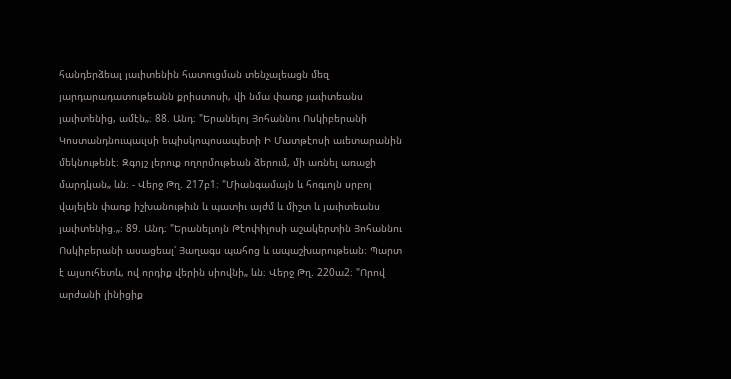հանդերձեալ յաւիտենին հատուցման տենչալեացն մեզ յարդարադատութեանն քրիստոսի, վի նմա փառք յաւիտեանս յաւիտենից, ամէն„։ 88. Անդ։ "Երանելոյ Յոհաննու Ոսկիբերանի Կոստանդնուպաւլսի եպիսկոպոսապետի Ի Մատթէոսի աւետարանին մեկնութենէ։ Զգոյշ լերուք ողորմութեան ձերում, մի առնել առաջի մարդկան„ ևն։ - Վերջ Թղ. 217բ1։ "Միանգամայն և հոգւոյն սրբոյ վայելեն փառք իշխանութիւն և պատիւ այժմ և միշտ և յաւիտեանս յաւիտենից.„։ 89. Անդ։ "Երանելւոյն Թէոփիլոսի աշակերտին Յոհաննու Ոսկիբերանի ասացեալ՝ Յաղագս պահոց և ապաշխարութեան։ Պարտ է այսուհետև, ով որդիք վերին սիովնի„ ևն։ Վերջ Թղ. 220ա2։ "Որով արժանի լինիցիք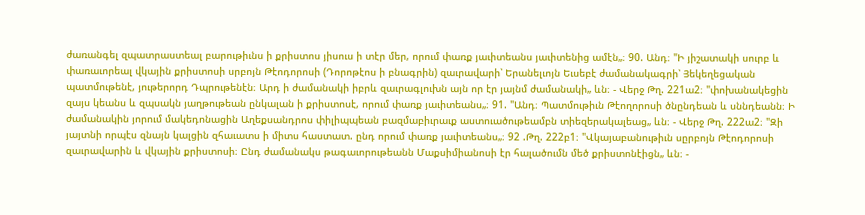ժառանգել զպատրաստեալ բարութիւնս ի քրիստոս յիսուս ի տէր մեր, որում փառք յաւիտեանս յաւիտենից ամէն„։ 90. Անդ։ "Ի յիշատակի սուրբ և փառաւորեալ վկային քրիստոսի սրբոյն Թէոդորոսի (Դորոթէոս ի բնագրին) զաւրավարի՝ Երանելւոյն Եւսեբէ ժամանակագրի՝ Յեկեղեցական պատմութենէ, յութերորդ Դպրութենէն։ Արդ ի ժամանակի իբրև զաւրագլուխն այն որ էր յայնմ ժամանակի„ ևն։ - Վերջ Թղ. 221ա2։ "փոխանակեցին զայս կեանս և զպսակն յաղթութեան ընկալան ի քրիստոսէ, որում փառք յաւիտեանս„։ 91. "Անդ։ Պատմութիւն Թէողորոսի ծնընդեան և սննդեանն։ Ի ժամանակին յորում մակեդոնացին Աղեքսանդրոս փիլիպպեան բազմաբիւրաւք աստուածութեամբն տիեզերակալեաց„ ևն։ - Վերջ Թղ. 222ա2։ "Զի յայտնի որպէս զնայն կալցին զհաւատս ի միտս հաստատ. ընդ որում փառք յաւիտեանս„։ 92 .Թղ. 222բ1։ "Վկայաբանութիւն սըրբոյն Թէոդորոսի զաւրավարին և վկային քրիստոսի։ Ընդ ժամանակս թագաւորութեանն Մաքսիմիանոսի էր հալածումն մեծ քրիստոնէիցն„ ևն։ -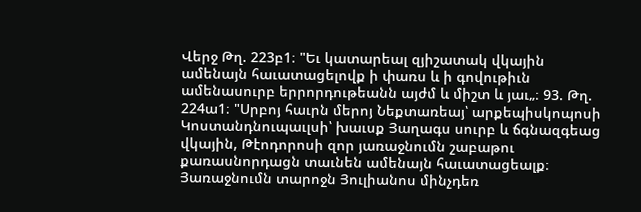Վերջ Թղ. 223բ1։ "Եւ կատարեալ զյիշատակ վկային ամենայն հաւատացելովք ի փառս և ի գովութիւն ամենասուրբ երրորդութեանն այժմ և միշտ և յաւ„։ 93. Թղ. 224ա1։ "Սրբոյ հաւրն մերոյ Նեքտառեայ՝ արքեպիսկոպոսի Կոստանդնուպաւլսի՝ խաւսք Յաղագս սուրբ և ճգնազգեաց վկային, Թէոդորոսի զոր յառաջնումն շաբաթու քառասնորդացն տաւնեն ամենայն հաւատացեալք։ Յառաջնումն տարոջն Յուլիանոս մինչդեռ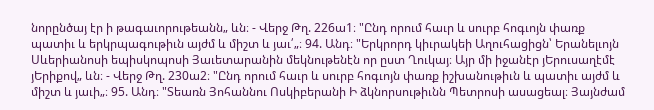նորընծայ էր ի թագաւորութեանն„ ևն։ - Վերջ Թղ. 226ա1։ "Ընդ որում հաւր և սուրբ հոգւոյն փառք պատիւ և երկրպագութիւն այժմ և միշտ և յաւ՛„։ 94. Անդ։ "Երկրորդ կիւրակեի Աղուհացիցն՝ Երանելւոյն Սևերիանոսի եպիսկոպոսի Յաւետարանին մեկնութենէն որ ըստ Ղուկայ։ Այր մի իջանէր յԵրուսաղէմէ յԵրիքով„ ևն։ - Վերջ Թղ. 230ա2։ "Ընդ որում հաւր և սուրբ հոգւոյն փառք իշխանութիւն և պատիւ այժմ և միշտ և յաւի„։ 95. Անդ։ "Տեառն Յոհաննու Ոսկիբերանի Ի ձկնորսութիւնն Պետրոսի ասացեալ։ Յայնժամ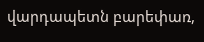վարդապետն բարեփառ,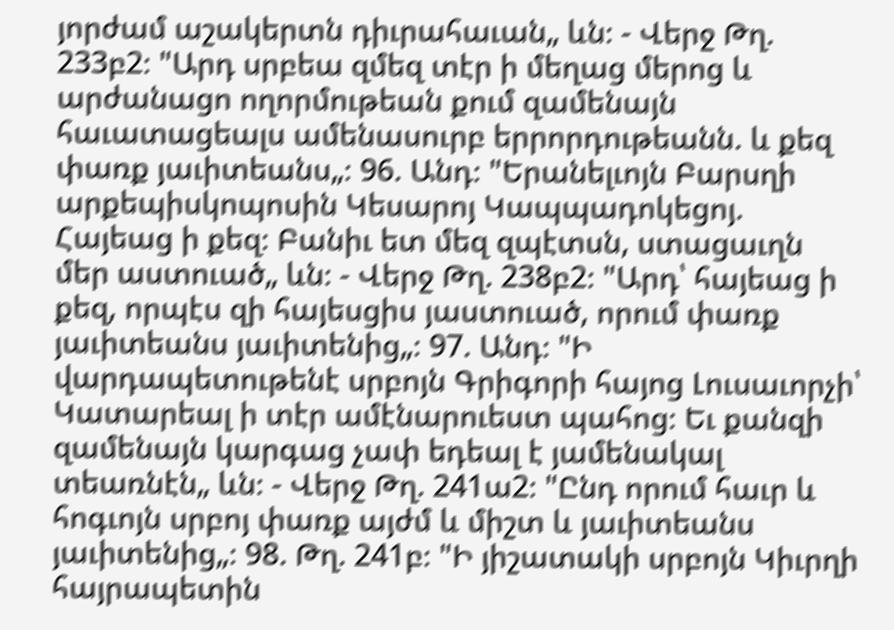յորժամ աշակերտն դիւրահաւան„ ևն։ - Վերջ Թղ. 233բ2։ "Արդ սրբեա զմեզ տէր ի մեղաց մերոց և արժանացո ողորմութեան քում զամենայն հաւատացեալս ամենասուրբ երրորդութեանն. և քեզ փառք յաւիտեանս„։ 96. Անդ։ "Երանելւոյն Բարսղի արքեպիսկոպոսին Կեսարոյ Կապպադոկեցոյ. Հայեաց ի քեզ։ Բանիւ ետ մեզ զպէտսն, ստացաւղն մեր աստուած„ ևն։ - Վերջ Թղ. 238բ2։ "Արդ՝ հայեաց ի քեզ, որպէս զի հայեսցիս յաստուած, որում փառք յաւիտեանս յաւիտենից„։ 97. Անդ։ "Ի վարդապետութենէ սրբոյն Գրիգորի հայոց Լուսաւորչի՝ Կատարեալ ի տէր ամէնարուեստ պահոց։ Եւ քանզի զամենայն կարգաց չափ եդեալ է յամենակալ տեառնէն„ ևն։ - Վերջ Թղ. 241ա2։ "Ընդ որում հաւր և հոգւոյն սրբոյ փառք այժմ և միշտ և յաւիտեանս յաւիտենից„։ 98. Թղ. 241բ։ "Ի յիշատակի սրբոյն Կիւրղի հայրապետին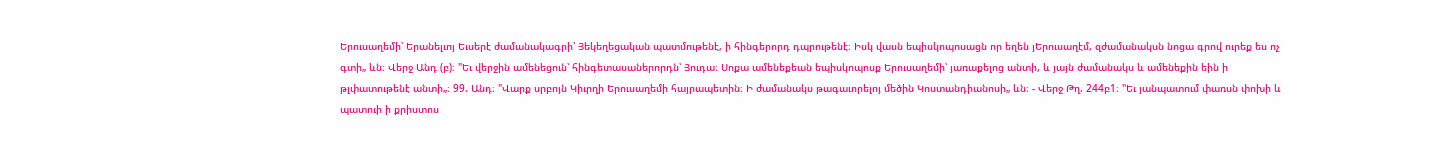Երուսաղեմի՝ Երանելւոյ Եւսերէ ժամանակագրի՝ Յեկեղեցական պատմութենէ, ի հինգերորդ դպրութենէ։ Իսկ վասն եպիսկոպոսացն որ եղեն յԵրուսաղէմ, զժամանակսն նոցա գրով ուրեք ես ոչ գտի„ ևն։ Վերջ Անդ (բ)։ "Եւ վերջին ամենեցուն՝ հինգետասաներորդն՝ Յուդա։ Սոքա ամենեքեան եպիսկոպոսք Երուսաղեմի՝ յառաքելոց անտի, և յայն ժամանակս և ամենեքին եին ի թլփատութենէ անտի„։ 99. Անդ։ "Վարք սրբոյն Կիւրղի Երուսաղեմի հայրապետին։ Ի ժամանակս թագաւորելոյ մեծին Կոստանդիանոսի„ ևն։ - Վերջ Թղ. 244բ1։ "Եւ յանպատում փառսն փոխի և պատուի ի քրիստոս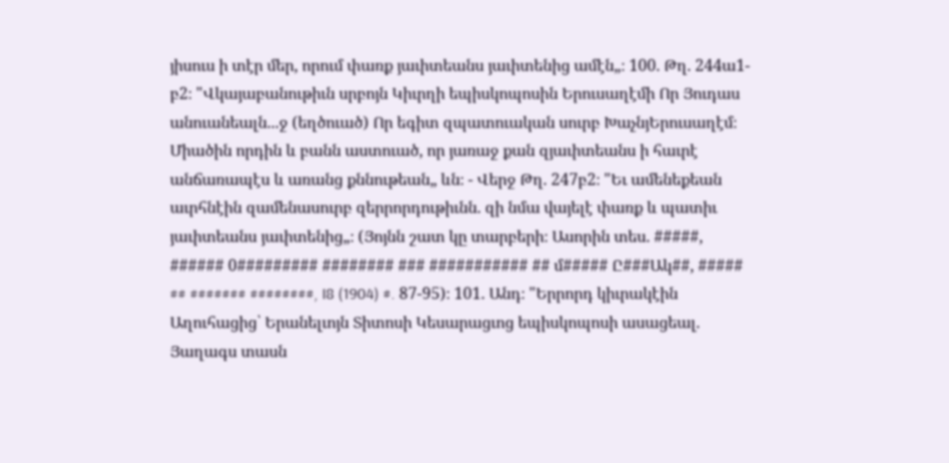յիսուս ի տէր մեր, որում փառք յաւիտեանս յաւիտենից ամէն„։ 100. Թղ. 244ա1-բ2։ "Վկայաբանութիւն սրբոյն Կիւրղի եպիսկոպոսին Երուսաղէմի Որ Յուդաս անուանեալն...ջ (եղծուած) Որ եգիտ զպատուական սուրբ ԽաչնյԵրուսաղէմ։ Միածին որդին և բանն աստուած, որ յառաջ քան զյաւիտեանս ի հաւրէ անճառապէս և առանց քննութեան„ ևն։ - Վերջ Թղ. 247բ2։ "Եւ ամենեքեան աւրհնէին զամենասուրբ զերրորդութիւնն. զի նմա վայելէ փառք և պատիւ յաւիտեանս յաւիտենից„։ (Յոյնն շատ կը տարբերի։ Ասորին տես. #####, ###### 0######### ######## ### ########### ## մ##### Ը###Ակ##, ##### ## ####### ########, I8 (1904) #. 87-95)։ 101. Անդ։ "Երրորդ կիւրակէին Աղուհացից՝ Երանելւոյն Տիտոսի Կեսարացւոց եպիսկոպոսի ասացեալ. Յաղագս տասն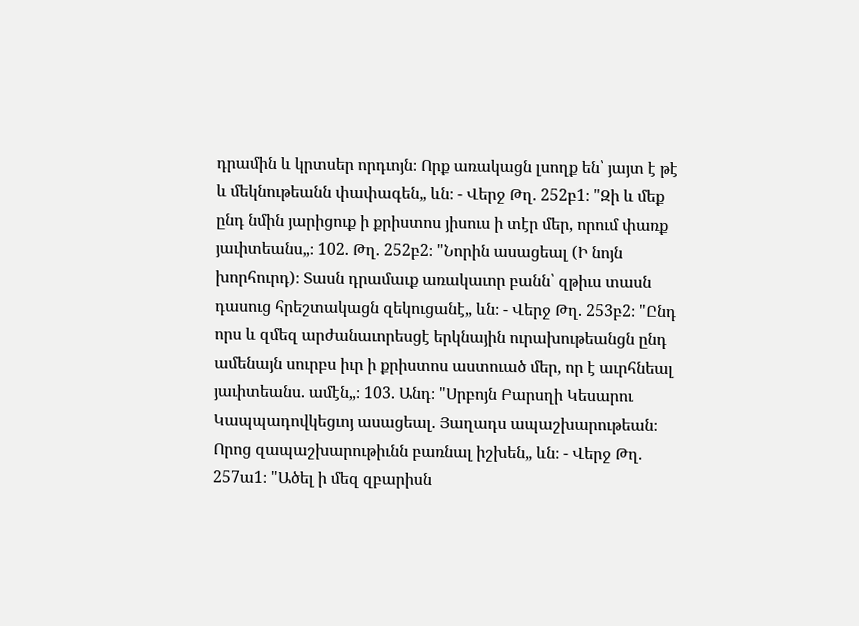դրամին և կրտսեր որդւոյն։ Որք առակացն լսողք են՝ յայտ է թէ և մեկնութեանն փափագեն„ ևն։ - Վերջ Թղ. 252բ1։ "Զի և մեք ընդ նմին յարիցուք ի քրիստոս յիսուս ի տէր մեր, որում փառք յաւիտեանս„։ 102. Թղ. 252բ2։ "Նորին ասացեալ (Ի նոյն խորհուրդ)։ Տասն դրամաւք առակաւոր բանն՝ զթիւս տասն դասուց հրեշտակացն զեկուցանէ„ ևն։ - Վերջ Թղ. 253բ2։ "Ընդ որս և զմեզ արժանաւորեսցէ երկնային ուրախութեանցն ընդ ամենայն սուրբս իւր ի քրիստոս աստուած մեր, որ է աւրհնեալ յաւիտեանս. ամէն„։ 103. Անդ։ "Սրբոյն Բարսղի Կեսարու Կապպադովկեցւոյ ասացեալ. Յաղադս ապաշխարութեան։ Որոց զապաշխարութիւնն բառնալ իշխեն„ ևն։ - Վերջ Թղ. 257ա1։ "Ածել ի մեզ զբարիսն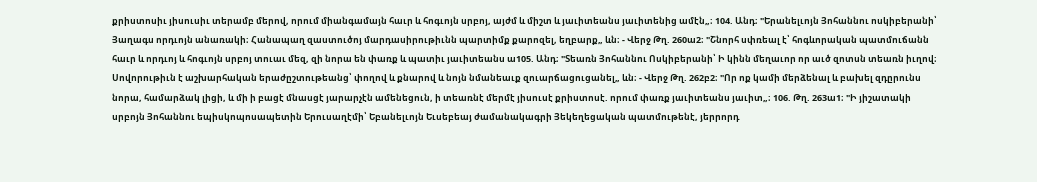քրիստոսիւ յիսուսիւ տերամբ մերով, որում միանգամայն հաւր և հոգւոյն սրբոյ, այժմ և միշտ և յաւիտեանս յաւիտենից ամէն„։ 104. Անդ։ "Երանելւոյն Յոհաննու ոսկիբերանի՝ Յաղագս որդւոյն անառակի։ Հանապաղ զաստուծոյ մարդասիրութիւնն պարտիմք քարոզել, եղբարք„ ևն։ - Վերջ Թղ. 260ա2։ "Շնորհ սփռեալ է՝ հոգևորական պատմուճանն հաւր և որդւոյ և հոգւոյն սրբոյ տուաւ մեզ, զի նորա են փառք և պատիւ յաւիտեանս ա105. Անդ։ "Տեառն Յոհաննու Ոսկիբերանի՝ Ի կինն մեղաւոր որ աւծ զոտսն տեառն իւղով։ Սովորութիւն է աշխարհական երաժըշտութեանց՝ փողով և քնարով և նոյն նմանեաւք զուարճացուցանել„ ևն։ - Վերջ Թղ. 262բ2։ "Որ ոք կամի մերձենալ և բախել զդըրունս նորա, համարձակ լիցի, և մի ի բացէ մնասցէ յարարչէն ամենեցուն, ի տեառնէ մերմէ յիսուսէ քրիստոսէ. որում փառք յաւիտեանս յաւիտ„։ 106. Թղ. 263ա1։ "Ի յիշատակի սրբոյն Յոհաննու եպիսկոպոսապետին Երուսաղէմի՝ Եբանելւոյն Եւսեբեայ ժամանակագրի Յեկեղեցական պատմութենէ, յերրորդ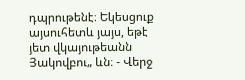դպրութենէ։ Եկեսցուք այսուհետև յայս, եթէ յետ վկայութեանն Յակովբու„ ևն։ - Վերջ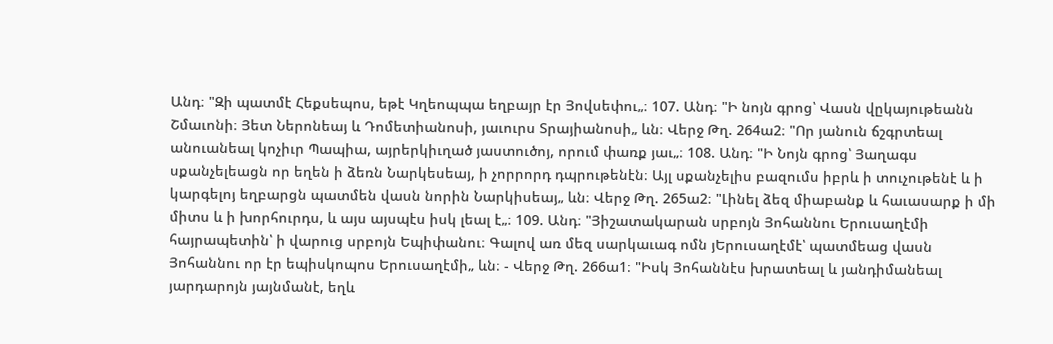Անդ։ "Զի պատմէ Հեքսեպոս, եթէ Կղեոպպա եղբայր էր Յովսեփու„։ 107. Անդ։ "Ի նոյն գրոց՝ Վասն վըկայութեանն Շմաւոնի։ Յետ Ներոնեայ և Դոմետիանոսի, յաւուրս Տրայիանոսի„ ևն։ Վերջ Թղ. 264ա2։ "Որ յանուն ճշգրտեալ անուանեալ կոչիւր Պապիա, այրերկիւղած յաստուծոյ, որում փառք յաւ„։ 108. Անդ։ "Ի Նոյն գրոց՝ Յաղագս սքանչելեացն որ եղեն ի ձեռն Նարկեսեայ, ի չորրորդ դպրութենէն։ Այլ սքանչելիս բազումս իբրև ի տուչութենէ և ի կարգելոյ եղբարցն պատմեն վասն նորին Նարկիսեայ„ ևն։ Վերջ Թղ. 265ա2։ "Լինել ձեզ միաբանք և հաւասարք ի մի միտս և ի խորհուրդս, և այս այսպէս իսկ լեալ է„։ 109. Անդ։ "Յիշատակարան սրբոյն Յոհաննու Երուսաղէմի հայրապետին՝ ի վարուց սրբոյն Եպիփանու։ Գալով առ մեզ սարկաւագ ոմն յԵրուսաղէմէ՝ պատմեաց վասն Յոհաննու որ էր եպիսկոպոս Երուսաղէմի„ ևն։ - Վերջ Թղ. 266ա1։ "Իսկ Յոհաննէս խրատեալ և յանդիմանեալ յարդարոյն յայնմանէ, եղև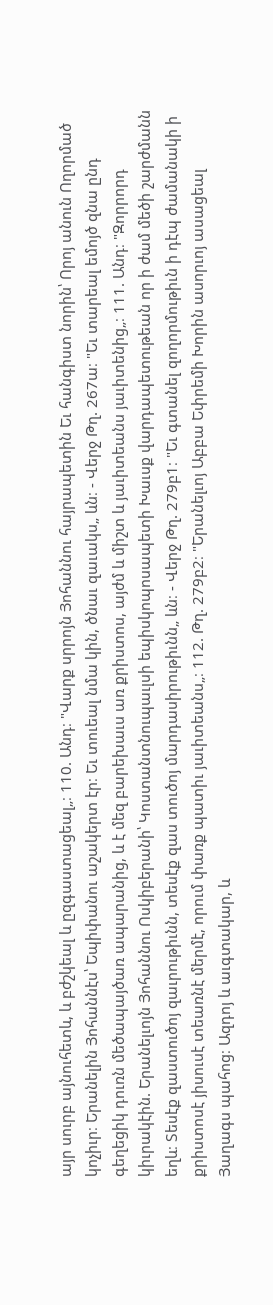այր սուրբ այնուհետև, և բժշկեալ և ըզգաստացեալ„։ 110. Անդ։ "Վարք սրրոյն Յոհաննու հայրապետին Եւ հանգիստ նորին՝ Որոյ անուն Ողորմած կոչիւր։ Երանելին Յոհաննէս՝ Եպիփանու աշակերտ էր։ Եւ տուեալ նմա կին, ծնաւ զաւակս„ ևն։ - Վերջ Թղ. 267ա։ "Եւ տարեալ եմոյծ զնա ընդ գեղեցիկ դուռն մեծապայծառ ապարանից, և է մեզ բարեխաւս առ քրիստոս, այժմ և միշտ և յաւիտեանս յաւիտենից„։ 111. Անդ։ "Զորրորդ կիւրակէին. Երանելւոյն Յոհաննու Ոսկիբերանի՝ Կոստանտնուպաւլսի եպիսկոպոսապետի Խաւսք վարդապետութեան որ ի ժամ մեծի շարժմանն եղև։ Տեսէք զաստուծոյ զաւրութիւնն, տեսէք զաս տուծոյ մարդասիրութիւնն„ ևն։ - Վերջ Թղ. 279բ1։ "Եւ գտանել զողորմութիւն ի դէպ ժամանակի ի քրիստոսէ յիսուսէ տեառնէ մերմէ, որում փառք պատիւ յաւիտեանս„։ 112. Թղ. 279բ2։ "Երանելւոյ Աբբա Եփրեմի Խորին ասորւոյ ասացեալ Յաղագս պահոց։ Ազդոյ և աւգտակար, և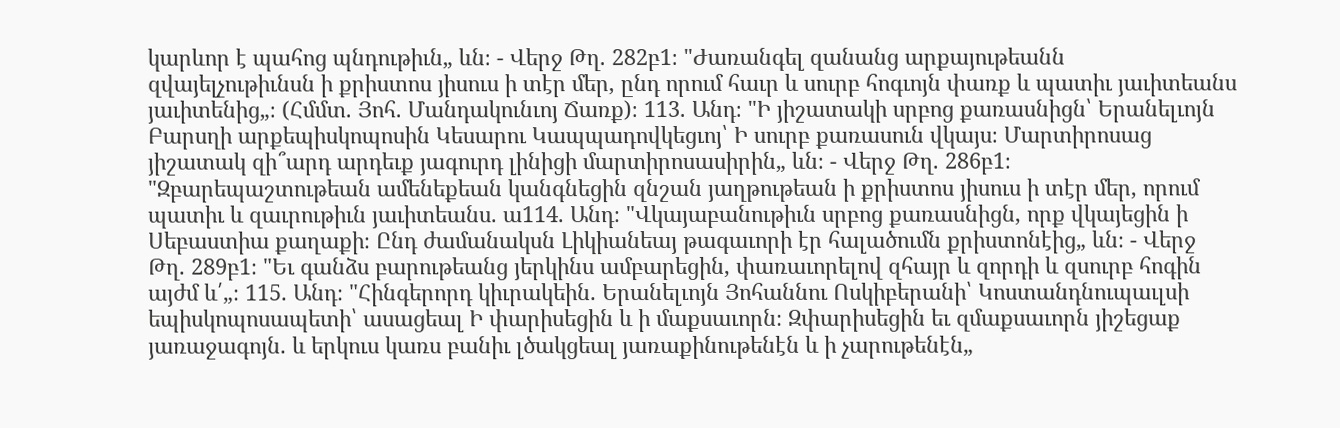կարևոր է պահոց պնդութիւն„ ևն։ - Վերջ Թղ. 282բ1։ "Ժառանգել զանանց արքայութեանն զվայելչութիւնսն ի քրիստոս յիսուս ի տէր մեր, ընդ որում հաւր և սուրբ հոգւոյն փառք և պատիւ յաւիտեանս յաւիտենից„։ (Հմմտ. Յոհ. Մանդակունւոյ Ճառք)։ 113. Անդ։ "Ի յիշատակի սրբոց քառասնիցն՝ Երանելւոյն Բարսղի արքեպիսկոպոսին Կեսարու Կապպադովկեցւոյ՝ Ի սուրբ քառասուն վկայս։ Մարտիրոսաց յիշատակ զի՞արդ արդեւք յագուրդ լինիցի մարտիրոսասիրին„ ևն։ - Վերջ Թղ. 286բ1։ "Զբարեպաշտութեան ամենեքեան կանգնեցին զնշան յաղթութեան ի քրիստոս յիսուս ի տէր մեր, որում պատիւ և զաւրութիւն յաւիտեանս. ա114. Անդ։ "Վկայաբանութիւն սրբոց քառասնիցն, որք վկայեցին ի Սեբաստիա քաղաքի։ Ընդ ժամանակսն Լիկիանեայ թագաւորի էր հալածումն քրիստոնէից„ ևն։ - Վերջ Թղ. 289բ1։ "Եւ գանձս բարութեանց յերկինս ամբարեցին, փառաւորելով զհայր և զորդի և զսուրբ հոգին այժմ և՛„։ 115. Անդ։ "Հինգերորդ կիւրակեին. Երանելւոյն Յոհաննու Ոսկիբերանի՝ Կոստանդնուպաւլսի եպիսկոպոսապետի՝ ասացեալ Ի փարիսեցին և ի մաքսաւորն։ Զփարիսեցին եւ զմաքսաւորն յիշեցաք յառաջագոյն. և երկուս կառս բանիւ լծակցեալ յառաքինութենէն և ի չարութենէն„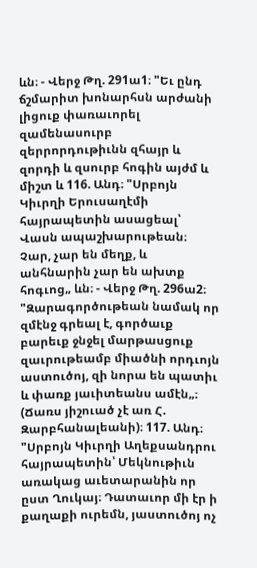ևն։ - Վերջ Թղ. 291ա1։ "Եւ ընդ ճշմարիտ խոնարհսն արժանի լիցուք փառաւորել զամենասուրբ զերրորդութիւնն զհայր և զորդի և զսուրբ հոգին այժմ և միշտ և 116. Անդ։ "Սրբոյն Կիւրղի Երուսաղէմի հայրապետին ասացեալ՝ Վասն ապաշխարութեան։ Չար, չար են մեղք, և անհնարին չար են ախտք հոգւոց„ ևն։ - Վերջ Թղ. 296ա2։ "Զարագործութեան նամակ որ զմէնջ գրեալ է, գործաւք բարեւք ջնջել մարթասցուք զաւրութեամբ միածնի որդւոյն աստուծոյ, զի նորա են պատիւ և փառք յաւիտեանս ամէն„։ (Ճառս յիշուած չէ առ Հ. Զարբհանալեանի)։ 117. Անդ։ "Սրբոյն Կիւրղի Աղեքսանդրու հայրապետին՝ Մեկնութիւն առակաց աւետարանին որ ըստ Ղուկայ։ Դատաւոր մի էր ի քաղաքի ուրեմն, յաստուծոյ ոչ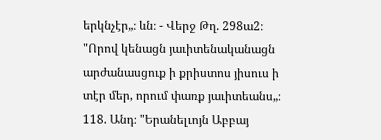երկնչէր„։ ևն։ - Վերջ Թղ. 298ա2։ "Որով կենացն յաւիտենականացն արժանասցուք ի քրիստոս յիսուս ի տէր մեր, որում փառք յաւիտեանս„։ 118. Անդ։ "Երանելւոյն Աբբայ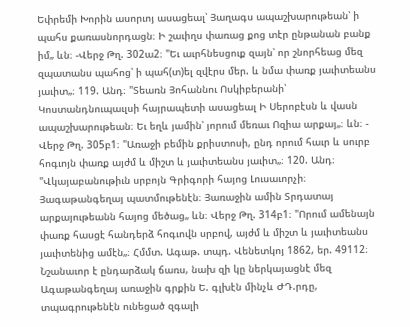Եփրեմի Խորին ասորւոյ ասացեալ՝ Յաղագս ապաշխարութեան՝ ի պահս քառասնորդացն։ Ի շաւիղս փառաց քոց տէր ընթանան բանք իմ„ ևն։ -Վերջ Թղ. 302ա2։ "Եւ աւրհնեսցուք զայն՝ որ շնորհեաց մեզ զպատանս պահոց՝ ի պահ(տ)ել զվէրս մեր. և նմա փառք յաւիտեանս յաւիտ„։ 119. Անդ։ "Տեառն Յոհաննու Ոսկիբերանի՝ Կոստանդնուպաւլսի հայրապետի ասացեալ Ի Սերոբէսն և վասն ապաշխարութեան։ Եւ եղև յամին՝ յորում մեռաւ Ոզիա արքայ„։ ևն։ - Վերջ Թղ. 305բ1։ "Առաջի բեմին քրիստոսի, ընդ որում հաւր և սուրբ հոգւոյն փառք այժմ և միշտ և յաւիտեանս յաւիտ„։ 120. Անդ։ "Վկայաբանութիւն սրբոյն Գրիգորի հայոց Լուսաւորչի։ Յագաթանգեղայ պատմութենէն։ Յառաջին ամին Տրդատայ արքայութեանն հայոց մեծաց„ ևն։ Վերջ Թղ. 314բ1։ "Որում ամենայն փառք հասցէ հանդերձ հոգւովն սրբով, այժմ և միշտ և յաւիտեանս յաւիտենից ամէն„։ Հմմտ. Ագաթ. տպդ. Վենետկոյ 1862, եր. 49112։ Նշանաւոր է ընդարձակ ճառս, նախ զի կը ներկայացնէ մեզ Ագաթանգեղայ առաջին գրքին Ե. գլխէն մինչև ԺԴ.րդը, տպագրութենէն ունեցած զգալի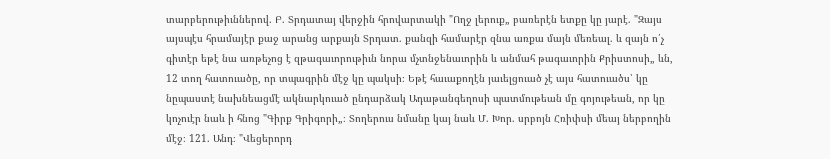տարբերութիւններով. Բ. Տրդատայ վերջին հրովարտակի "Ողջ լերուք„ բառերէն ետքը կը յարէ. "Զայս այսպէս հրամայէր քաջ արանց արքայն Տրդատ. քանզի համարէր զնա առքա մայն մեռեալ. և զայն ո՛չ գիտէր եթէ նա առթեչոց է զթագաւորութիւն նորա մչտնջենաւորին և անմահ թագաւորին Քրիստոսի„ ևն, 12 տող հատուածը, որ տպագրին մէջ կը պակսի։ Եթէ հաւաքողէն յաւելցուած չէ այս հատուածս՝ կը նըպաստէ նախնեացմէ ակնարկուած ընդարձակ Ադաթանգեղոսի պատմութեան մը գոյութեան, որ կը կոչուէր նաև ի հնոց "Գիրք Գրիգորի„։ Տողերուս նմանը կայ նաև Մ. Խոր. սրբոյն Հռիփսի մեայ ներբողին մէջ։ 121. Անդ։ "Վեցերորդ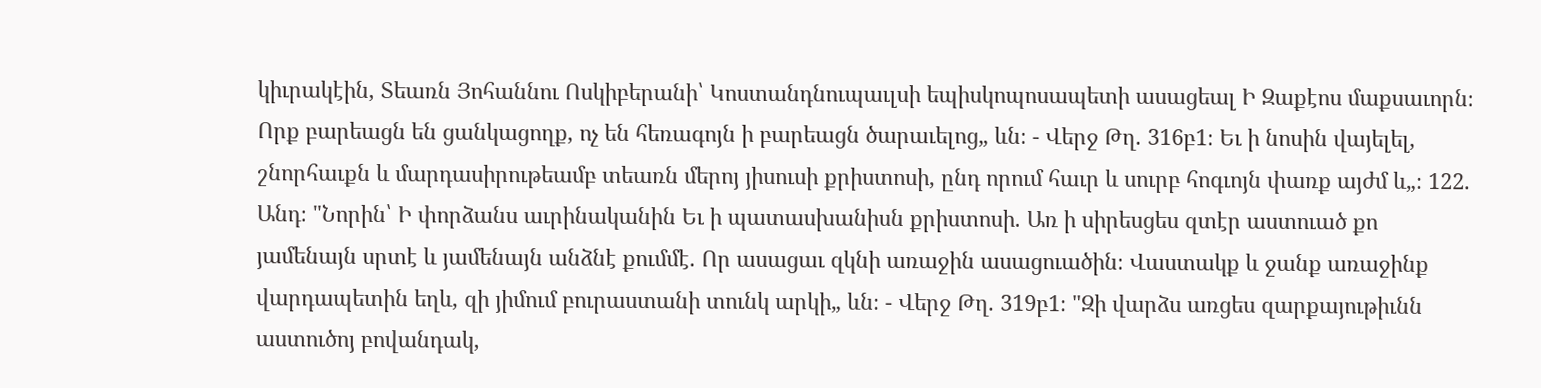կիւրակէին, Տեառն Յոհաննու Ոսկիբերանի՝ Կոստանդնուպաւլսի եպիսկոպոսապետի ասացեալ Ի Զաքէոս մաքսաւորն։ Որք բարեացն են ցանկացողք, ոչ են հեռագոյն ի բարեացն ծարաւելոց„ ևն։ - Վերջ Թղ. 316բ1։ Եւ ի նոսին վայելել, շնորհաւքն և մարդասիրութեամբ տեառն մերոյ յիսուսի քրիստոսի, ընդ որում հաւր և սուրբ հոգւոյն փառք այժմ և„։ 122. Անդ։ "Նորին՝ Ի փորձանս աւրինականին Եւ ի պատասխանիսն քրիստոսի. Առ ի սիրեսցես զտէր աստուած քո յամենայն սրտէ և յամենայն անձնէ քումմէ. Որ ասացաւ զկնի առաջին ասացուածին։ Վաստակք և ջանք առաջինք վարդապետին եղև, զի յիմում բուրաստանի տունկ արկի„ ևն։ - Վերջ Թղ. 319բ1։ "Զի վարձս առցես զարքայութիւնն աստուծոյ բովանդակ,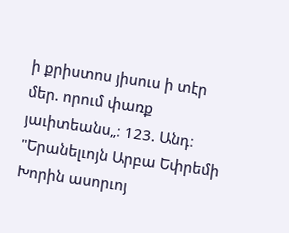ի քրիստոս յիսուս ի տէր մեր. որում փառք յաւիտեանս„։ 123. Անդ։ "Երանելւոյն Արբա Եփրեմի Խորին ասորւոյ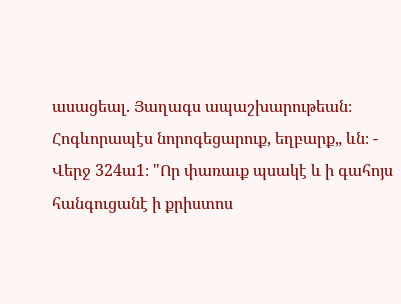ասացեալ. Յաղագս ապաշխարութեան։ Հոգևորապէս նորոգեցարուք, եղբարք„ ևն։ - Վերջ 324ա1։ "Որ փառաւք պսակէ և ի գահոյս հանգուցանէ ի քրիստոս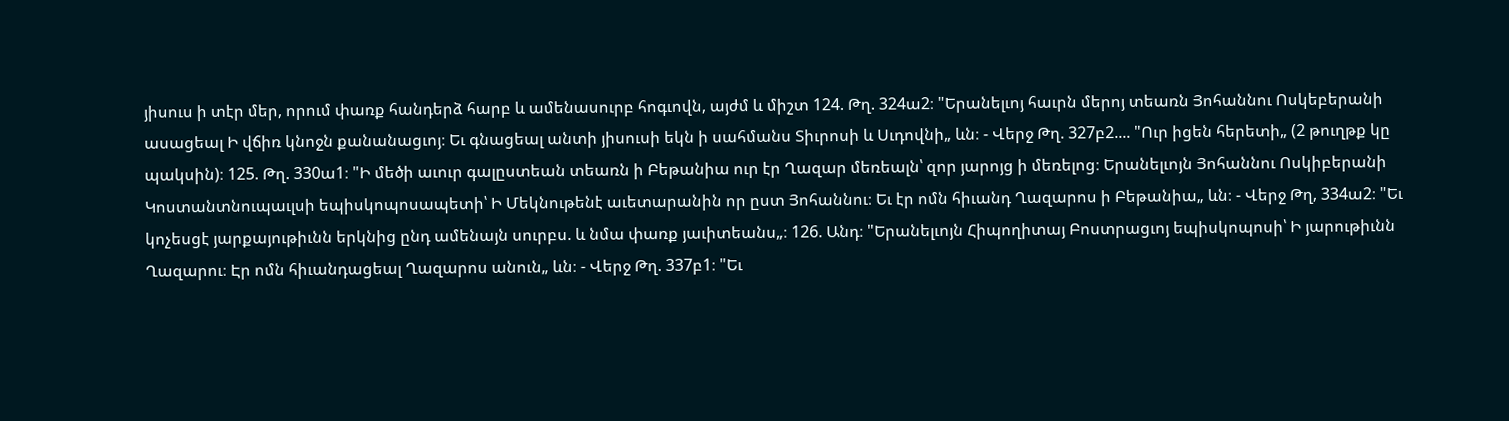յիսուս ի տէր մեր, որում փառք հանդերձ հարբ և ամենասուրբ հոգւովն, այժմ և միշտ 124. Թղ. 324ա2։ "Երանելւոյ հաւրն մերոյ տեառն Յոհաննու Ոսկեբերանի ասացեալ Ի վճիռ կնոջն քանանացւոյ։ Եւ գնացեալ անտի յիսուսի եկն ի սահմանս Տիւրոսի և Սւդովնի„ ևն։ - Վերջ Թղ. 327բ2.... "Ուր իցեն հերետի„ (2 թուղթք կը պակսին)։ 125. Թղ. 330ա1։ "Ի մեծի աւուր գալըստեան տեառն ի Բեթանիա ուր էր Ղազար մեռեալն՝ զոր յարոյց ի մեռելոց։ Երանելւոյն Յոհաննու Ոսկիբերանի Կոստանտնուպաւլսի եպիսկոպոսապետի՝ Ի Մեկնութենէ աւետարանին որ ըստ Յոհաննու։ Եւ էր ոմն հիւանդ Ղազարոս ի Բեթանիա„ ևն։ - Վերջ Թղ, 334ա2։ "Եւ կոչեսցէ յարքայութիւնն երկնից ընդ ամենայն սուրբս. և նմա փառք յաւիտեանս„։ 126. Անդ։ "Երանելւոյն Հիպողիտայ Բոստրացւոյ եպիսկոպոսի՝ Ի յարութիւնն Ղազարու։ Էր ոմն հիւանդացեալ Ղազարոս անուն„ ևն։ - Վերջ Թղ. 337բ1։ "Եւ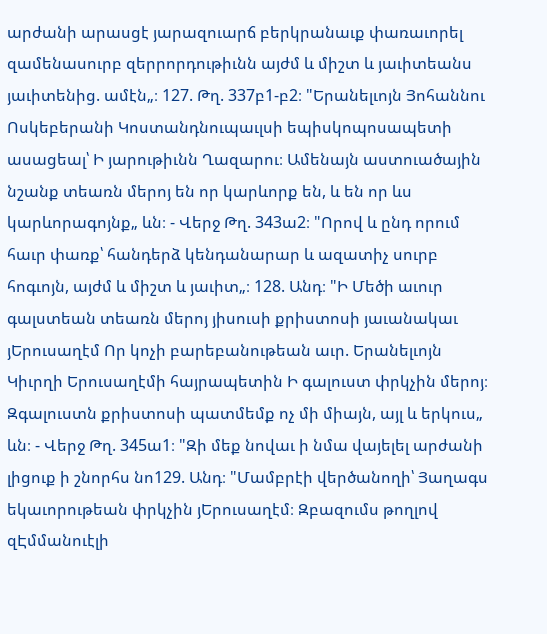արժանի արասցէ յարազուարճ բերկրանաւք փառաւորել զամենասուրբ զերրորդութիւնն այժմ և միշտ և յաւիտեանս յաւիտենից. ամէն„։ 127. Թղ. 337բ1-բ2։ "Երանելւոյն Յոհաննու Ոսկեբերանի Կոստանդնուպաւլսի եպիսկոպոսապետի ասացեալ՝ Ի յարութիւնն Ղազարու։ Ամենայն աստուածային նշանք տեառն մերոյ են որ կարևորք են, և են որ ևս կարևորագոյնք„ ևն։ - Վերջ Թղ. 343ա2։ "Որով և ընդ որում հաւր փառք՝ հանդերձ կենդանարար և ազատիչ սուրբ հոգւոյն, այժմ և միշտ և յաւիտ„։ 128. Անդ։ "Ի Մեծի աւուր գալստեան տեառն մերոյ յիսուսի քրիստոսի յաւանակաւ յԵրուսաղէմ Որ կոչի բարեբանութեան աւր. Երանելւոյն Կիւրղի Երուսաղէմի հայրապետին Ի գալուստ փրկչին մերոյ։ Զգալուստն քրիստոսի պատմեմք ոչ մի միայն, այլ և երկուս„ ևն։ - Վերջ Թղ. 345ա1։ "Զի մեք նովաւ ի նմա վայելել արժանի լիցուք ի շնորհս նո129. Անդ։ "Մամբրէի վերծանողի՝ Յաղագս եկաւորութեան փրկչին յԵրուսաղէմ։ Զբազումս թողլով զԷմմանուէլի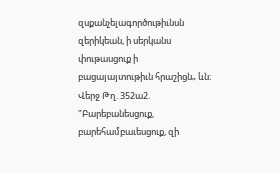զսքանչելագործութիւնսն զերիկեան, ի սերկանս փութասցուք ի բացայայտութիւն հրաշիցն„ ևն։ Վերջ Թղ. 352ա2. "Բարեբանեսցուք, բարեհամբաւեսցուք, զի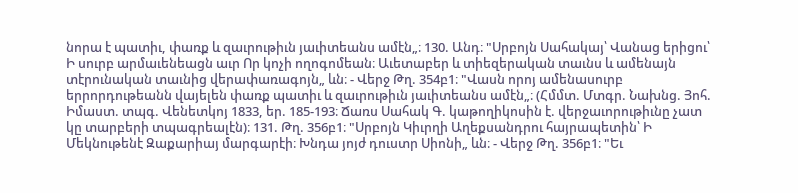նորա է պատիւ, փառք և զաւրութիւն յաւիտեանս ամէն„։ 130. Անդ։ "Սրբոյն Սահակայ՝ Վանաց երիցու՝ Ի սուրբ արմաւենեացն աւր Որ կոչի ողոգոմեան։ Աւետաբեր և տիեզերական տաւնս և ամենայն տէրունական տաւնից վերափառագոյն„ ևն։ - Վերջ Թղ. 354բ1։ "Վասն որոյ ամենասուրբ երրորդութեանն վայելեն փառք պատիւ և զաւրութիւն յաւիտեանս ամէն„։ (Հմմտ. Մտգր. Նախնց. Յոհ. Իմաստ. տպգ. Վենետկոյ 1833, եր. 185-193։ Ճառս Սահակ Գ. կաթողիկոսին է. վերջաւորութիւնը չատ կը տարբերի տպագրեալէն)։ 131. Թղ. 356բ1։ "Սրբոյն Կիւրղի Աղեքսանդրու հայրապետին՝ Ի Մեկնութենէ Զաքարիայ մարգարէի։ Խնդա յոյժ դուստր Սիոնի„ ևն։ - Վերջ Թղ. 356բ1։ "Եւ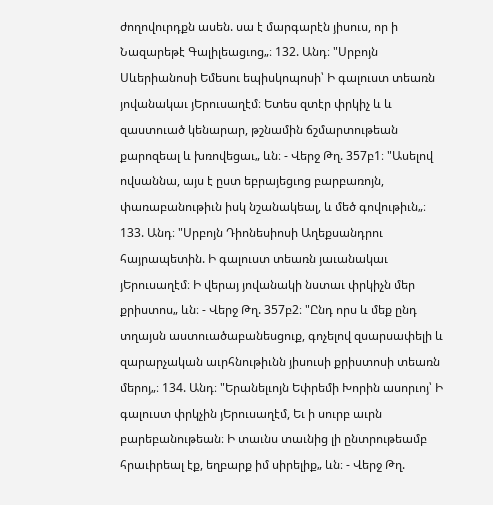ժողովուրդքն ասեն. սա է մարգարէն յիսուս, որ ի Նազարեթէ Գալիլեացւոց„։ 132. Անդ։ "Սրբոյն Սևերիանոսի Եմեսու եպիսկոպոսի՝ Ի գալուստ տեառն յովանակաւ յԵրուսաղէմ։ Ետես զտէր փրկիչ և և զաստուած կենարար, թշնամին ճշմարտութեան քարոզեալ և խռովեցաւ„ ևն։ - Վերջ Թղ. 357բ1։ "Ասելով ովսաննա, այս է ըստ եբրայեցւոց բարբառոյն, փառաբանութիւն իսկ նշանակեալ, և մեծ գովութիւն„։ 133. Անդ։ "Սրբոյն Դիոնեսիոսի Աղեքսանդրու հայրապետին. Ի գալուստ տեառն յաւանակաւ յԵրուսաղէմ։ Ի վերայ յովանակի նստաւ փրկիչն մեր քրիստոս„ ևն։ - Վերջ Թղ. 357բ2։ "Ընդ որս և մեք ընդ տղայսն աստուածաբանեսցուք, գոչելով զսարսափելի և զարարչական աւրհնութիւնն յիսուսի քրիստոսի տեառն մերոյ„։ 134. Անդ։ "Երանելւոյն Եփրեմի Խորին ասորւոյ՝ Ի գալուստ փրկչին յԵրուսաղէմ, Եւ ի սուրբ աւրն բարեբանութեան։ Ի տաւնս տաւնից լի ընտրութեամբ հրաւիրեալ էք, եղբարք իմ սիրելիք„ ևն։ - Վերջ Թղ.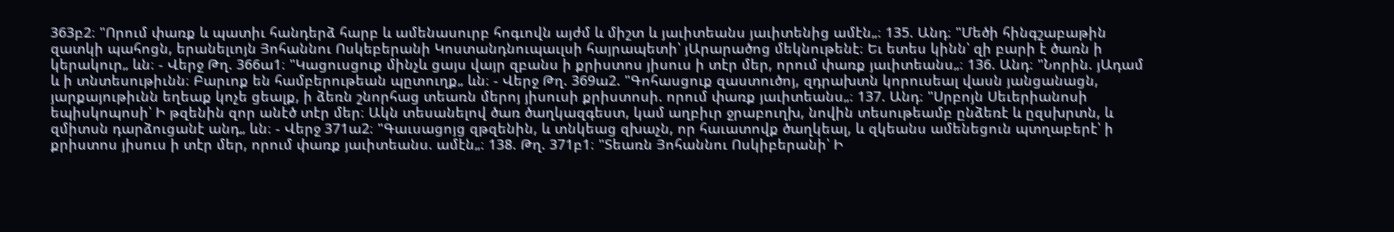363բ2։ "Որում փառք և պատիւ հանդերձ հարբ և ամենասուրբ հոգւովն այժմ և միշտ և յաւիտեանս յաւիտենից ամէն„։ 135. Անդ։ "Մեծի հինգշաբաթին զատկի պահոցն, երանելւոյն Յոհաննու Ոսկեբերանի Կոստանդնուպաւլսի հայրապետի՝ յԱրարածոց մեկնութենէ։ Եւ ետես կինն՝ զի բարի է ծառն ի կերակուր„ ևն։ - Վերջ Թղ. 366ա1։ "Կացուսցուք մինչև ցայս վայր զբանս ի քրիստոս յիսուս ի տէր մեր, որում փառք յաւիտեանս„։ 136. Անդ։ "Նորին. յԱդամ և ի տնտեսութիւնն։ Բարւոք են համբերութեան պըտուղք„ ևն։ - Վերջ Թղ. 369ա2. "Գոհասցուք զաստուծոյ, զդրախտն կորուսեալ վասն յանցանացն, յարքայութիւնն եղեաք կոչե ցեալք, ի ձեռն շնորհաց տեառն մերոյ յիսուսի քրիստոսի. որում փառք յաւիտեանս„։ 137. Անդ։ "Սրբոյն Սեւերիանոսի եպիսկոպոսի՝ Ի թզենին զոր անէծ տէր մեր։ Ակն տեսանելով ծառ ծաղկազգեստ, կամ աղբիւր ջրաբուղխ, նովին տեսութեամբ ընձեռէ և ըզսխրտն, և զմիտսն դարձուցանէ անդ„ ևն։ - Վերջ 371ա2։ "Գաւսացոյց զթզենին, և տնկեաց զխաչն, որ հաւատովք ծաղկեալ, և զկեանս ամենեցուն պտղաբերէ՝ ի քրիստոս յիսուս ի տէր մեր, որում փառք յաւիտեանս. ամէն„։ 138. Թղ. 371բ1։ "Տեառն Յոհաննու Ոսկիբերանի՝ Ի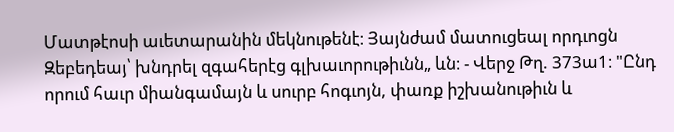Մատթէոսի աւետարանին մեկնութենէ։ Յայնժամ մատուցեալ որդւոցն Զեբեդեայ՝ խնդրել զգահերէց գլխաւորութիւնն„ ևն։ - Վերջ Թղ. 373ա1։ "Ընդ որում հաւր միանգամայն և սուրբ հոգւոյն, փառք իշխանութիւն և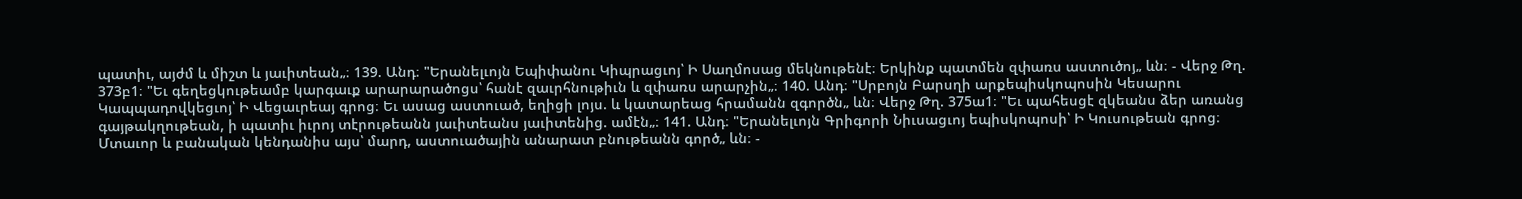պատիւ, այժմ և միշտ և յաւիտեան„։ 139. Անդ։ "Երանելւոյն Եպիփանու Կիպրացւոյ՝ Ի Սաղմոսաց մեկնութենէ։ Երկինք պատմեն զփառս աստուծոյ„ ևն։ - Վերջ Թղ. 373բ1։ "Եւ գեղեցկութեամբ կարգաւք արարարածոցս՝ հանէ զաւրհնութիւն և զփառս արարչին„։ 140. Անդ։ "Սրբոյն Բարսղի արքեպիսկոպոսին Կեսարու Կապպադովկեցւոյ՝ Ի Վեցաւրեայ գրոց։ Եւ ասաց աստուած, եղիցի լոյս. և կատարեաց հրամանն զգործն„ ևն։ Վերջ Թղ. 375ա1։ "Եւ պահեսցէ զկեանս ձեր առանց գայթակղութեան, ի պատիւ իւրոյ տէրութեանն յաւիտեանս յաւիտենից. ամէն„։ 141. Անդ։ "Երանելւոյն Գրիգորի Նիւսացւոյ եպիսկոպոսի՝ Ի Կուսութեան գրոց։ Մտաւոր և բանական կենդանիս այս՝ մարդ, աստուածային անարատ բնութեանն գործ„ ևն։ -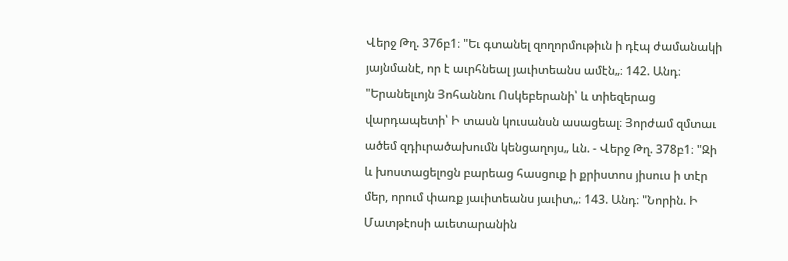Վերջ Թղ. 376բ1։ "Եւ գտանել զողորմութիւն ի դէպ ժամանակի յայնմանէ, որ է աւրհնեալ յաւիտեանս ամէն„։ 142. Անդ։ "Երանելւոյն Յոհաննու Ոսկեբերանի՝ և տիեզերաց վարդապետի՝ Ի տասն կուսանսն ասացեալ։ Յորժամ զմտաւ ածեմ զդիւրածախումն կենցաղոյս„ ևն. - Վերջ Թղ. 378բ1։ "Զի և խոստացելոցն բարեաց հասցուք ի քրիստոս յիսուս ի տէր մեր, որում փառք յաւիտեանս յաւիտ„։ 143. Անդ։ "Նորին. Ի Մատթէոսի աւետարանին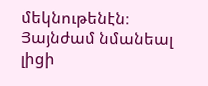մեկնութենէն։ Յայնժամ նմանեալ լիցի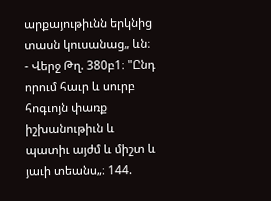արքայութիւնն երկնից տասն կուսանաց„ ևն։ - Վերջ Թղ. 380բ1։ "Ընդ որում հաւր և սուրբ հոգւոյն փառք իշխանութիւն և պատիւ այժմ և միշտ և յաւի տեանս„։ 144.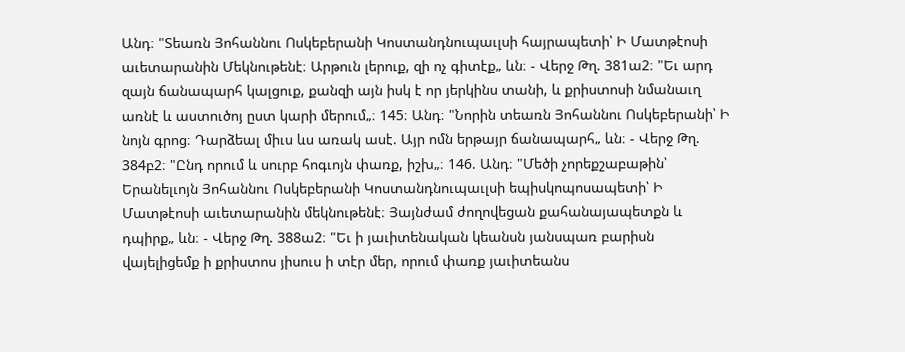Անդ։ "Տեառն Յոհաննու Ոսկեբերանի Կոստանդնուպաւլսի հայրապետի՝ Ի Մատթէոսի աւետարանին Մեկնութենէ։ Արթուն լերուք, զի ոչ գիտէք„ ևն։ - Վերջ Թղ. 381ա2։ "Եւ արդ զայն ճանապարհ կալցուք, քանզի այն իսկ է որ յերկինս տանի, և քրիստոսի նմանաւղ առնէ և աստուծոյ ըստ կարի մերում„։ 145։ Անդ։ "Նորին տեառն Յոհաննու Ոսկեբերանի՝ Ի նոյն գրոց։ Դարձեալ միւս ևս առակ ասէ. Այր ոմն երթայր ճանապարհ„ ևն։ - Վերջ Թղ. 384բ2։ "Ընդ որում և սուրբ հոգւոյն փառք, իշխ„։ 146. Անդ։ "Մեծի չորեքշաբաթին՝ Երանելւոյն Յոհաննու Ոսկեբերանի Կոստանդնուպաւլսի եպիսկոպոսապետի՝ Ի Մատթէոսի աւետարանին մեկնութենէ։ Յայնժամ ժողովեցան քահանայապետքն և դպիրք„ ևն։ - Վերջ Թղ. 388ա2։ "Եւ ի յաւիտենական կեանսն յանսպառ բարիսն վայելիցեմք ի քրիստոս յիսուս ի տէր մեր, որում փառք յաւիտեանս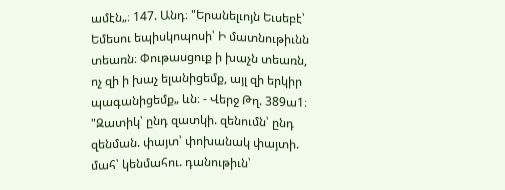ամէն„։ 147. Անդ։ "Երանելւոյն Եւսեբէ՝ Եմեսու եպիսկոպոսի՝ Ի մատնութիւնն տեառն։ Փութասցուք ի խաչն տեառն, ոչ զի ի խաչ ելանիցեմք, այլ զի երկիր պագանիցեմք„ ևն։ - Վերջ Թղ. 389ա1։ "Զատիկ՝ ընդ զատկի. զենումն՝ ընդ զենման. փայտ՝ փոխանակ փայտի. մահ՝ կենմահու. դանութիւն՝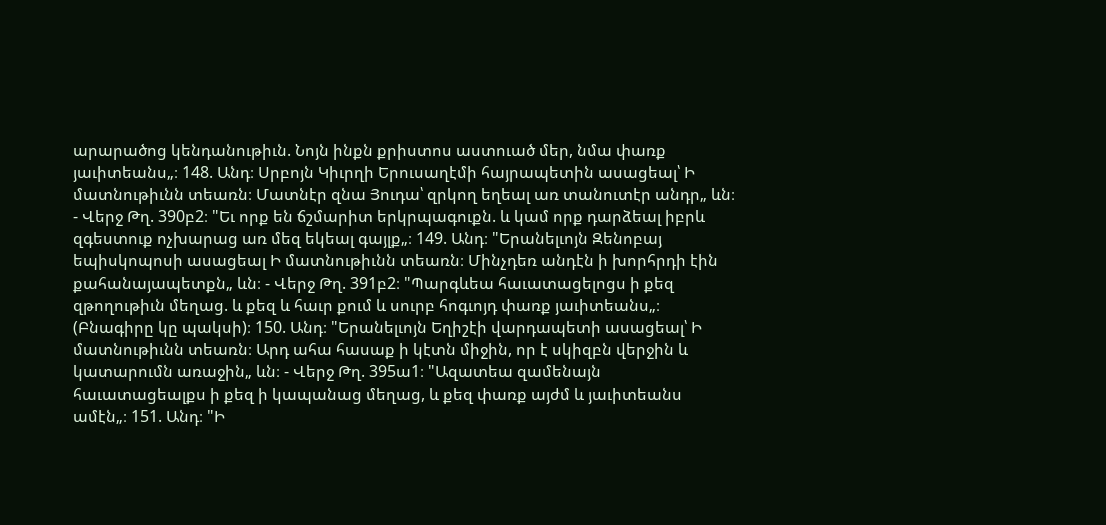արարածոց կենդանութիւն. Նոյն ինքն քրիստոս աստուած մեր, նմա փառք յաւիտեանս„։ 148. Անդ։ Սրբոյն Կիւրղի Երուսաղէմի հայրապետին ասացեալ՝ Ի մատնութիւնն տեառն։ Մատնէր զնա Յուդա՝ զրկող եղեալ առ տանուտէր անդր„ ևն։ - Վերջ Թղ. 390բ2։ "Եւ որք են ճշմարիտ երկրպագուքն. և կամ որք դարձեալ իբրև զգեստուք ոչխարաց առ մեզ եկեալ գայլք„։ 149. Անդ։ "Երանելւոյն Զենոբայ եպիսկոպոսի ասացեալ Ի մատնութիւնն տեառն։ Մինչդեռ անդէն ի խորհրդի էին քահանայապետքն„ ևն։ - Վերջ Թղ. 391բ2։ "Պարգևեա հաւատացելոցս ի քեզ զթողութիւն մեղաց. և քեզ և հաւր քում և սուրբ հոգւոյդ փառք յաւիտեանս„։ (Բնագիրը կը պակսի)։ 150. Անդ։ "Երանելւոյն Եղիշէի վարդապետի ասացեալ՝ Ի մատնութիւնն տեառն։ Արդ ահա հասաք ի կէտն միջին, որ է սկիզբն վերջին և կատարումն առաջին„ ևն։ - Վերջ Թղ. 395ա1։ "Ազատեա զամենայն հաւատացեալքս ի քեզ ի կապանաց մեղաց, և քեզ փառք այժմ և յաւիտեանս ամէն„։ 151. Անդ։ "Ի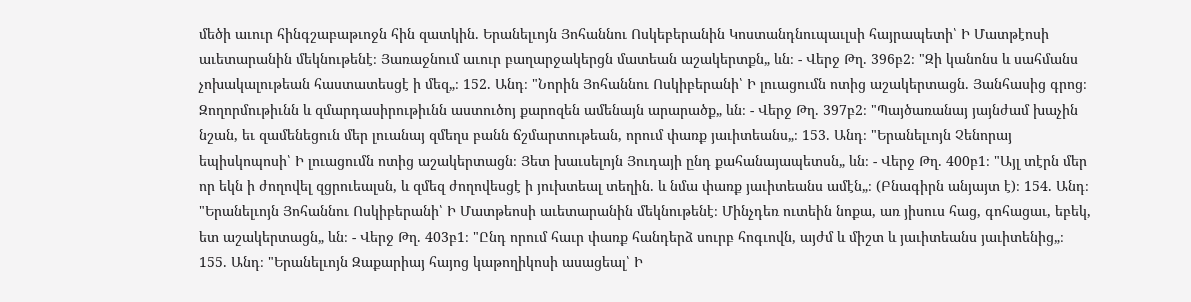մեծի աւուր հինգշաբաթւոջն հին զատկին. Երանելւոյն Յոհաննու Ոսկեբերանին Կոստանդնուպաւլսի հայրապետի՝ Ի Մատթէոսի աւետարանին մեկնութենէ։ Յառաջնում աւուր բաղարջակերցն մատեան աշակերտքն„ ևն։ - Վերջ Թղ. 396բ2։ "Զի կանոնս և սահմանս չոխակալութեան հաստատեսցէ ի մեզ„։ 152. Անդ։ "Նորին Յոհաննու Ոսկիբերանի՝ Ի լուացումն ոտից աշակերտացն. Յանհասից գրոց։ Զողորմութիւնն և զմարդասիրութիւնն աստուծոյ քարոզեն ամենայն արարածք„ ևն։ - Վերջ Թղ. 397բ2։ "Պայծառանայ յայնժամ խաչին նշան, եւ զամենեցուն մեր լուանայ զմեղս բանն ճշմարտութեան, որում փառք յաւիտեանս„։ 153. Անդ։ "Երանելւոյն Չենորայ եպիսկոպոսի՝ Ի լուացումն ոտից աշակերտացն։ Յետ խաւսելոյն Յուդայի ընդ քահանայապետսն„ ևն։ - Վերջ Թղ. 400բ1։ "Այլ տէրն մեր որ եկն ի ժողովել զցրուեալսն, և զմեզ ժողովեսցէ ի յուխտեալ տեղին. և նմա փառք յաւիտեանս ամէն„։ (Բնագիրն անյայտ է)։ 154. Անդ։ "Երանելւոյն Յոհաննու Ոսկիբերանի՝ Ի Մատթեոսի աւետարանին մեկնութենէ։ Մինչդեռ ուտեին նոքա, առ յիսուս հաց, գոհացաւ, եբեկ, ետ աշակերտացն„ ևն։ - Վերջ Թղ. 403բ1։ "Ընդ որում հաւր փառք հանդերձ սուրբ հոգւովն, այժմ և միշտ և յաւիտեանս յաւիտենից„։ 155. Անդ։ "Երանելւոյն Զաքարիայ հայոց կաթողիկոսի ասացեալ՝ Ի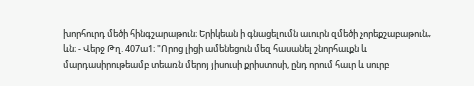խորհուրդ մեծի հինգշարաթուն։ Երիկեան ի գնացելումն աւուրն զմեծի չորեքշաբաթուն„ ևն։ - Վերջ Թղ. 407ա1։ "Որոց լիցի ամենեցուն մեզ հասանել շնորհաւքն և մարդասիրութեամբ տեառն մերոյ յիսուսի քրիստոսի, ընդ որում հաւր և սուրբ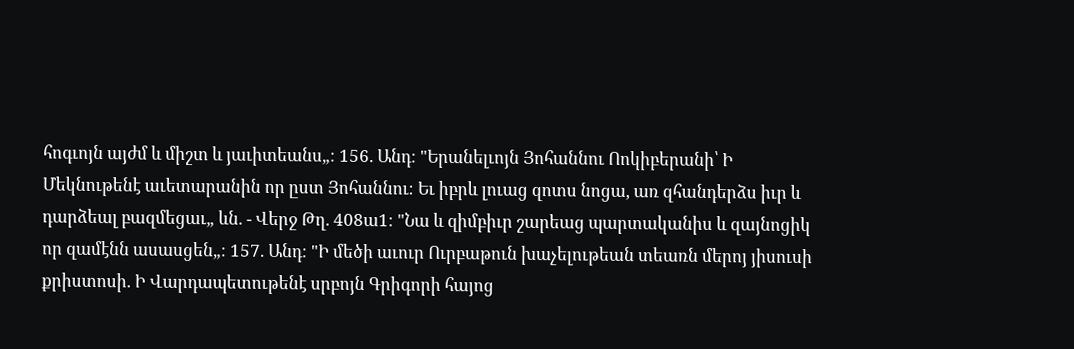հոգւոյն այժմ և միշտ և յաւիտեանս„։ 156. Անդ։ "Երանելւոյն Յոհաննու Ոոկիբերանի՝ Ի Մեկնութենէ աւետարանին որ ըստ Յոհաննու։ Եւ իբրև լուաց զոտս նոցա, առ զհանդերձս իւր և դարձեալ բազմեցաւ„ ևն. - Վերջ Թղ. 408ա1։ "Նա և զիմբիւր շարեաց պարտականիս և զայնոցիկ որ զամէնն ասասցեն„։ 157. Անդ։ "Ի մեծի աւուր Ուրբաթուն խաչելութեան տեառն մերոյ յիսուսի քրիստոսի. Ի Վարդապետութենէ սրբոյն Գրիգորի հայոց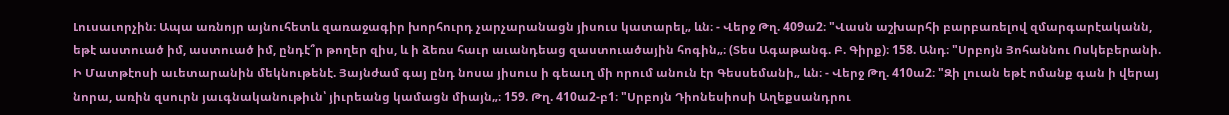Լուսաւորչին։ Ապա առնոյր այնուհետև զառաջագիր խորհուրդ չարչարանացն յիսուս կատարել„ ևն։ - Վերջ Թղ. 409ա2։ "Վասն աշխարհի բարբառելով զմարգարէականն, եթէ աստուած իմ, աստուած իմ, ընդէ՞ր թողեր զիս, և ի ձեռս հաւր աւանդեաց զաստուածային հոգին„։ (Տես Ագաթանգ. Բ. Գիրք)։ 158. Անդ։ "Սրբոյն Յոհաննու Ոսկեբերանի. Ի Մատթէոսի աւետարանին մեկնութենէ. Յայնժամ գայ ընդ նոսա յիսուս ի գեաւղ մի որում անուն էր Գեսսեմանի„ ևն։ - Վերջ Թղ. 410ա2։ "Զի լուան եթէ ոմանք գան ի վերայ նորա, առին զսուրն յաւգնականութիւն՝ յիւրեանց կամացն միայն„։ 159. Թղ. 410ա2-բ1։ "Սրբոյն Դիոնեսիոսի Աղեքսանդրու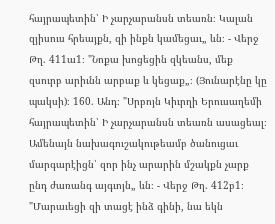հայրապետին՝ Ի չարչարանսն տեառն։ Կալան զյիսուս հրեայքն, զի ինքն կամեցաւ„ ևն։ - Վերջ Թղ. 411ա1։ "Նոքա խոցեցին զկեանս, մեք զսուրբ արիւնն արբաք և կեցաք„։ (Յունարէնը կը պակսի)։ 160. Անդ։ "Սրբոյն Կիւրղի Երուսաղեմի հայրապետին՝ Ի չարչարանսն տեառն ասացեալ։ Ամենայն նախագուշակութեամբ ծանուցաւ մարգարէիցն՝ զոր ինչ արարին մշակքն չարք ընդ ժառանգ այգւոյն„ ևն։ - Վերջ Թղ. 412բ1։ "Մարաւեցի զի տացէ ինձ գինի, նա եկն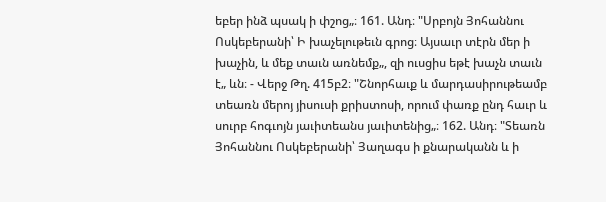եբեր ինձ պսակ ի փշոց„։ 161. Անդ։ "Սրբոյն Յոհաննու Ոսկեբերանի՝ Ի խաչելութեւն գրոց։ Այսաւր տէրն մեր ի խաչին, և մեք տաւն առնեմք„, զի ուսցիս եթէ խաչն տաւն է„ ևն։ - Վերջ Թղ. 415բ2։ "Շնորհաւք և մարդասիրութեամբ տեառն մերոյ յիսուսի քրիստոսի, որում փառք ընդ հաւր և սուրբ հոգւոյն յաւիտեանս յաւիտենից„։ 162. Անդ։ "Տեառն Յոհաննու Ոսկեբերանի՝ Յաղագս ի քնարականն և ի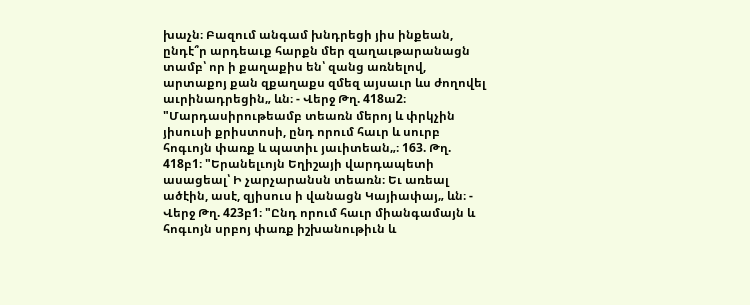խաչն։ Բազում անգամ խնդրեցի յիս ինքեան, ընդէ՞ր արդեաւք հարքն մեր զաղաւթարանացն տամբ՝ որ ի քաղաքիս են՝ զանց առնելով, արտաքոյ քան զքաղաքս զմեզ այսաւր ևս ժողովել աւրինադրեցին„ ևն։ - Վերջ Թղ. 418ա2։ "Մարդասիրութեամբ տեառն մերոյ և փրկչին յիսուսի քրիստոսի, ընդ որում հաւր և սուրբ հոգւոյն փառք և պատիւ յաւիտեան„։ 163. Թղ. 418բ1։ "Երանելւոյն Եղիշայի վարդապետի ասացեալ՝ Ի չարչարանսն տեառն։ Եւ առեալ ածէին, ասէ, զյիսուս ի վանացն Կայիափայ„ ևն։ - Վերջ Թղ. 423բ1։ "Ընդ որում հաւր միանգամայն և հոգւոյն սրբոյ փառք իշխանութիւն և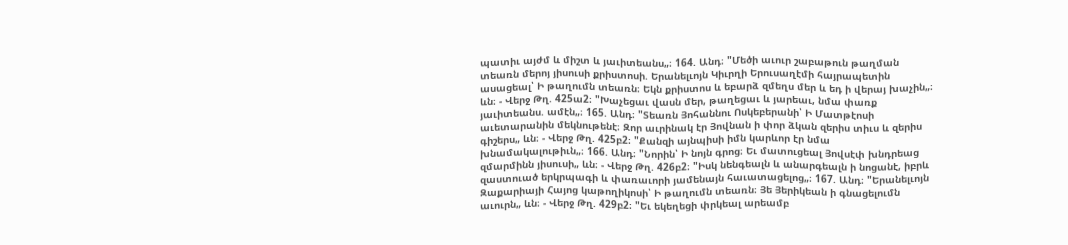պատիւ այժմ և միշտ և յաւիտեանս„։ 164. Անդ։ "Մեծի աւուր շաբաթուն թաղման տեառն մերոյ յիսուսի քրիստոսի. Երանելւոյն Կիւրղի Երուսաղէմի հայրապետին ասացեալ՝ Ի թաղումն տեառն։ Եկն քրիստոս և եբարձ զմեղս մեր և եդ ի վերայ խաչին„։ ևն։ - Վերջ Թղ. 425ա2։ "Խաչեցաւ վասն մեր, թաղեցաւ և յարեաւ, նմա փառք յաւիտեանս. ամէն„։ 165. Անդ։ "Տեառն Յոհաննու Ոսկեբերանի՝ Ի Մատթէոսի աւետարանին մեկնութենէ։ Զոր աւրինակ էր Յովնան ի փոր ձկան զերիս տիւս և զերիս գիշերս„ ևն։ - Վերջ Թղ. 425բ2։ "Քանզի այնպիսի իմն կարևոր էր նմա խնամակալութիւն„։ 166. Անդ։ "Նորին՝ Ի նոյն գրոց։ Եւ մատուցեալ Յովսէփ խնդրեաց զմարմինն յիսուսի„ ևն։ - Վերջ Թղ. 426բ2։ "Իսկ նենգեալն և անարգեալն ի նոցանէ, իբրև զաստուած երկրպագի և փառաւորի յամենայն հաւատացելոց„։ 167. Անդ։ "Երանելւոյն Զաքարիայի Հայոց կաթողիկոսի՝ Ի թաղումն տեառն։ Յե Յերիկեան ի գնացելումն աւուրն„ ևն։ - Վերջ Թղ. 429բ2։ "Եւ եկեղեցի փրկեալ արեամբ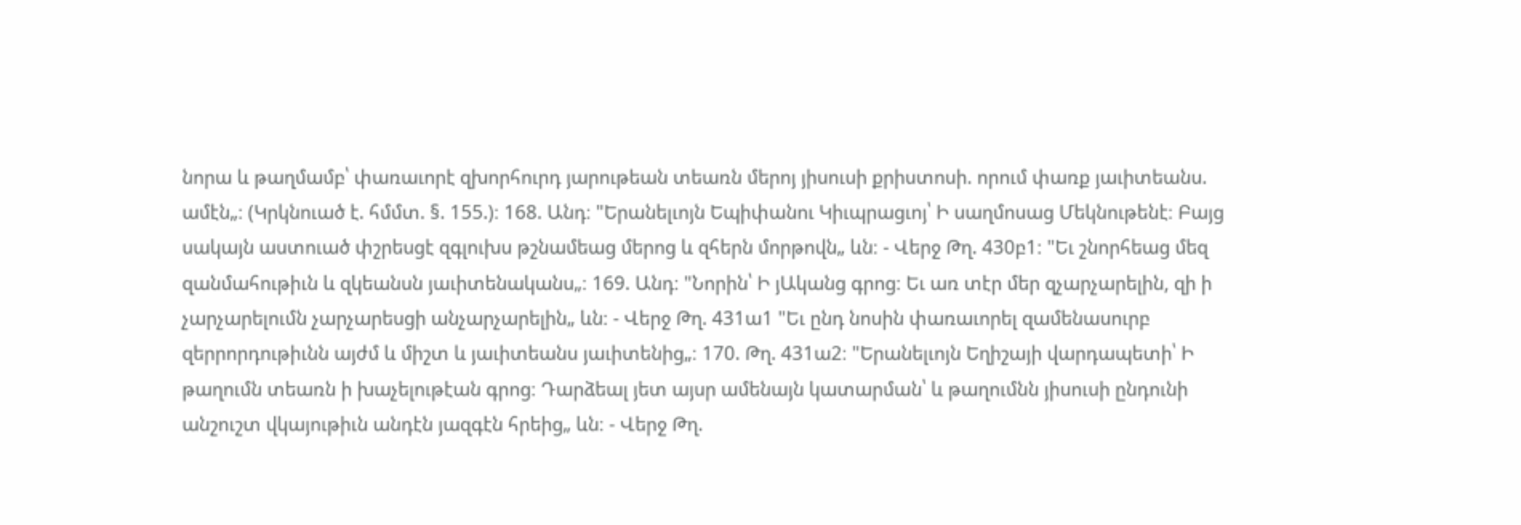նորա և թաղմամբ՝ փառաւորէ զխորհուրդ յարութեան տեառն մերոյ յիսուսի քրիստոսի. որում փառք յաւիտեանս. ամէն„։ (Կրկնուած է. հմմտ. §. 155.)։ 168. Անդ։ "Երանելւոյն Եպիփանու Կիւպրացւոյ՝ Ի սաղմոսաց Մեկնութենէ։ Բայց սակայն աստուած փշրեսցէ զգլուխս թշնամեաց մերոց և զհերն մորթովն„ ևն։ - Վերջ Թղ. 430բ1։ "Եւ շնորհեաց մեզ զանմահութիւն և զկեանսն յաւիտենականս„։ 169. Անդ։ "Նորին՝ Ի յԱկանց գրոց։ Եւ առ տէր մեր զչարչարելին, զի ի չարչարելումն չարչարեսցի անչարչարելին„ ևն։ - Վերջ Թղ. 431ա1 "Եւ ընդ նոսին փառաւորել զամենասուրբ զերրորդութիւնն այժմ և միշտ և յաւիտեանս յաւիտենից„։ 170. Թղ. 431ա2։ "Երանելւոյն Եղիշայի վարդապետի՝ Ի թաղումն տեառն ի խաչելութէան գրոց։ Դարձեալ յետ այսր ամենայն կատարման՝ և թաղումնն յիսուսի ընդունի անշուշտ վկայութիւն անդէն յազգէն հրեից„ ևն։ - Վերջ Թղ.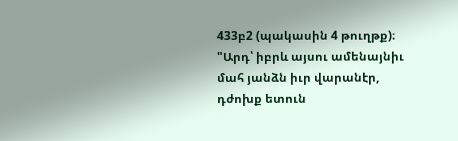433բ2 (պակասին 4 թուղթք)։ "Արդ՝ իբրև այսու ամենայնիւ մահ յանձն իւր վարանէր, դժոխք ետուն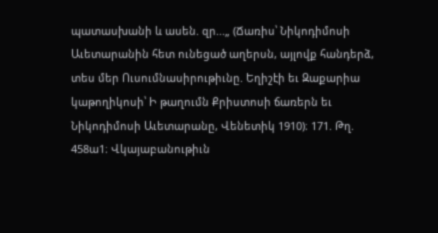պատասխանի և ասեն. զր...„ (Ճառիս՝ Նիկոդիմոսի Աւետարանին հետ ունեցած աղերսն, այլովք հանդերձ, տես մեր Ուսումնասիրութիւնը. Եղիշէի եւ Զաքարիա կաթողիկոսի՝ Ի թաղումն Քրիստոսի ճառերն եւ Նիկոդիմոսի Աւետարանը, Վենետիկ 1910)։ 171. Թղ. 458ա1։ Վկայաբանութիւն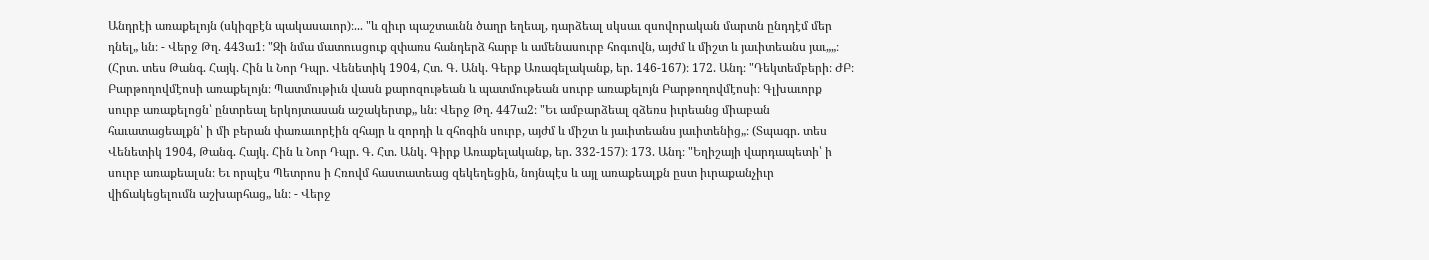Անդրէի առաքելոյն (սկիզբէն պակասաւոր)։... "և զիւր պաշտաւնն ծաղր եղեալ, դարձեալ սկսաւ զսովորական մարտն ընդդէմ մեր դնել„ ևն։ - Վերջ Թղ. 443ա1։ "Զի նմա մատուսցուք զփառս հանդերձ հարբ և ամենասուրբ հոգւովն, այժմ և միշտ և յաւիտեանս յաւ„„։ (Հրտ. տես Թանգ. Հայկ. Հին և Նոր Դպր. Վենետիկ 1904, Հտ. Գ. Անկ. Գերք Առագելականք, եր. 146-167)։ 172. Անդ։ "Դեկտեմբերի։ ԺԲ։ Բարթողովմէոսի առաքելոյն։ Պատմութիւն վասն քարոզութեան և պատմութեան սուրբ առաքելոյն Բարթողովմէոսի։ Գլխաւորք սուրբ առաքելոցն՝ ընտրեալ երկոյտասան աշակերտք„ ևն։ Վերջ Թղ. 447ա2։ "Եւ ամբարձեալ զձեռս իւրեանց միաբան հաւատացեալքն՝ ի մի բերան փառաւորէին զհայր և զորդի և զհոգին սուրբ, այժմ և միշտ և յաւիտեանս յաւիտենից„։ (Տպագր. տես Վենետիկ 1904, Թանգ. Հայկ. Հին և Նոր Դպր. Գ. Հտ. Անկ. Գիրք Առաքելականք, եր. 332-157)։ 173. Անդ։ "Եղիշայի վարդապետի՝ ի սուրբ առաքեալսն։ Եւ որպէս Պետրոս ի Հռովմ հաստատեաց զեկեղեցին, նոյնպէս և այլ առաքեալքն ըստ իւրաքանչիւր վիճակեցելումն աշխարհաց„ ևն։ - Վերջ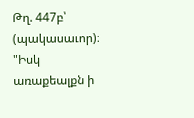Թղ. 447բ՝ (պակասաւոր)։ "Իսկ առաքեալքն ի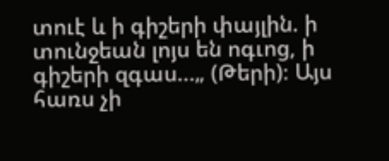տուէ և ի գիշերի փայլին. ի տունջեան լոյս են ոգւոց, ի գիշերի զգաս...„ (Թերի)։ Այս հառս չի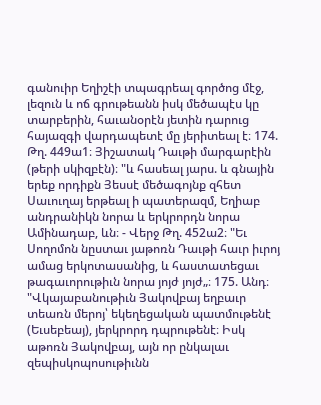գանուիր Եղիշէի տպագրեալ գործոց մէջ, լեզուն և ոճ գրութեանն իսկ մեծապէս կը տարբերին, հաւանօրէն յետին դարուց հայազգի վարդապետէ մը յերիտեալ է։ 174. Թղ. 449ա1։ Յիշատակ Դաւթի մարգարէին (թերի սկիզբէն)։ "և հասեալ յարս. և գնային երեք որդիքն Յեսսէ մեծագոյնք զհետ Սաւուղայ երթեալ ի պատերազմ, Եղիաբ անդրանիկն նորա և երկրորդն նորա Ամինադաբ, ևն։ - Վերջ Թղ. 452ա2։ "Եւ Սողոմոն նըստաւ յաթոռն Դաւթի հաւր իւրոյ ամաց երկոտասանից, և հաստատեցաւ թագաւորութիւն նորա յոյժ յոյժ„։ 175. Անդ։ "Վկայաբանութիւն Յակովբայ եղբաւր տեառն մերոյ՝ եկեղեցական պատմութենէ (Եւսեբեայ), յերկրորդ դպրութենէ։ Իսկ աթոռն Յակովբայ, այն որ ընկալաւ զեպիսկոպոսութիւնն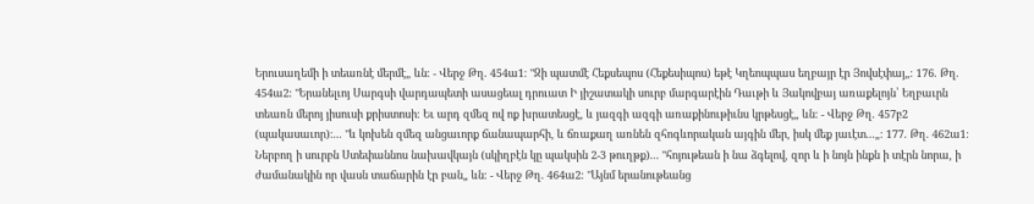Երուսաղեմի ի տեառնէ մերմէ„ ևն։ - Վերջ Թղ. 454ա1։ "Զի պատմէ Հեքսեպոս (Հեքեսիպոս) եթէ Կղեոպպաս եղբայր էր Յովսէփայ„։ 176. Թղ. 454ա2։ "Երանելւոյ Սարգսի վարդապետի ասացեալ դրուատ Ի յիշատակի սուրբ մարգարէին Դաւթի և Յակովբայ առաքելոյն՝ Եղբաւրն տեառն մերոյ յիսուսի քրիստոսի։ Եւ արդ զմեզ ով ոք խրատեսցէ, և յազգի ազգի առաքինութիւնս կրթեսցէ„ ևն։ - Վերջ Թղ. 457բ2 (պակասաւոր)։... "և կոխեն զմեզ անցաւորք ճանապարհի, և ճռաքաղ առնեն զհոգևորական այգին մեր, իսկ մեք յաւէտ...„։ 177. Թղ. 462ա1։ Ներբող ի սուրբն Ստեփաննոս նախավկայն (սկիղբէն կը պակսին 2-3 թուղթք)... "հոյութեան ի նա ձգելով, զոր և ի նոյն ինքն ի տէրն նորա, ի ժամանակին որ վասն տաճարին էր բան„ ևն։ - Վերջ Թղ. 464ա2։ "Այնմ երանութեանց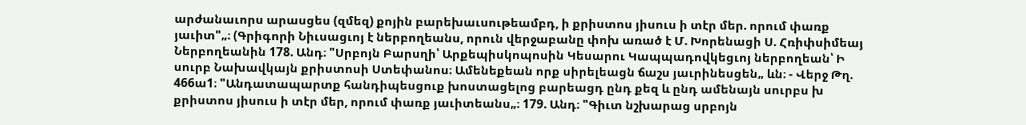արժանաւորս արասցես (զմեզ) քոյին բարեխաւսութեամբդ, ի քրիստոս յիսուս ի տէր մեր. որում փառք յաւիտ"„։ (Գրիգորի Նիւսացւոյ է ներբողեանս, որուն վերջաբանը փոխ առած է Մ. Խորենացի Ս. Հռիփսիմեայ Ներբողեանին 178. Անդ։ "Սրբոյն Բարսղի՝ Արքեպիսկոպոսին Կեսարու Կապպադովկեցւոյ ներբողեան՝ Ի սուրբ Նախավկայն քրիստոսի Ստեփանոս։ Ամենեքեան որք սիրելեացն ճաշս յաւրինեսցեն„ ևն։ - Վերջ Թղ. 466ա1։ "Անդատապարտք հանդիպեսցուք խոստացելոց բարեացդ ընդ քեզ և ընդ ամենայն սուրբս խ քրիստոս յիսուս ի տէր մեր, որում փառք յաւիտեանս„։ 179. Անդ։ "Գիւտ նշխարաց սրբոյն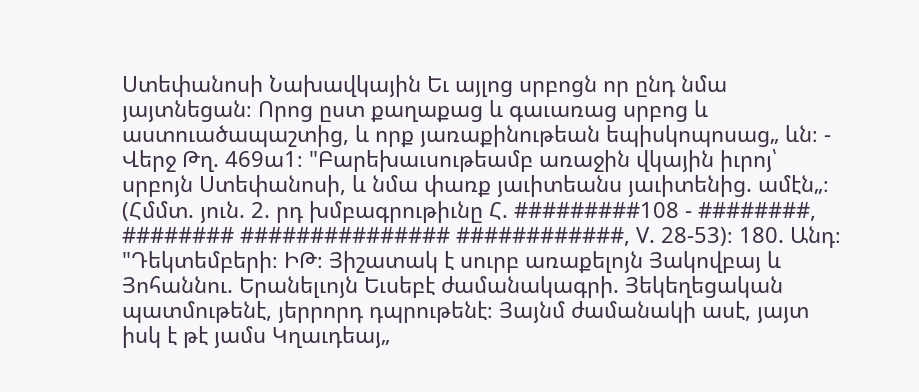Ստեփանոսի Նախավկային Եւ այլոց սրբոցն որ ընդ նմա յայտնեցան։ Որոց ըստ քաղաքաց և գաւառաց սրբոց և աստուածապաշտից, և որք յառաքինութեան եպիսկոպոսաց„ ևն։ - Վերջ Թղ. 469ա1։ "Բարեխաւսութեամբ առաջին վկային իւրոյ՝ սրբոյն Ստեփանոսի, և նմա փառք յաւիտեանս յաւիտենից. ամէն„։ (Հմմտ. յուն. 2. րդ խմբագրութիւնը Հ. #########108 - ########, ######## ############### ############, V. 28-53)։ 180. Անդ։ "Դեկտեմբերի։ ԻԹ։ Յիշատակ է սուրբ առաքելոյն Յակովբայ և Յոհաննու. Երանելւոյն Եւսեբէ ժամանակագրի. Յեկեղեցական պատմութենէ, յերրորդ դպրութենէ։ Յայնմ ժամանակի ասէ, յայտ իսկ է թէ յամս Կղաւդեայ„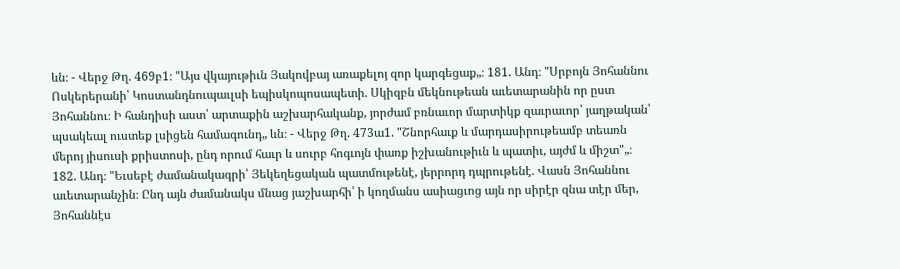ևն։ - Վերջ Թղ. 469բ1։ "Այս վկայութիւն Յակովբայ առաքելոյ զոր կարգեցաք„։ 181. Անդ։ "Սրբոյն Յոհաննու Ոսկերերանի՝ Կոստանդնուպաւլսի եպիսկոպոսապետի. Սկիզբն մեկնութեան աւետարանին որ ըստ Յոհաննու։ Ի հանդիսի աստ՝ արտաքին աշխարհականք, յորժամ բռնաւոր մարտիկք զաւրաւոր՝ յաղթական՝ պսակեալ ուստեք լսիցեն համագունդ„ ևն։ - Վերջ Թղ. 473ա1. "Շնորհաւք և մարդասիրութեամբ տեառն մերոյ յիսուսի քրիստոսի, ընդ որում հաւր և սուրբ հոգւոյն փառք իշխանութիւն և պատիւ, այժմ և միշտ"„։ 182. Անդ։ "Եւսեբէ ժամանակագրի՝ Յեկեղեցական պատմութենէ, յերրորդ դպրութենէ. Վասն Յոհաննու աւետարանչին։ Ընդ այն ժամանակս մնաց յաշխարհի՝ ի կողմանս ասիացւոց այն որ սիրէր զնա տէր մեր, Յոհաննէս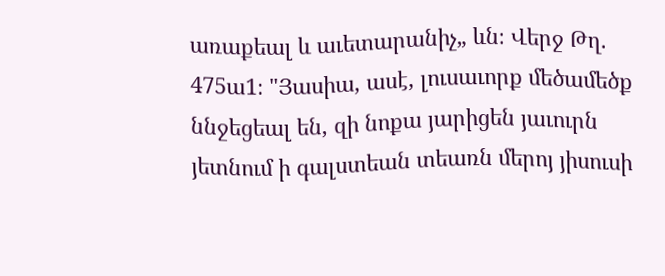առաքեալ և աւետարանիչ„ ևն։ Վերջ Թղ. 475ա1։ "Յասիա, ասէ, լուսաւորք մեծամեծք ննջեցեալ են, զի նոքա յարիցեն յաւուրն յետնում ի գալստեան տեառն մերոյ յիսուսի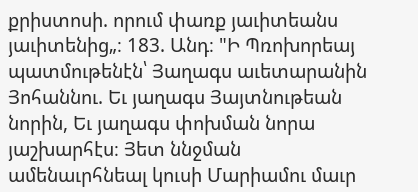քրիստոսի. որում փառք յաւիտեանս յաւիտենից„։ 183. Անդ։ "Ի Պռոխորեայ պատմութենէն՝ Յաղագս աւետարանին Յոհաննու. Եւ յաղագս Յայտնութեան նորին, Եւ յաղագս փոխման նորա յաշխարհէս։ Յետ ննջման ամենաւրհնեալ կուսի Մարիամու մաւր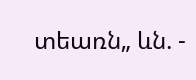տեառն„ ևն. -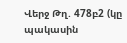Վերջ Թղ. 478բ2 (կը պակասին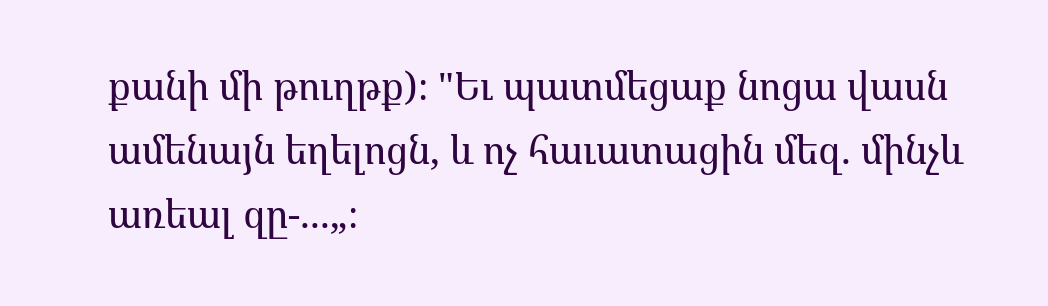քանի մի թուղթք)։ "Եւ պատմեցաք նոցա վասն ամենայն եղելոցն, և ոչ հաւատացին մեզ. մինչև առեալ զը-...„։